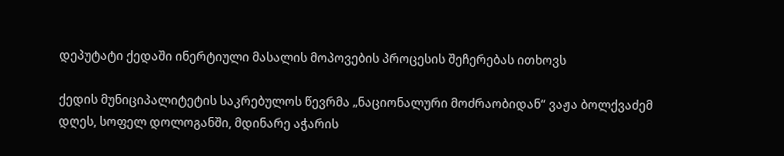დეპუტატი ქედაში ინერტიული მასალის მოპოვების პროცესის შეჩერებას ითხოვს

ქედის მუნიციპალიტეტის საკრებულოს წევრმა „ნაციონალური მოძრაობიდან“ ვაჟა ბოლქვაძემ დღეს, სოფელ დოლოგანში, მდინარე აჭარის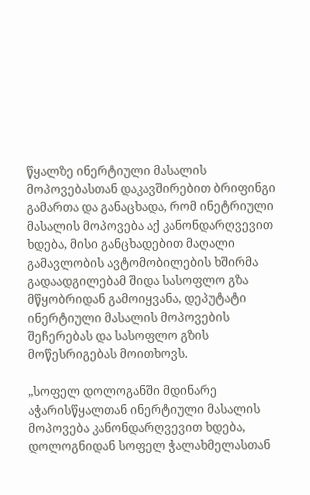წყალზე ინერტიული მასალის მოპოვებასთან დაკავშირებით ბრიფინგი გამართა და განაცხადა, რომ ინეტრიული მასალის მოპოვება აქ კანონდარღვევით ხდება, მისი განცხადებით მაღალი გამავლობის ავტომობილების ხშირმა გადაადგილებამ შიდა სასოფლო გზა მწყობრიდან გამოიყვანა, დეპუტატი ინერტიული მასალის მოპოვების შეჩერებას და სასოფლო გზის მოწესრიგებას მოითხოვს.

„სოფელ დოლოგანში მდინარე აჭარისწყალთან ინერტიული მასალის მოპოვება კანონდარღვევით ხდება, დოლოგნიდან სოფელ ჭალახმელასთან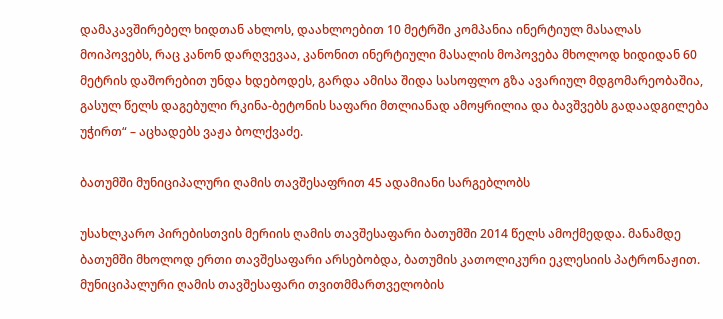დამაკავშირებელ ხიდთან ახლოს, დაახლოებით 10 მეტრში კომპანია ინერტიულ მასალას მოიპოვებს, რაც კანონ დარღვევაა, კანონით ინერტიული მასალის მოპოვება მხოლოდ ხიდიდან 60 მეტრის დაშორებით უნდა ხდებოდეს, გარდა ამისა შიდა სასოფლო გზა ავარიულ მდგომარეობაშია, გასულ წელს დაგებული რკინა-ბეტონის საფარი მთლიანად ამოყრილია და ბავშვებს გადაადგილება უჭირთ“ – აცხადებს ვაჟა ბოლქვაძე.

ბათუმში მუნიციპალური ღამის თავშესაფრით 45 ადამიანი სარგებლობს

უსახლკარო პირებისთვის მერიის ღამის თავშესაფარი ბათუმში 2014 წელს ამოქმედდა. მანამდე ბათუმში მხოლოდ ერთი თავშესაფარი არსებობდა, ბათუმის კათოლიკური ეკლესიის პატრონაჟით. მუნიციპალური ღამის თავშესაფარი თვითმმართველობის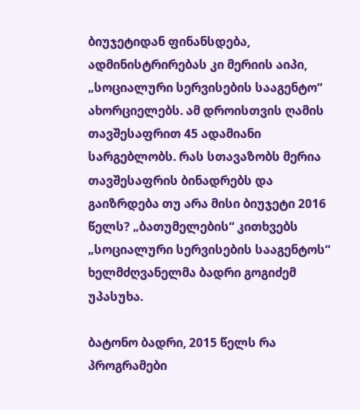ბიუჯეტიდან ფინანსდება, ადმინისტრირებას კი მერიის აიპი, „სოციალური სერვისების სააგენტო“ ახორციელებს. ამ დროისთვის ღამის თავშესაფრით 45 ადამიანი სარგებლობს. რას სთავაზობს მერია თავშესაფრის ბინადრებს და გაიზრდება თუ არა მისი ბიუჯეტი 2016 წელს? „ბათუმელების“ კითხვებს „სოციალური სერვისების სააგენტოს“ ხელმძღვანელმა ბადრი გოგიძემ უპასუხა.

ბატონო ბადრი, 2015 წელს რა პროგრამები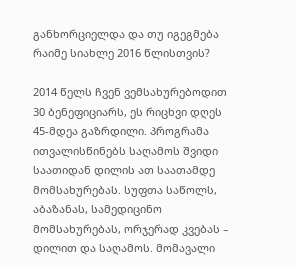განხორციელდა და თუ იგეგმება რაიმე სიახლე 2016 წლისთვის?

2014 წელს ჩვენ ვემსახურებოდით 30 ბენეფიციარს, ეს რიცხვი დღეს 45-მდეა გაზრდილი. პროგრამა ითვალისწინებს საღამოს შვიდი საათიდან დილის ათ საათამდე მომსახურებას. სუფთა საწოლს, აბაზანას, სამედიცინო მომსახურებას, ორჯერად კვებას – დილით და საღამოს. მომავალი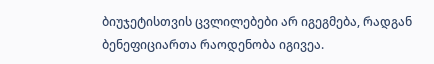ბიუჯეტისთვის ცვლილებები არ იგეგმება, რადგან ბენეფიციართა რაოდენობა იგივეა.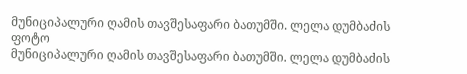მუნიციპალური ღამის თავშესაფარი ბათუმში. ლელა დუმბაძის ფოტო
მუნიციპალური ღამის თავშესაფარი ბათუმში. ლელა დუმბაძის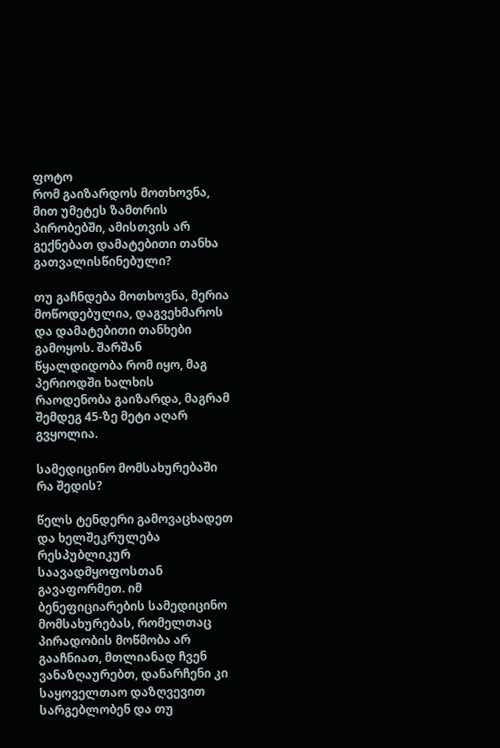ფოტო
რომ გაიზარდოს მოთხოვნა, მით უმეტეს ზამთრის პირობებში, ამისთვის არ გექნებათ დამატებითი თანხა გათვალისწინებული?

თუ გაჩნდება მოთხოვნა, მერია მოწოდებულია, დაგვეხმაროს და დამატებითი თანხები გამოყოს. შარშან წყალდიდობა რომ იყო, მაგ პერიოდში ხალხის რაოდენობა გაიზარდა, მაგრამ შემდეგ 45-ზე მეტი აღარ გვყოლია.

სამედიცინო მომსახურებაში რა შედის?

წელს ტენდერი გამოვაცხადეთ და ხელშეკრულება რესპუბლიკურ საავადმყოფოსთან გავაფორმეთ. იმ ბენეფიციარების სამედიცინო მომსახურებას, რომელთაც პირადობის მოწმობა არ გააჩნიათ, მთლიანად ჩვენ ვანაზღაურებთ, დანარჩენი კი საყოველთაო დაზღვევით სარგებლობენ და თუ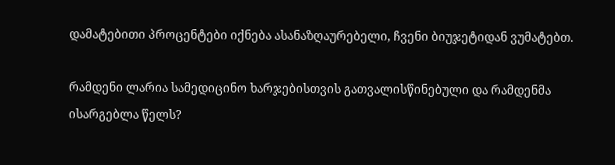დამატებითი პროცენტები იქნება ასანაზღაურებელი, ჩვენი ბიუჯეტიდან ვუმატებთ.

რამდენი ლარია სამედიცინო ხარჯებისთვის გათვალისწინებული და რამდენმა ისარგებლა წელს?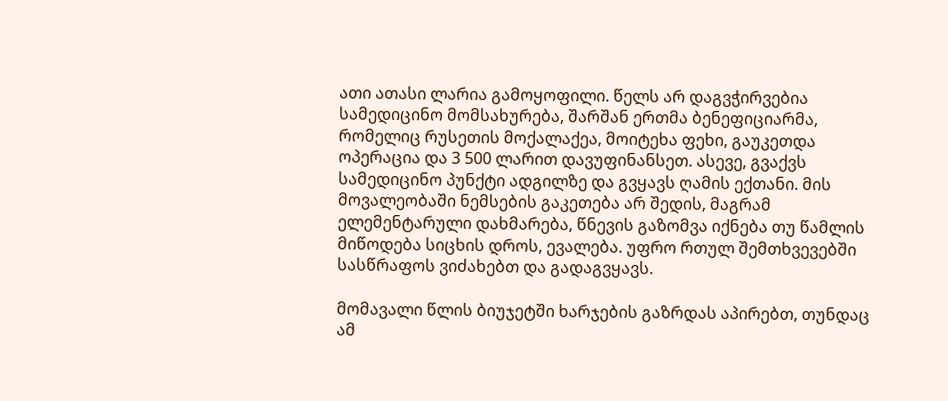ათი ათასი ლარია გამოყოფილი. წელს არ დაგვჭირვებია სამედიცინო მომსახურება, შარშან ერთმა ბენეფიციარმა, რომელიც რუსეთის მოქალაქეა, მოიტეხა ფეხი, გაუკეთდა ოპერაცია და 3 500 ლარით დავუფინანსეთ. ასევე, გვაქვს სამედიცინო პუნქტი ადგილზე და გვყავს ღამის ექთანი. მის მოვალეობაში ნემსების გაკეთება არ შედის, მაგრამ ელემენტარული დახმარება, წნევის გაზომვა იქნება თუ წამლის მიწოდება სიცხის დროს, ევალება. უფრო რთულ შემთხვევებში სასწრაფოს ვიძახებთ და გადაგვყავს.

მომავალი წლის ბიუჯეტში ხარჯების გაზრდას აპირებთ, თუნდაც ამ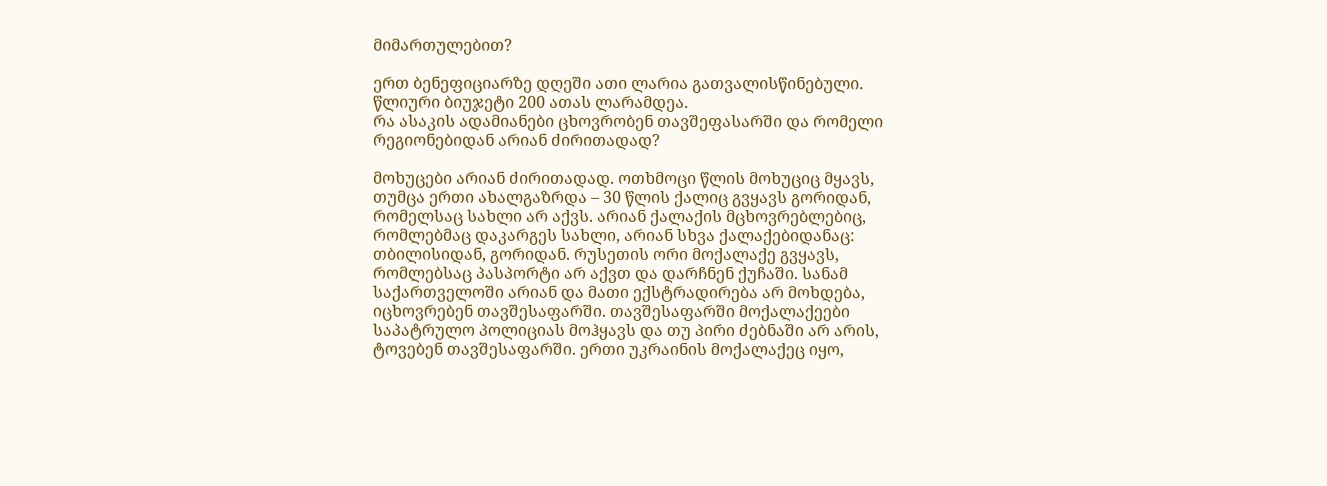მიმართულებით?

ერთ ბენეფიციარზე დღეში ათი ლარია გათვალისწინებული. წლიური ბიუჯეტი 200 ათას ლარამდეა.
რა ასაკის ადამიანები ცხოვრობენ თავშეფასარში და რომელი რეგიონებიდან არიან ძირითადად?

მოხუცები არიან ძირითადად. ოთხმოცი წლის მოხუციც მყავს, თუმცა ერთი ახალგაზრდა – 30 წლის ქალიც გვყავს გორიდან, რომელსაც სახლი არ აქვს. არიან ქალაქის მცხოვრებლებიც, რომლებმაც დაკარგეს სახლი, არიან სხვა ქალაქებიდანაც: თბილისიდან, გორიდან. რუსეთის ორი მოქალაქე გვყავს, რომლებსაც პასპორტი არ აქვთ და დარჩნენ ქუჩაში. სანამ საქართველოში არიან და მათი ექსტრადირება არ მოხდება, იცხოვრებენ თავშესაფარში. თავშესაფარში მოქალაქეები საპატრულო პოლიციას მოჰყავს და თუ პირი ძებნაში არ არის, ტოვებენ თავშესაფარში. ერთი უკრაინის მოქალაქეც იყო,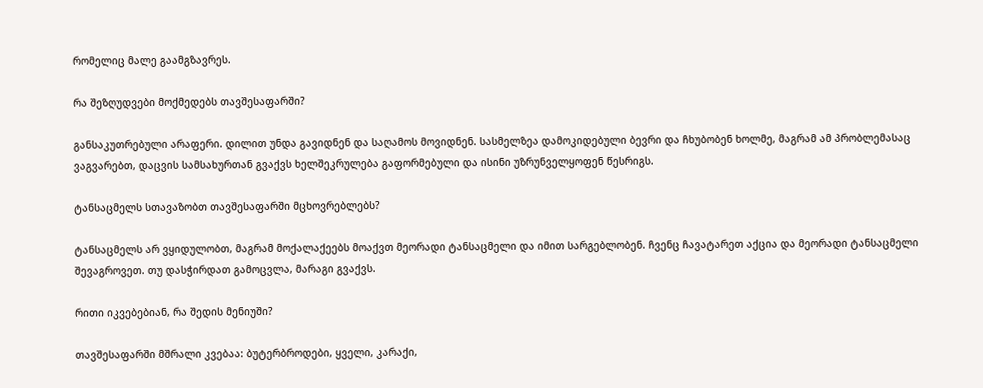რომელიც მალე გაამგზავრეს.

რა შეზღუდვები მოქმედებს თავშესაფარში?

განსაკუთრებული არაფერი. დილით უნდა გავიდნენ და საღამოს მოვიდნენ. სასმელზეა დამოკიდებული ბევრი და ჩხუბობენ ხოლმე, მაგრამ ამ პრობლემასაც ვაგვარებთ, დაცვის სამსახურთან გვაქვს ხელშეკრულება გაფორმებული და ისინი უზრუნველყოფენ წესრიგს.

ტანსაცმელს სთავაზობთ თავშესაფარში მცხოვრებლებს?

ტანსაცმელს არ ვყიდულობთ, მაგრამ მოქალაქეებს მოაქვთ მეორადი ტანსაცმელი და იმით სარგებლობენ. ჩვენც ჩავატარეთ აქცია და მეორადი ტანსაცმელი შევაგროვეთ. თუ დასჭირდათ გამოცვლა, მარაგი გვაქვს.

რითი იკვებებიან, რა შედის მენიუში?

თავშესაფარში მშრალი კვებაა: ბუტერბროდები, ყველი, კარაქი,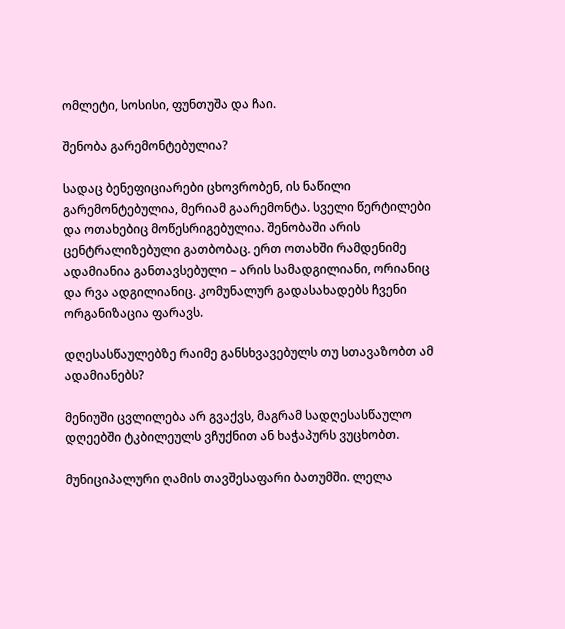ომლეტი, სოსისი, ფუნთუშა და ჩაი.

შენობა გარემონტებულია?

სადაც ბენეფიციარები ცხოვრობენ, ის ნაწილი გარემონტებულია, მერიამ გაარემონტა. სველი წერტილები და ოთახებიც მოწესრიგებულია. შენობაში არის ცენტრალიზებული გათბობაც. ერთ ოთახში რამდენიმე ადამიანია განთავსებული – არის სამადგილიანი, ორიანიც და რვა ადგილიანიც. კომუნალურ გადასახადებს ჩვენი ორგანიზაცია ფარავს.

დღესასწაულებზე რაიმე განსხვავებულს თუ სთავაზობთ ამ ადამიანებს?

მენიუში ცვლილება არ გვაქვს, მაგრამ სადღესასწაულო დღეებში ტკბილეულს ვჩუქნით ან ხაჭაპურს ვუცხობთ.

მუნიციპალური ღამის თავშესაფარი ბათუმში. ლელა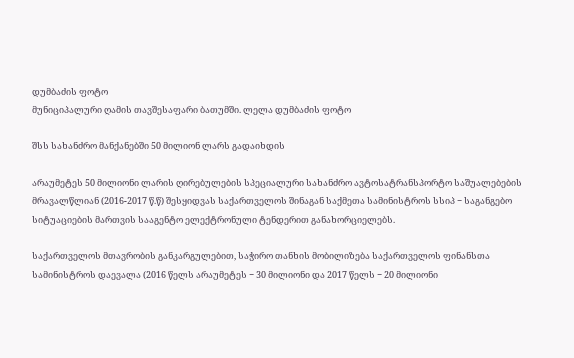დუმბაძის ფოტო
მუნიციპალური ღამის თავშესაფარი ბათუმში. ლელა დუმბაძის ფოტო

შსს სახანძრო მანქანებში 50 მილიონ ლარს გადაიხდის

არაუმეტეს 50 მილიონი ლარის ღირებულების სპეციალური სახანძრო ავტოსატრანსპორტო საშუალებების მრავალწლიან (2016-2017 წ.წ) შესყიდვას საქართველოს შინაგან საქმეთა სამინისტროს სსიპ − საგანგებო სიტუაციების მართვის სააგენტო ელექტრონული ტენდერით განახორციელებს.

საქართველოს მთავრობის განკარგულებით, საჭირო თანხის მობილიზება საქართველოს ფინანსთა სამინისტროს დაევალა (2016 წელს არაუმეტეს − 30 მილიონი და 2017 წელს − 20 მილიონი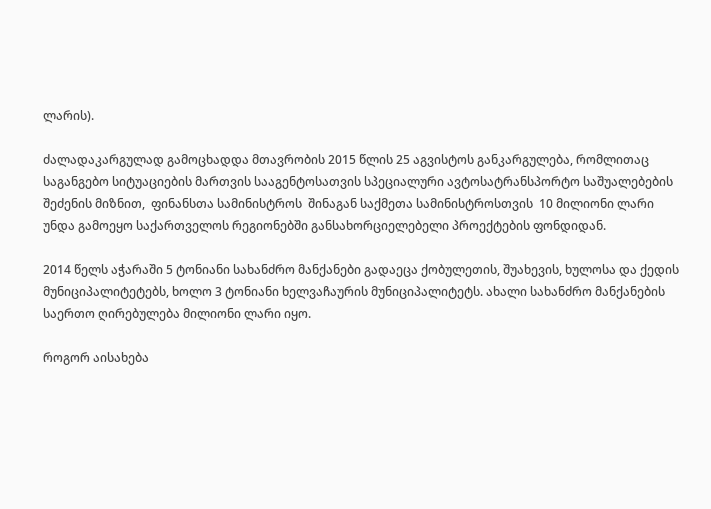ლარის).

ძალადაკარგულად გამოცხადდა მთავრობის 2015 წლის 25 აგვისტოს განკარგულება, რომლითაც საგანგებო სიტუაციების მართვის სააგენტოსათვის სპეციალური ავტოსატრანსპორტო საშუალებების შეძენის მიზნით,  ფინანსთა სამინისტროს  შინაგან საქმეთა სამინისტროსთვის  10 მილიონი ლარი უნდა გამოეყო საქართველოს რეგიონებში განსახორციელებელი პროექტების ფონდიდან.

2014 წელს აჭარაში 5 ტონიანი სახანძრო მანქანები გადაეცა ქობულეთის, შუახევის, ხულოსა და ქედის მუნიციპალიტეტებს, ხოლო 3 ტონიანი ხელვაჩაურის მუნიციპალიტეტს. ახალი სახანძრო მანქანების საერთო ღირებულება მილიონი ლარი იყო.

როგორ აისახება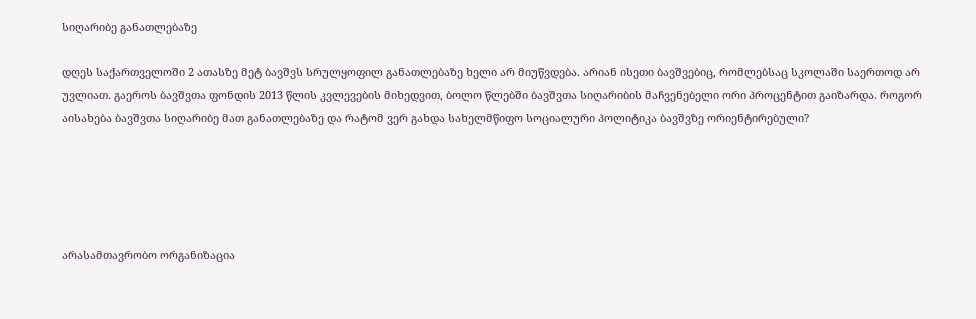სიღარიბე განათლებაზე

დღეს საქართველოში 2 ათასზე მეტ ბავშვს სრულყოფილ განათლებაზე ხელი არ მიუწვდება. არიან ისეთი ბავშვებიც, რომლებსაც სკოლაში საერთოდ არ უვლიათ. გაეროს ბავშვთა ფონდის 2013 წლის კვლევების მიხედვით, ბოლო წლებში ბავშვთა სიღარიბის მაჩვენებელი ორი პროცენტით გაიზარდა. როგორ აისახება ბავშვთა სიღარიბე მათ განათლებაზე და რატომ ვერ გახდა სახელმწიფო სოციალური პოლიტიკა ბავშვზე ორიენტირებული?





არასამთავრობო ორგანიზაცია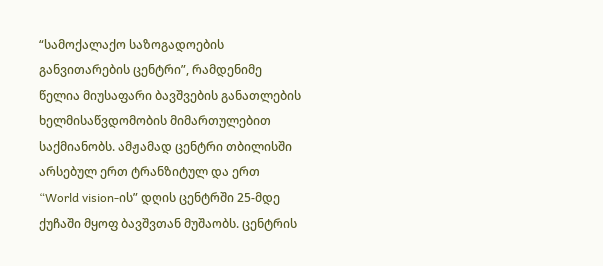“სამოქალაქო საზოგადოების განვითარების ცენტრი”, რამდენიმე წელია მიუსაფარი ბავშვების განათლების ხელმისაწვდომობის მიმართულებით საქმიანობს. ამჟამად ცენტრი თბილისში არსებულ ერთ ტრანზიტულ და ერთ “World vision-ის” დღის ცენტრში 25-მდე ქუჩაში მყოფ ბავშვთან მუშაობს. ცენტრის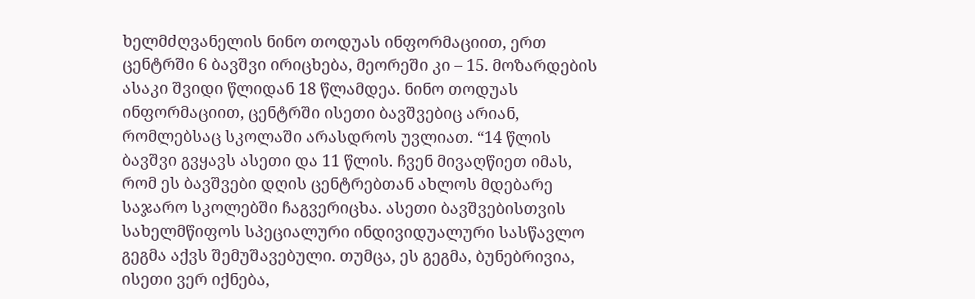ხელმძღვანელის ნინო თოდუას ინფორმაციით, ერთ ცენტრში 6 ბავშვი ირიცხება, მეორეში კი – 15. მოზარდების ასაკი შვიდი წლიდან 18 წლამდეა. ნინო თოდუას ინფორმაციით, ცენტრში ისეთი ბავშვებიც არიან, რომლებსაც სკოლაში არასდროს უვლიათ. “14 წლის ბავშვი გვყავს ასეთი და 11 წლის. ჩვენ მივაღწიეთ იმას, რომ ეს ბავშვები დღის ცენტრებთან ახლოს მდებარე საჯარო სკოლებში ჩაგვერიცხა. ასეთი ბავშვებისთვის სახელმწიფოს სპეციალური ინდივიდუალური სასწავლო გეგმა აქვს შემუშავებული. თუმცა, ეს გეგმა, ბუნებრივია, ისეთი ვერ იქნება,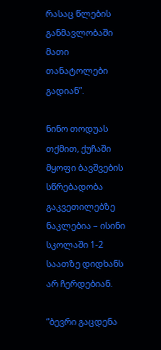რასაც წლების განმავლობაში მათი თანატოლები გადიან”.

ნინო თოდუას თქმით, ქუჩაში მყოფი ბავშვების სწრებადობა გაკვეთილებზე ნაკლებია – ისინი სკოლაში 1-2 საათზე დიდხანს არ ჩერდებიან.

“ბევრი გაცდენა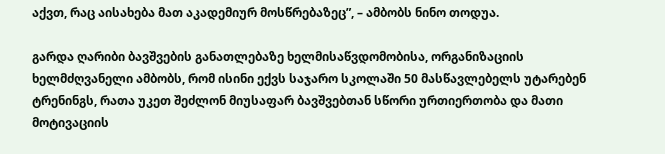აქვთ, რაც აისახება მათ აკადემიურ მოსწრებაზეც”, – ამბობს ნინო თოდუა.

გარდა ღარიბი ბავშვების განათლებაზე ხელმისაწვდომობისა, ორგანიზაციის ხელმძღვანელი ამბობს, რომ ისინი ექვს საჯარო სკოლაში 50 მასწავლებელს უტარებენ ტრენინგს, რათა უკეთ შეძლონ მიუსაფარ ბავშვებთან სწორი ურთიერთობა და მათი მოტივაციის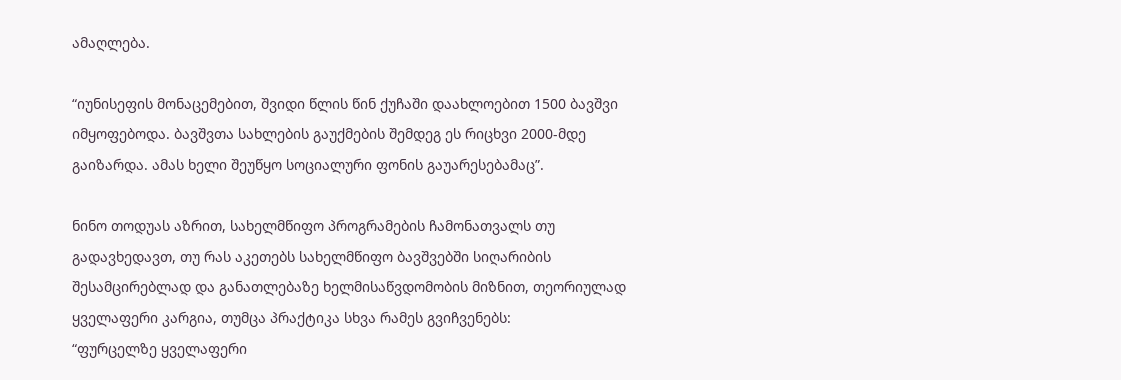ამაღლება.

“იუნისეფის მონაცემებით, შვიდი წლის წინ ქუჩაში დაახლოებით 1500 ბავშვი იმყოფებოდა. ბავშვთა სახლების გაუქმების შემდეგ ეს რიცხვი 2000-მდე გაიზარდა. ამას ხელი შეუწყო სოციალური ფონის გაუარესებამაც”.

ნინო თოდუას აზრით, სახელმწიფო პროგრამების ჩამონათვალს თუ გადავხედავთ, თუ რას აკეთებს სახელმწიფო ბავშვებში სიღარიბის შესამცირებლად და განათლებაზე ხელმისაწვდომობის მიზნით, თეორიულად ყველაფერი კარგია, თუმცა პრაქტიკა სხვა რამეს გვიჩვენებს:
“ფურცელზე ყველაფერი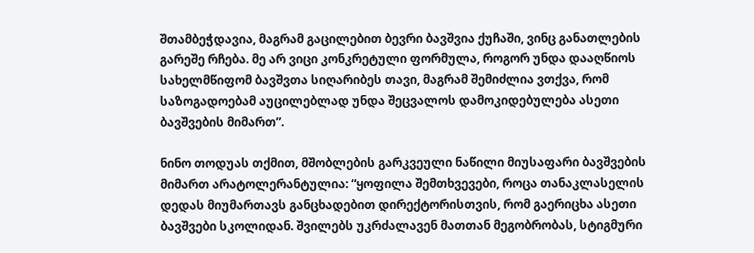შთამბეჭდავია, მაგრამ გაცილებით ბევრი ბავშვია ქუჩაში, ვინც განათლების გარეშე რჩება. მე არ ვიცი კონკრეტული ფორმულა, როგორ უნდა დააღწიოს სახელმწიფომ ბავშვთა სიღარიბეს თავი, მაგრამ შემიძლია ვთქვა, რომ საზოგადოებამ აუცილებლად უნდა შეცვალოს დამოკიდებულება ასეთი ბავშვების მიმართ”.

ნინო თოდუას თქმით, მშობლების გარკვეული ნაწილი მიუსაფარი ბავშვების მიმართ არატოლერანტულია: “ყოფილა შემთხვევები, როცა თანაკლასელის დედას მიუმართავს განცხადებით დირექტორისთვის, რომ გაერიცხა ასეთი ბავშვები სკოლიდან. შვილებს უკრძალავენ მათთან მეგობრობას, სტიგმური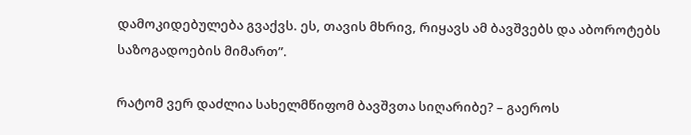დამოკიდებულება გვაქვს. ეს, თავის მხრივ, რიყავს ამ ბავშვებს და აბოროტებს საზოგადოების მიმართ”.

რატომ ვერ დაძლია სახელმწიფომ ბავშვთა სიღარიბე? – გაეროს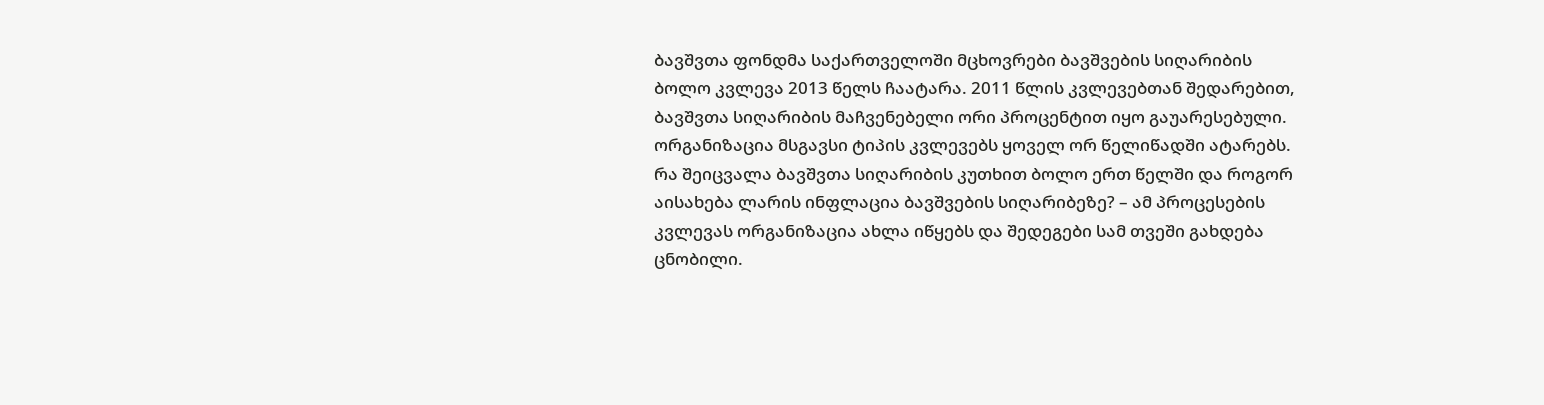ბავშვთა ფონდმა საქართველოში მცხოვრები ბავშვების სიღარიბის ბოლო კვლევა 2013 წელს ჩაატარა. 2011 წლის კვლევებთან შედარებით, ბავშვთა სიღარიბის მაჩვენებელი ორი პროცენტით იყო გაუარესებული. ორგანიზაცია მსგავსი ტიპის კვლევებს ყოველ ორ წელიწადში ატარებს. რა შეიცვალა ბავშვთა სიღარიბის კუთხით ბოლო ერთ წელში და როგორ აისახება ლარის ინფლაცია ბავშვების სიღარიბეზე? – ამ პროცესების კვლევას ორგანიზაცია ახლა იწყებს და შედეგები სამ თვეში გახდება ცნობილი.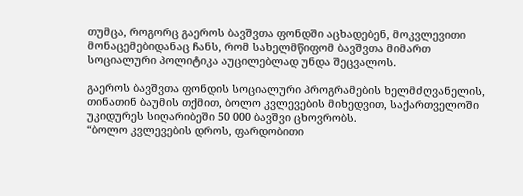თუმცა, როგორც გაეროს ბავშვთა ფონდში აცხადებენ, მოკვლევითი მონაცემებიდანაც ჩანს, რომ სახელმწიფომ ბავშვთა მიმართ სოციალური პოლიტიკა აუცილებლად უნდა შეცვალოს.

გაეროს ბავშვთა ფონდის სოციალური პროგრამების ხელმძღვანელის, თინათინ ბაუმის თქმით, ბოლო კვლევების მიხედვით, საქართველოში უკიდურეს სიღარიბეში 50 000 ბავშვი ცხოვრობს.
“ბოლო კვლევების დროს, ფარდობითი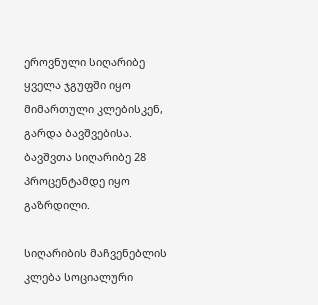ეროვნული სიღარიბე ყველა ჯგუფში იყო მიმართული კლებისკენ, გარდა ბავშვებისა. ბავშვთა სიღარიბე 28 პროცენტამდე იყო გაზრდილი.

სიღარიბის მაჩვენებლის კლება სოციალური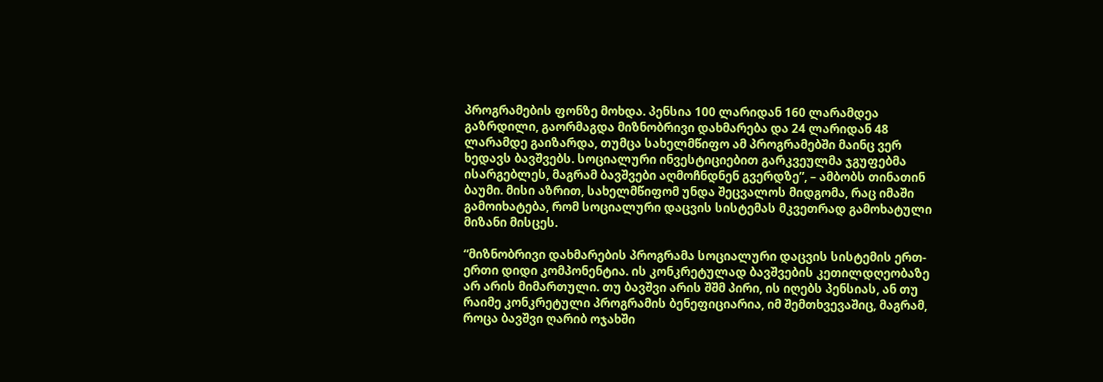პროგრამების ფონზე მოხდა. პენსია 100 ლარიდან 160 ლარამდეა გაზრდილი, გაორმაგდა მიზნობრივი დახმარება და 24 ლარიდან 48 ლარამდე გაიზარდა, თუმცა სახელმწიფო ამ პროგრამებში მაინც ვერ ხედავს ბავშვებს. სოციალური ინვესტიციებით გარკვეულმა ჯგუფებმა ისარგებლეს, მაგრამ ბავშვები აღმოჩნდნენ გვერდზე”, – ამბობს თინათინ ბაუმი. მისი აზრით, სახელმწიფომ უნდა შეცვალოს მიდგომა, რაც იმაში გამოიხატება, რომ სოციალური დაცვის სისტემას მკვეთრად გამოხატული მიზანი მისცეს.

“მიზნობრივი დახმარების პროგრამა სოციალური დაცვის სისტემის ერთ-ერთი დიდი კომპონენტია. ის კონკრეტულად ბავშვების კეთილდღეობაზე არ არის მიმართული. თუ ბავშვი არის შშმ პირი, ის იღებს პენსიას, ან თუ რაიმე კონკრეტული პროგრამის ბენეფიციარია, იმ შემთხვევაშიც, მაგრამ, როცა ბავშვი ღარიბ ოჯახში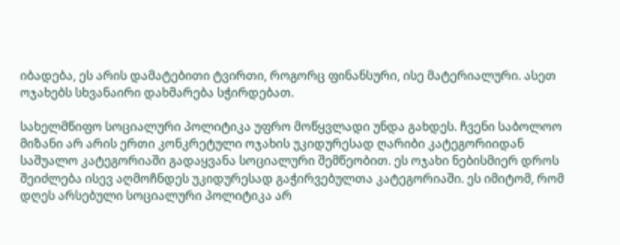იბადება, ეს არის დამატებითი ტვირთი, როგორც ფინანსური, ისე მატერიალური. ასეთ ოჯახებს სხვანაირი დახმარება სჭირდებათ.

სახელმწიფო სოციალური პოლიტიკა უფრო მოწყვლადი უნდა გახდეს. ჩვენი საბოლოო მიზანი არ არის ერთი კონკრეტული ოჯახის უკიდურესად ღარიბი კატეგორიიდან საშუალო კატეგორიაში გადაყვანა სოციალური შემწეობით. ეს ოჯახი ნებისმიერ დროს შეიძლება ისევ აღმოჩნდეს უკიდურესად გაჭირვებულთა კატეგორიაში. ეს იმიტომ, რომ დღეს არსებული სოციალური პოლიტიკა არ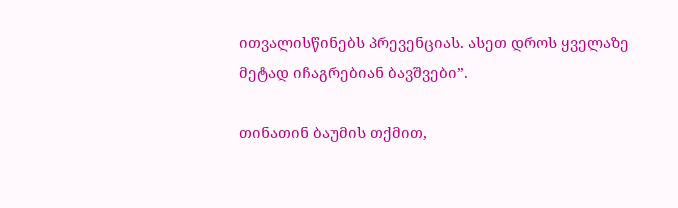ითვალისწინებს პრევენციას. ასეთ დროს ყველაზე მეტად იჩაგრებიან ბავშვები”.

თინათინ ბაუმის თქმით,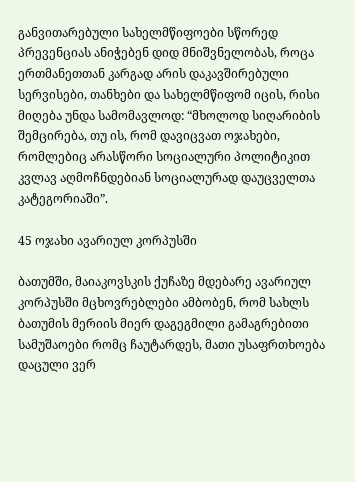განვითარებული სახელმწიფოები სწორედ პრევენციას ანიჭებენ დიდ მნიშვნელობას, როცა ერთმანეთთან კარგად არის დაკავშირებული სერვისები, თანხები და სახელმწიფომ იცის, რისი მიღება უნდა სამომავლოდ: “მხოლოდ სიღარიბის შემცირება, თუ ის, რომ დავიცვათ ოჯახები, რომლებიც არასწორი სოციალური პოლიტიკით კვლავ აღმოჩნდებიან სოციალურად დაუცველთა კატეგორიაში”.

45 ოჯახი ავარიულ კორპუსში

ბათუმში, მაიაკოვსკის ქუჩაზე მდებარე ავარიულ კორპუსში მცხოვრებლები ამბობენ, რომ სახლს ბათუმის მერიის მიერ დაგეგმილი გამაგრებითი სამუშაოები რომც ჩაუტარდეს, მათი უსაფრთხოება დაცული ვერ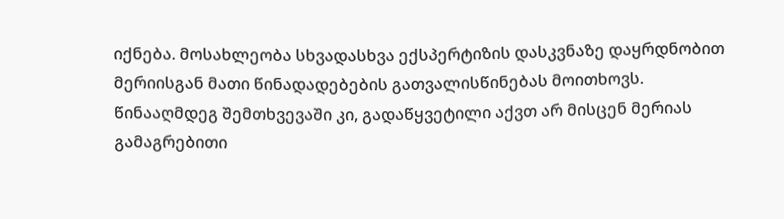იქნება. მოსახლეობა სხვადასხვა ექსპერტიზის დასკვნაზე დაყრდნობით მერიისგან მათი წინადადებების გათვალისწინებას მოითხოვს. წინააღმდეგ შემთხვევაში კი, გადაწყვეტილი აქვთ არ მისცენ მერიას გამაგრებითი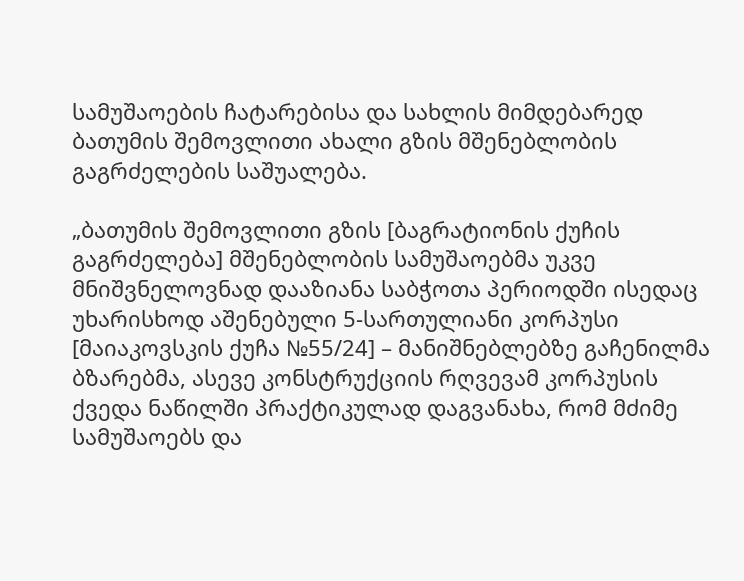სამუშაოების ჩატარებისა და სახლის მიმდებარედ ბათუმის შემოვლითი ახალი გზის მშენებლობის გაგრძელების საშუალება.

„ბათუმის შემოვლითი გზის [ბაგრატიონის ქუჩის გაგრძელება] მშენებლობის სამუშაოებმა უკვე მნიშვნელოვნად დააზიანა საბჭოთა პერიოდში ისედაც უხარისხოდ აშენებული 5-სართულიანი კორპუსი [მაიაკოვსკის ქუჩა №55/24] – მანიშნებლებზე გაჩენილმა ბზარებმა, ასევე კონსტრუქციის რღვევამ კორპუსის ქვედა ნაწილში პრაქტიკულად დაგვანახა, რომ მძიმე სამუშაოებს და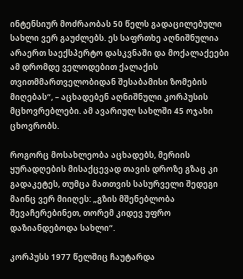ინტენსიურ მოძრაობას 50 წელს გადაცილებული სახლი ვერ გაუძლებს. ეს საფრთხე აღნიშნულია არაერთ საექსპერტო დასკვნაში და მოქალაქეები ამ დრომდე ველოდებით ქალაქის თვითმმართველობიდან შესაბამისი ზომების მიღებას“, – აცხადებენ აღნიშნული კორპუსის მცხოვრებლები. ამ ავარიულ სახლში 45 ოჯახი ცხოვრობს.

როგორც მოსახლეობა აცხადებს, მერიის ყურადღების მისაქცევად თავის დროზე გზაც კი გადაკეტეს, თუმცა მათთვის სასურველი შედეგი მაინც ვერ მიიღეს: „გზის მშენებლობა შევაჩერებინეთ, თორემ კიდევ უფრო დაზიანდებოდა სახლი“.

კორპუსს 1977 წელშიც ჩაუტარდა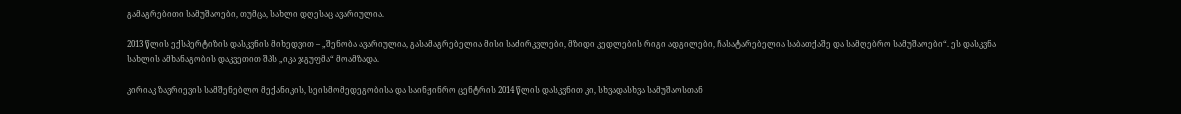გამაგრებითი სამუშაოები, თუმცა, სახლი დღესაც ავარიულია.

2013 წლის ექსპერტიზის დასკვნის მიხედვით – „შენობა ავარიულია, გასამაგრებელია მისი საძირკვლები, მზიდი კედლების რიგი ადგილები, ჩასატარებელია საბათქაშე და სამღებრო სამუშაოები“. ეს დასკვნა სახლის ამხანაგობის დაკვეთით შპს „იკა ჯგუფმა“ მოამზადა.

კირიაკ ზავრიევის სამშენებლო მექანიკის, სეისმომედეგობისა და საინჟინრო ცენტრის 2014 წლის დასკვნით კი, სხვადასხვა სამუშაოსთან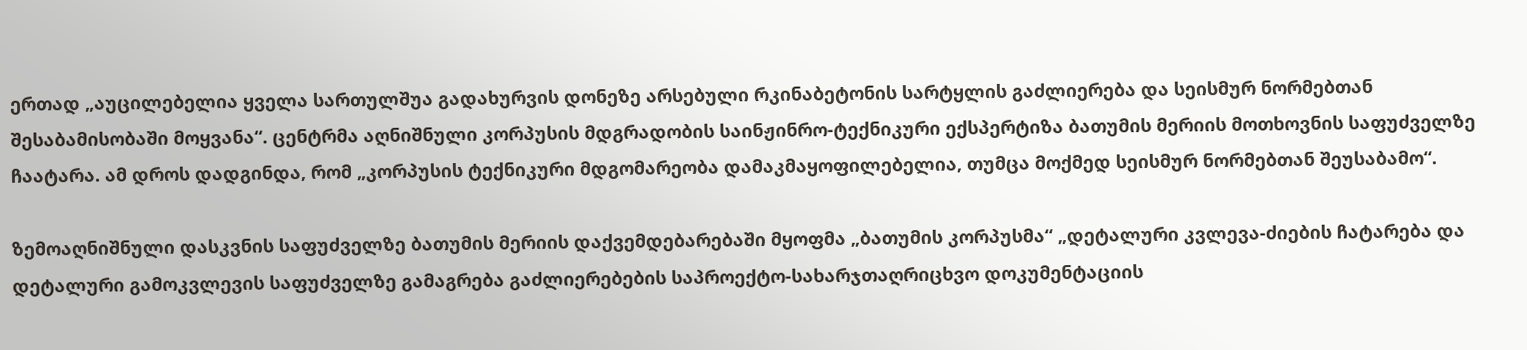ერთად „აუცილებელია ყველა სართულშუა გადახურვის დონეზე არსებული რკინაბეტონის სარტყლის გაძლიერება და სეისმურ ნორმებთან შესაბამისობაში მოყვანა“. ცენტრმა აღნიშნული კორპუსის მდგრადობის საინჟინრო-ტექნიკური ექსპერტიზა ბათუმის მერიის მოთხოვნის საფუძველზე ჩაატარა. ამ დროს დადგინდა, რომ „კორპუსის ტექნიკური მდგომარეობა დამაკმაყოფილებელია, თუმცა მოქმედ სეისმურ ნორმებთან შეუსაბამო“.

ზემოაღნიშნული დასკვნის საფუძველზე ბათუმის მერიის დაქვემდებარებაში მყოფმა „ბათუმის კორპუსმა“ „დეტალური კვლევა-ძიების ჩატარება და დეტალური გამოკვლევის საფუძველზე გამაგრება გაძლიერებების საპროექტო-სახარჯთაღრიცხვო დოკუმენტაციის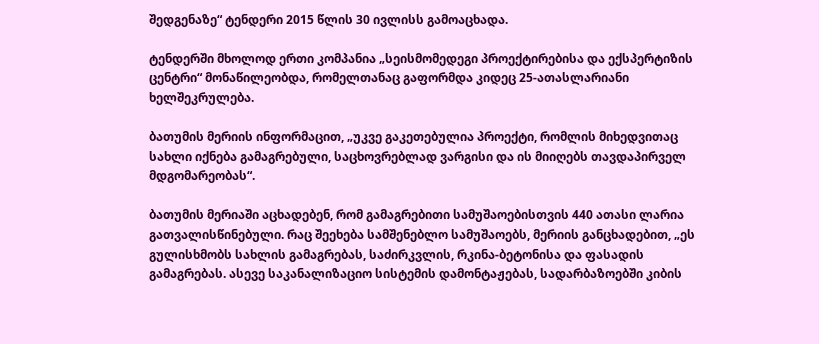შედგენაზე“ ტენდერი 2015 წლის 30 ივლისს გამოაცხადა.

ტენდერში მხოლოდ ერთი კომპანია „სეისმომედეგი პროექტირებისა და ექსპერტიზის ცენტრი“ მონაწილეობდა, რომელთანაც გაფორმდა კიდეც 25-ათასლარიანი ხელშეკრულება.

ბათუმის მერიის ინფორმაცით, „უკვე გაკეთებულია პროექტი, რომლის მიხედვითაც სახლი იქნება გამაგრებული, საცხოვრებლად ვარგისი და ის მიიღებს თავდაპირველ მდგომარეობას“.

ბათუმის მერიაში აცხადებენ, რომ გამაგრებითი სამუშაოებისთვის 440 ათასი ლარია გათვალისწინებული. რაც შეეხება სამშენებლო სამუშაოებს, მერიის განცხადებით, „ეს გულისხმობს სახლის გამაგრებას, საძირკვლის, რკინა-ბეტონისა და ფასადის გამაგრებას. ასევე საკანალიზაციო სისტემის დამონტაჟებას, სადარბაზოებში კიბის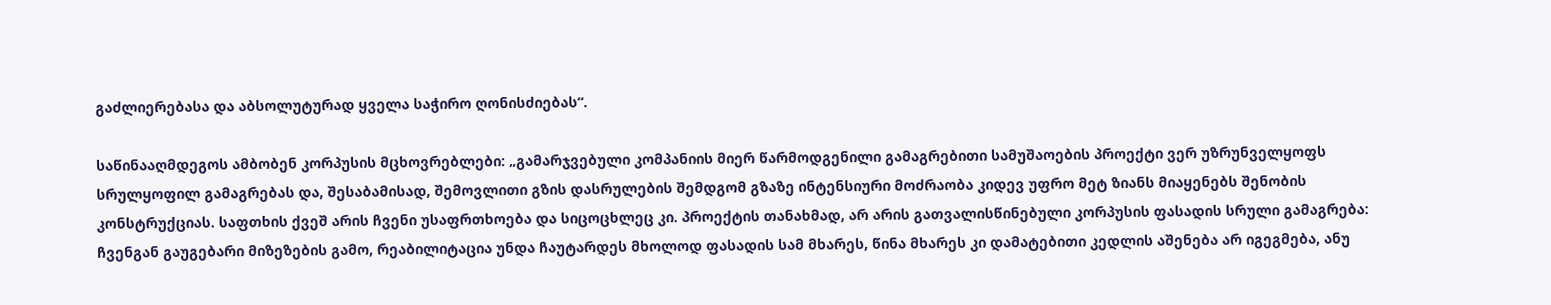გაძლიერებასა და აბსოლუტურად ყველა საჭირო ღონისძიებას“.

საწინააღმდეგოს ამბობენ კორპუსის მცხოვრებლები: „გამარჯვებული კომპანიის მიერ წარმოდგენილი გამაგრებითი სამუშაოების პროექტი ვერ უზრუნველყოფს სრულყოფილ გამაგრებას და, შესაბამისად, შემოვლითი გზის დასრულების შემდგომ გზაზე ინტენსიური მოძრაობა კიდევ უფრო მეტ ზიანს მიაყენებს შენობის კონსტრუქციას. საფთხის ქვეშ არის ჩვენი უსაფრთხოება და სიცოცხლეც კი. პროექტის თანახმად, არ არის გათვალისწინებული კორპუსის ფასადის სრული გამაგრება: ჩვენგან გაუგებარი მიზეზების გამო, რეაბილიტაცია უნდა ჩაუტარდეს მხოლოდ ფასადის სამ მხარეს, წინა მხარეს კი დამატებითი კედლის აშენება არ იგეგმება, ანუ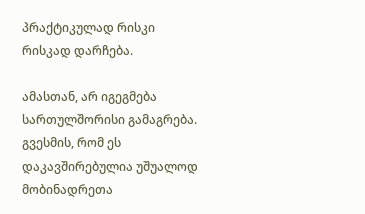პრაქტიკულად რისკი რისკად დარჩება.

ამასთან, არ იგეგმება სართულშორისი გამაგრება. გვესმის, რომ ეს დაკავშირებულია უშუალოდ მობინადრეთა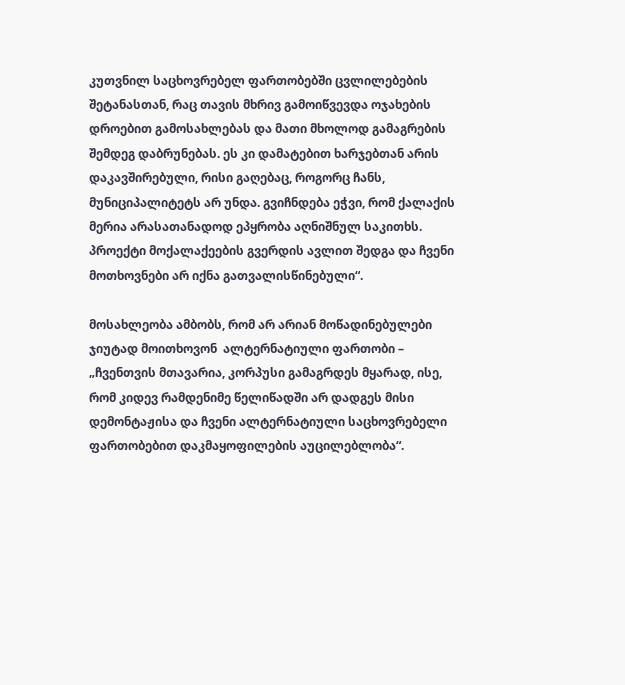კუთვნილ საცხოვრებელ ფართობებში ცვლილებების შეტანასთან, რაც თავის მხრივ გამოიწვევდა ოჯახების დროებით გამოსახლებას და მათი მხოლოდ გამაგრების შემდეგ დაბრუნებას. ეს კი დამატებით ხარჯებთან არის დაკავშირებული, რისი გაღებაც, როგორც ჩანს, მუნიციპალიტეტს არ უნდა. გვიჩნდება ეჭვი, რომ ქალაქის მერია არასათანადოდ ეპყრობა აღნიშნულ საკითხს. პროექტი მოქალაქეების გვერდის ავლით შედგა და ჩვენი მოთხოვნები არ იქნა გათვალისწინებული“.

მოსახლეობა ამბობს, რომ არ არიან მოწადინებულები ჯიუტად მოითხოვონ  ალტერნატიული ფართობი – „ჩვენთვის მთავარია, კორპუსი გამაგრდეს მყარად, ისე, რომ კიდევ რამდენიმე წელიწადში არ დადგეს მისი დემონტაჟისა და ჩვენი ალტერნატიული საცხოვრებელი ფართობებით დაკმაყოფილების აუცილებლობა“.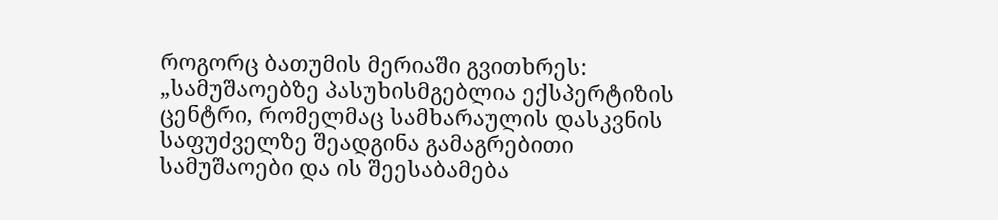როგორც ბათუმის მერიაში გვითხრეს: „სამუშაოებზე პასუხისმგებლია ექსპერტიზის ცენტრი, რომელმაც სამხარაულის დასკვნის საფუძველზე შეადგინა გამაგრებითი სამუშაოები და ის შეესაბამება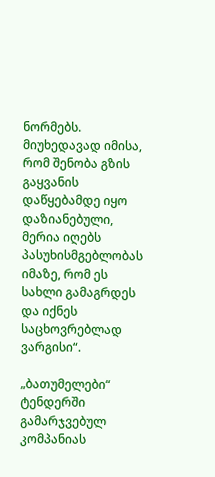ნორმებს. მიუხედავად იმისა, რომ შენობა გზის გაყვანის დაწყებამდე იყო დაზიანებული, მერია იღებს პასუხისმგებლობას იმაზე, რომ ეს სახლი გამაგრდეს და იქნეს საცხოვრებლად ვარგისი“.

„ბათუმელები“ ტენდერში გამარჯვებულ კომპანიას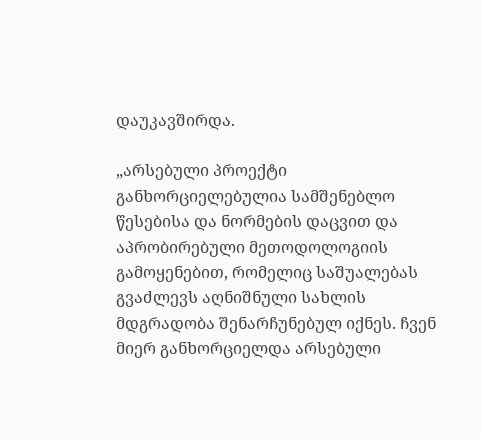დაუკავშირდა.

„არსებული პროექტი განხორციელებულია სამშენებლო წესებისა და ნორმების დაცვით და აპრობირებული მეთოდოლოგიის გამოყენებით, რომელიც საშუალებას გვაძლევს აღნიშნული სახლის მდგრადობა შენარჩუნებულ იქნეს. ჩვენ მიერ განხორციელდა არსებული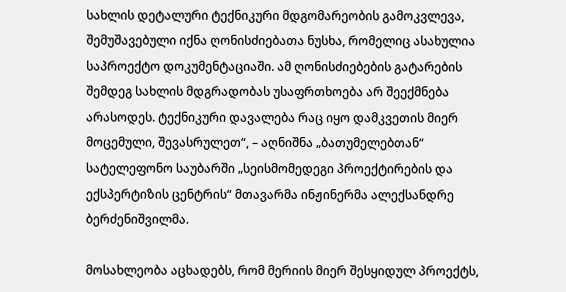სახლის დეტალური ტექნიკური მდგომარეობის გამოკვლევა, შემუშავებული იქნა ღონისძიებათა ნუსხა, რომელიც ასახულია საპროექტო დოკუმენტაციაში. ამ ღონისძიებების გატარების შემდეგ სახლის მდგრადობას უსაფრთხოება არ შეექმნება არასოდეს. ტექნიკური დავალება რაც იყო დამკვეთის მიერ მოცემული, შევასრულეთ“, – აღნიშნა „ბათუმელებთან“ სატელეფონო საუბარში „სეისმომედეგი პროექტირების და ექსპერტიზის ცენტრის“ მთავარმა ინჟინერმა ალექსანდრე ბერძენიშვილმა.

მოსახლეობა აცხადებს, რომ მერიის მიერ შესყიდულ პროექტს,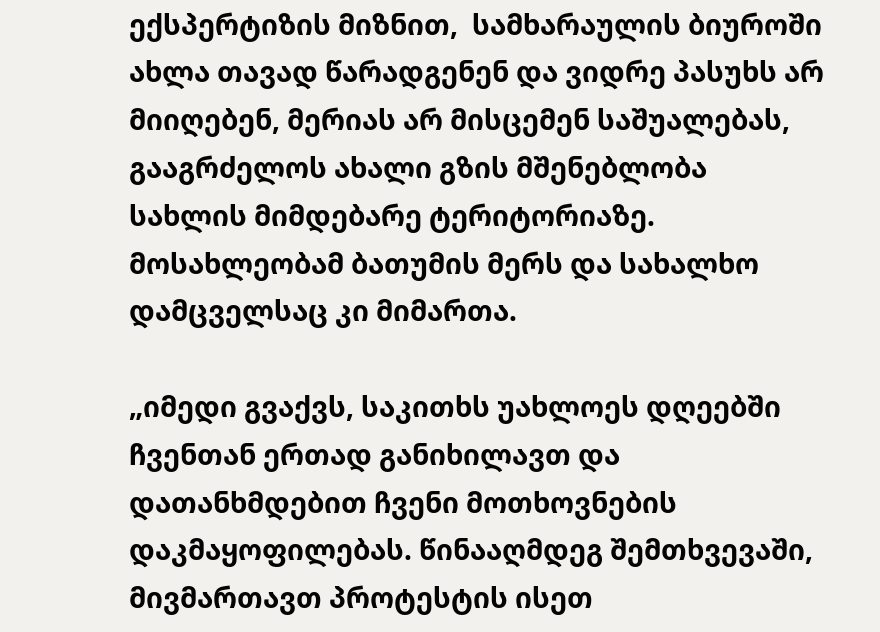ექსპერტიზის მიზნით,  სამხარაულის ბიუროში ახლა თავად წარადგენენ და ვიდრე პასუხს არ მიიღებენ, მერიას არ მისცემენ საშუალებას, გააგრძელოს ახალი გზის მშენებლობა სახლის მიმდებარე ტერიტორიაზე. მოსახლეობამ ბათუმის მერს და სახალხო დამცველსაც კი მიმართა.

„იმედი გვაქვს, საკითხს უახლოეს დღეებში ჩვენთან ერთად განიხილავთ და დათანხმდებით ჩვენი მოთხოვნების დაკმაყოფილებას. წინააღმდეგ შემთხვევაში, მივმართავთ პროტესტის ისეთ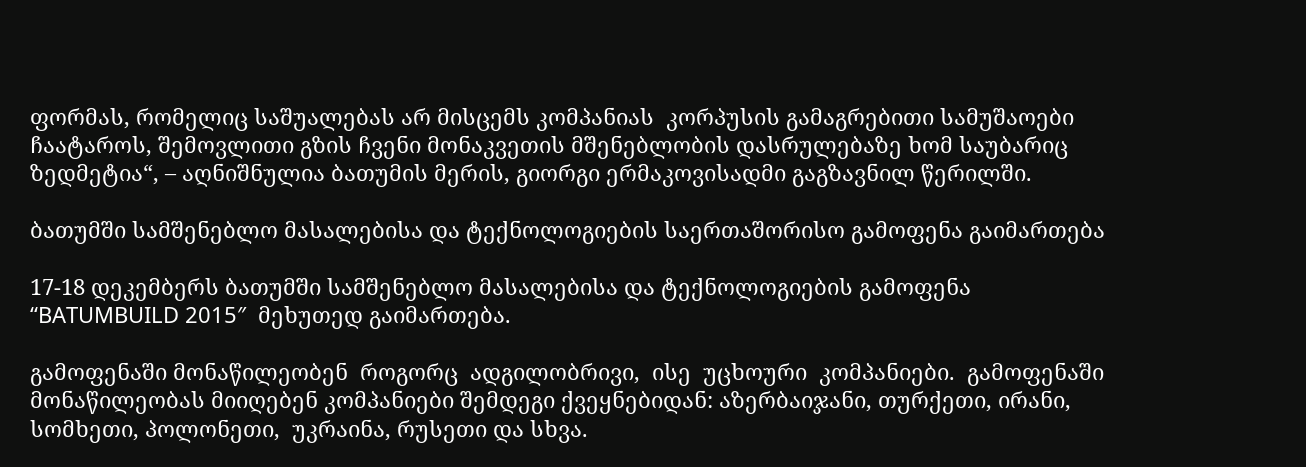ფორმას, რომელიც საშუალებას არ მისცემს კომპანიას  კორპუსის გამაგრებითი სამუშაოები ჩაატაროს, შემოვლითი გზის ჩვენი მონაკვეთის მშენებლობის დასრულებაზე ხომ საუბარიც ზედმეტია“, – აღნიშნულია ბათუმის მერის, გიორგი ერმაკოვისადმი გაგზავნილ წერილში.

ბათუმში სამშენებლო მასალებისა და ტექნოლოგიების საერთაშორისო გამოფენა გაიმართება

17-18 დეკემბერს ბათუმში სამშენებლო მასალებისა და ტექნოლოგიების გამოფენა “BATUMBUILD 2015″  მეხუთედ გაიმართება.

გამოფენაში მონაწილეობენ  როგორც  ადგილობრივი,  ისე  უცხოური  კომპანიები.  გამოფენაში მონაწილეობას მიიღებენ კომპანიები შემდეგი ქვეყნებიდან: აზერბაიჯანი, თურქეთი, ირანი,  სომხეთი, პოლონეთი,  უკრაინა, რუსეთი და სხვა.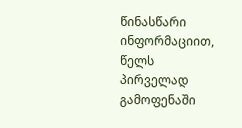წინასწარი ინფორმაციით, წელს პირველად გამოფენაში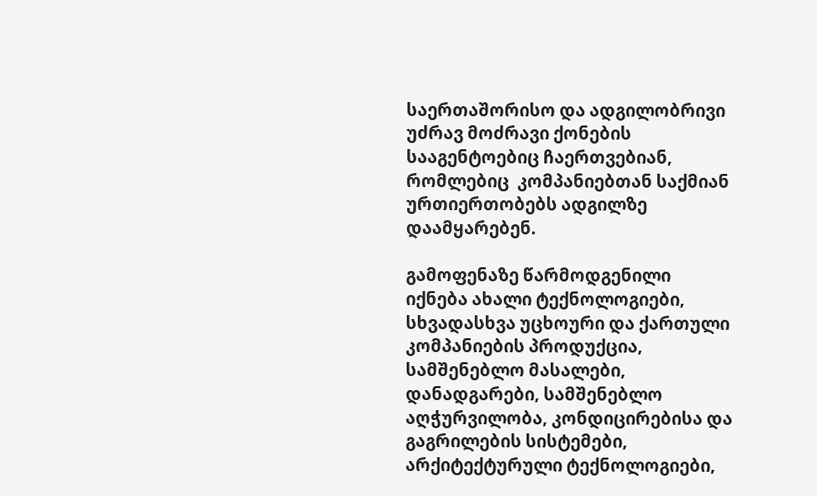საერთაშორისო და ადგილობრივი უძრავ მოძრავი ქონების სააგენტოებიც ჩაერთვებიან, რომლებიც  კომპანიებთან საქმიან ურთიერთობებს ადგილზე დაამყარებენ.

გამოფენაზე წარმოდგენილი იქნება ახალი ტექნოლოგიები, სხვადასხვა უცხოური და ქართული კომპანიების პროდუქცია, სამშენებლო მასალები, დანადგარები, სამშენებლო აღჭურვილობა, კონდიცირებისა და გაგრილების სისტემები, არქიტექტურული ტექნოლოგიები,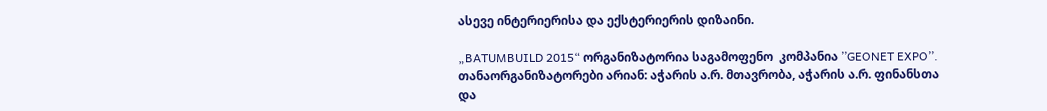ასევე ინტერიერისა და ექსტერიერის დიზაინი.

„BATUMBUILD 2015“ ორგანიზატორია საგამოფენო  კომპანია ’’GEONET EXPO’’. თანაორგანიზატორები არიან: აჭარის ა.რ. მთავრობა, აჭარის ა.რ. ფინანსთა და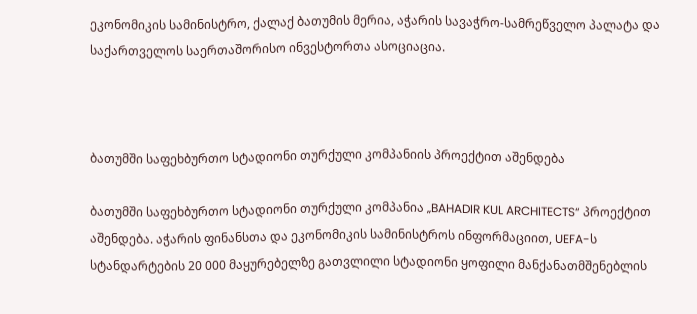ეკონომიკის სამინისტრო, ქალაქ ბათუმის მერია, აჭარის სავაჭრო-სამრეწველო პალატა და საქართველოს საერთაშორისო ინვესტორთა ასოციაცია.



ბათუმში საფეხბურთო სტადიონი თურქული კომპანიის პროექტით აშენდება

ბათუმში საფეხბურთო სტადიონი თურქული კომპანია „BAHADIR KUL ARCHITECTS“ პროექტით აშენდება. აჭარის ფინანსთა და ეკონომიკის სამინისტროს ინფორმაციით, UEFA-ს სტანდარტების 20 000 მაყურებელზე გათვლილი სტადიონი ყოფილი მანქანათმშენებლის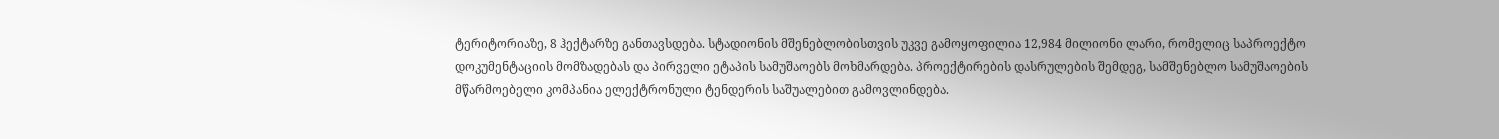ტერიტორიაზე, 8 ჰექტარზე განთავსდება. სტადიონის მშენებლობისთვის უკვე გამოყოფილია 12,984 მილიონი ლარი, რომელიც საპროექტო დოკუმენტაციის მომზადებას და პირველი ეტაპის სამუშაოებს მოხმარდება. პროექტირების დასრულების შემდეგ, სამშენებლო სამუშაოების მწარმოებელი კომპანია ელექტრონული ტენდერის საშუალებით გამოვლინდება.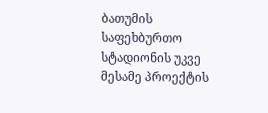ბათუმის საფეხბურთო სტადიონის უკვე მესამე პროექტის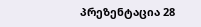პრეზენტაცია 28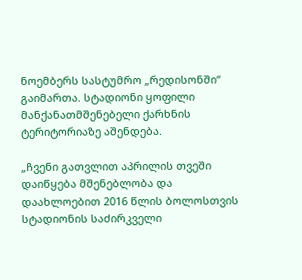ნოემბერს სასტუმრო „რედისონში“ გაიმართა. სტადიონი ყოფილი მანქანათმშენებელი ქარხნის ტერიტორიაზე აშენდება.

„ჩვენი გათვლით აპრილის თვეში დაიწყება მშენებლობა და დაახლოებით 2016 წლის ბოლოსთვის სტადიონის საძირკველი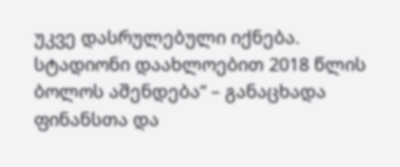უკვე დასრულებული იქნება. სტადიონი დაახლოებით 2018 წლის ბოლოს აშენდება“ – განაცხადა ფინანსთა და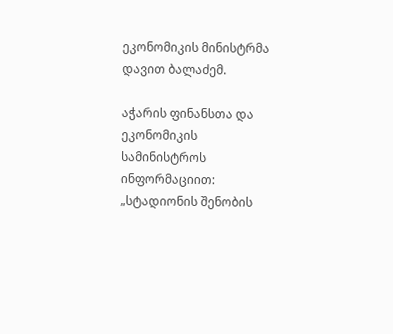ეკონომიკის მინისტრმა დავით ბალაძემ.

აჭარის ფინანსთა და ეკონომიკის სამინისტროს ინფორმაციით: „სტადიონის შენობის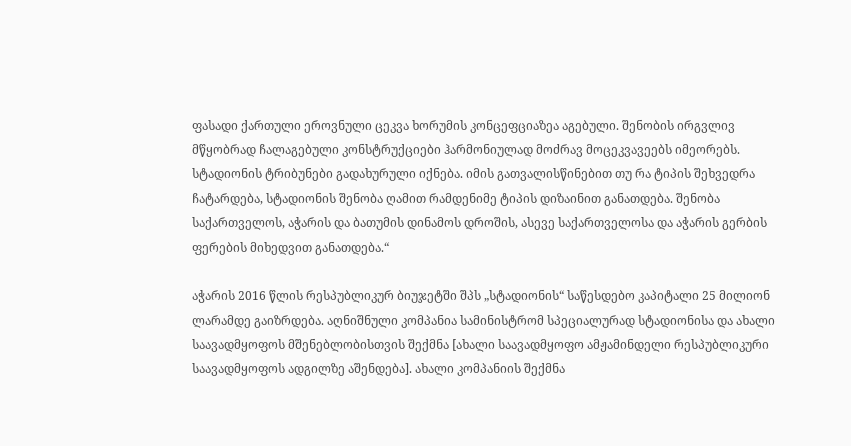ფასადი ქართული ეროვნული ცეკვა ხორუმის კონცეფციაზეა აგებული. შენობის ირგვლივ მწყობრად ჩალაგებული კონსტრუქციები ჰარმონიულად მოძრავ მოცეკვავეებს იმეორებს. სტადიონის ტრიბუნები გადახურული იქნება. იმის გათვალისწინებით თუ რა ტიპის შეხვედრა ჩატარდება, სტადიონის შენობა ღამით რამდენიმე ტიპის დიზაინით განათდება. შენობა საქართველოს, აჭარის და ბათუმის დინამოს დროშის, ასევე საქართველოსა და აჭარის გერბის ფერების მიხედვით განათდება.“

აჭარის 2016 წლის რესპუბლიკურ ბიუჯეტში შპს „სტადიონის“ საწესდებო კაპიტალი 25 მილიონ ლარამდე გაიზრდება. აღნიშნული კომპანია სამინისტრომ სპეციალურად სტადიონისა და ახალი საავადმყოფოს მშენებლობისთვის შექმნა [ახალი საავადმყოფო ამჟამინდელი რესპუბლიკური საავადმყოფოს ადგილზე აშენდება]. ახალი კომპანიის შექმნა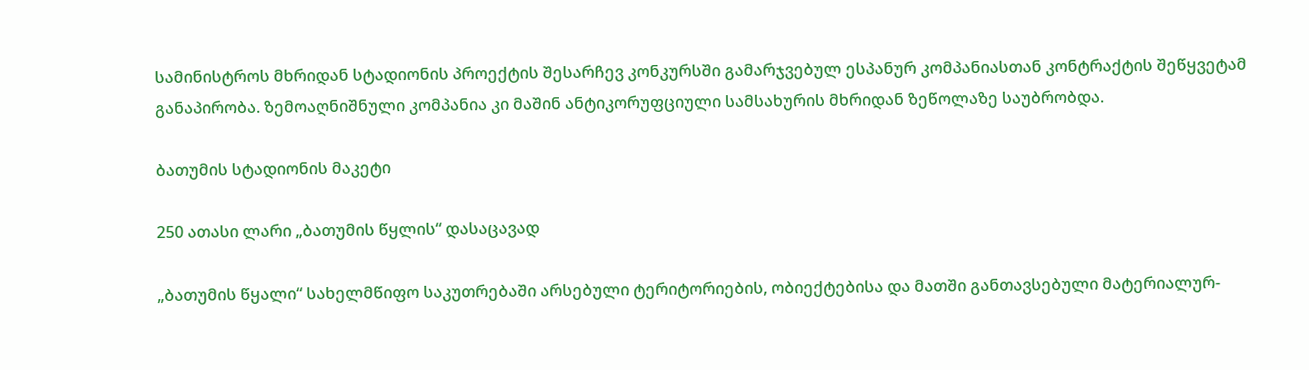სამინისტროს მხრიდან სტადიონის პროექტის შესარჩევ კონკურსში გამარჯვებულ ესპანურ კომპანიასთან კონტრაქტის შეწყვეტამ განაპირობა. ზემოაღნიშნული კომპანია კი მაშინ ანტიკორუფციული სამსახურის მხრიდან ზეწოლაზე საუბრობდა.

ბათუმის სტადიონის მაკეტი

250 ათასი ლარი „ბათუმის წყლის“ დასაცავად

„ბათუმის წყალი“ სახელმწიფო საკუთრებაში არსებული ტერიტორიების, ობიექტებისა და მათში განთავსებული მატერიალურ-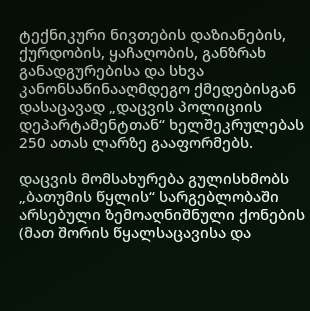ტექნიკური ნივთების დაზიანების, ქურდობის, ყაჩაღობის, განზრახ განადგურებისა და სხვა კანონსაწინააღმდეგო ქმედებისგან დასაცავად „დაცვის პოლიციის დეპარტამენტთან“ ხელშეკრულებას 250 ათას ლარზე გააფორმებს.

დაცვის მომსახურება გულისხმობს „ბათუმის წყლის“ სარგებლობაში არსებული ზემოაღნიშნული ქონების (მათ შორის წყალსაცავისა და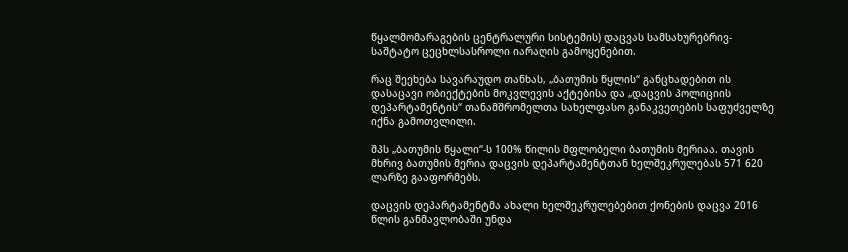წყალმომარაგების ცენტრალური სისტემის) დაცვას სამსახურებრივ-საშტატო ცეცხლსასროლი იარაღის გამოყენებით.

რაც შეეხება სავარაუდო თანხას, „ბათუმის წყლის“ განცხადებით ის დასაცავი ობიექტების მოკვლევის აქტებისა და „დაცვის პოლიციის დეპარტამენტის“ თანამშრომელთა სახელფასო განაკვეთების საფუძველზე იქნა გამოთვლილი.

შპს „ბათუმის წყალი“-ს 100% წილის მფლობელი ბათუმის მერიაა. თავის მხრივ ბათუმის მერია დაცვის დეპარტამენტთან ხელშეკრულებას 571 620 ლარზე გააფორმებს.

დაცვის დეპარტამენტმა ახალი ხელშეკრულებებით ქონების დაცვა 2016 წლის განმავლობაში უნდა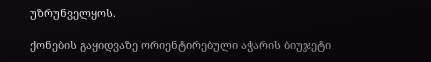უზრუნველყოს.

ქონების გაყიდვაზე ორიენტირებული აჭარის ბიუჯეტი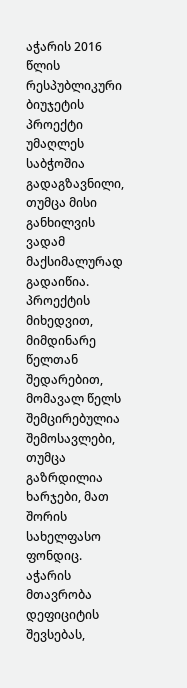აჭარის 2016 წლის რესპუბლიკური ბიუჯეტის პროექტი უმაღლეს საბჭოშია გადაგზავნილი, თუმცა მისი განხილვის ვადამ მაქსიმალურად გადაიწია. პროექტის მიხედვით, მიმდინარე წელთან შედარებით, მომავალ წელს შემცირებულია შემოსავლები, თუმცა გაზრდილია ხარჯები, მათ შორის სახელფასო ფონდიც. აჭარის მთავრობა დეფიციტის შევსებას,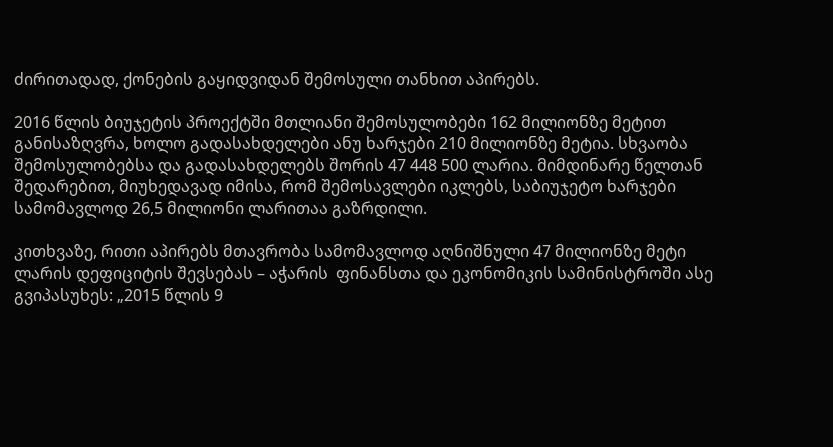ძირითადად, ქონების გაყიდვიდან შემოსული თანხით აპირებს.

2016 წლის ბიუჯეტის პროექტში მთლიანი შემოსულობები 162 მილიონზე მეტით  განისაზღვრა, ხოლო გადასახდელები ანუ ხარჯები 210 მილიონზე მეტია. სხვაობა შემოსულობებსა და გადასახდელებს შორის 47 448 500 ლარია. მიმდინარე წელთან შედარებით, მიუხედავად იმისა, რომ შემოსავლები იკლებს, საბიუჯეტო ხარჯები სამომავლოდ 26,5 მილიონი ლარითაა გაზრდილი.

კითხვაზე, რითი აპირებს მთავრობა სამომავლოდ აღნიშნული 47 მილიონზე მეტი ლარის დეფიციტის შევსებას – აჭარის  ფინანსთა და ეკონომიკის სამინისტროში ასე გვიპასუხეს: „2015 წლის 9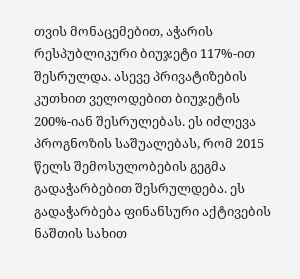თვის მონაცემებით, აჭარის რესპუბლიკური ბიუჯეტი 117%-ით შესრულდა. ასევე პრივატიზების კუთხით ველოდებით ბიუჯეტის 200%-იან შესრულებას. ეს იძლევა პროგნოზის საშუალებას, რომ 2015 წელს შემოსულობების გეგმა გადაჭარბებით შესრულდება. ეს გადაჭარბება ფინანსური აქტივების ნაშთის სახით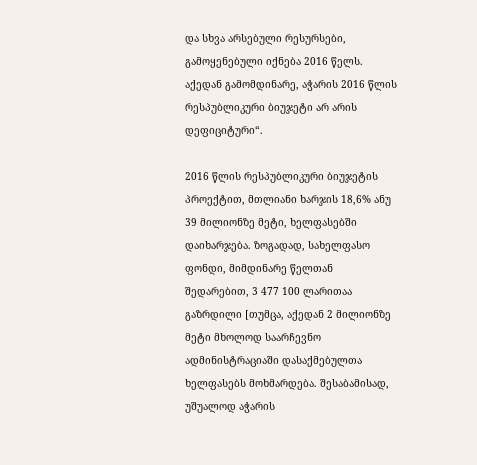და სხვა არსებული რესურსები, გამოყენებული იქნება 2016 წელს. აქედან გამომდინარე, აჭარის 2016 წლის რესპუბლიკური ბიუჯეტი არ არის დეფიციტური“.

2016 წლის რესპუბლიკური ბიუჯეტის პროექტით, მთლიანი ხარჯის 18,6% ანუ 39 მილიონზე მეტი, ხელფასებში დაიხარჯება. ზოგადად, სახელფასო ფონდი, მიმდინარე წელთან შედარებით, 3 477 100 ლარითაა გაზრდილი [თუმცა, აქედან 2 მილიონზე მეტი მხოლოდ საარჩევნო ადმინისტრაციაში დასაქმებულთა ხელფასებს მოხმარდება. შესაბამისად, უშუალოდ აჭარის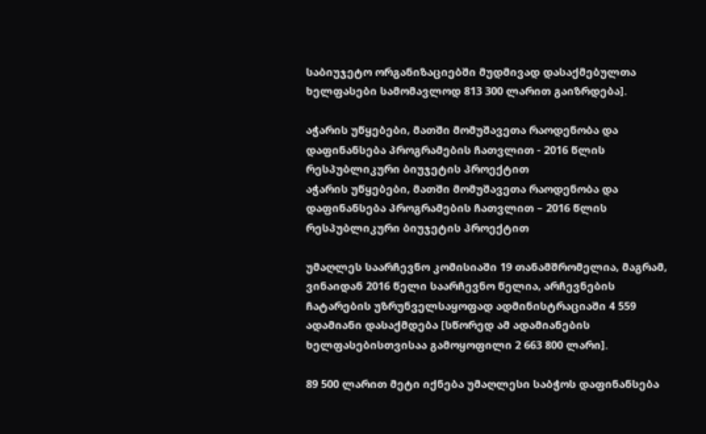საბიუჯეტო ორგანიზაციებში მუდმივად დასაქმებულთა ხელფასები სამომავლოდ 813 300 ლარით გაიზრდება].

აჭარის უწყებები, მათში მომუშავეთა რაოდენობა და დაფინანსება პროგრამების ჩათვლით - 2016 წლის რესპუბლიკური ბიუჯეტის პროექტით
აჭარის უწყებები, მათში მომუშავეთა რაოდენობა და დაფინანსება პროგრამების ჩათვლით – 2016 წლის რესპუბლიკური ბიუჯეტის პროექტით

უმაღლეს საარჩევნო კომისიაში 19 თანამშრომელია, მაგრამ, ვინაიდან 2016 წელი საარჩევნო წელია, არჩევნების ჩატარების უზრუნველსაყოფად ადმინისტრაციაში 4 559 ადამიანი დასაქმდება [სწორედ ამ ადამიანების ხელფასებისთვისაა გამოყოფილი 2 663 800 ლარი].

89 500 ლარით მეტი იქნება უმაღლესი საბჭოს დაფინანსება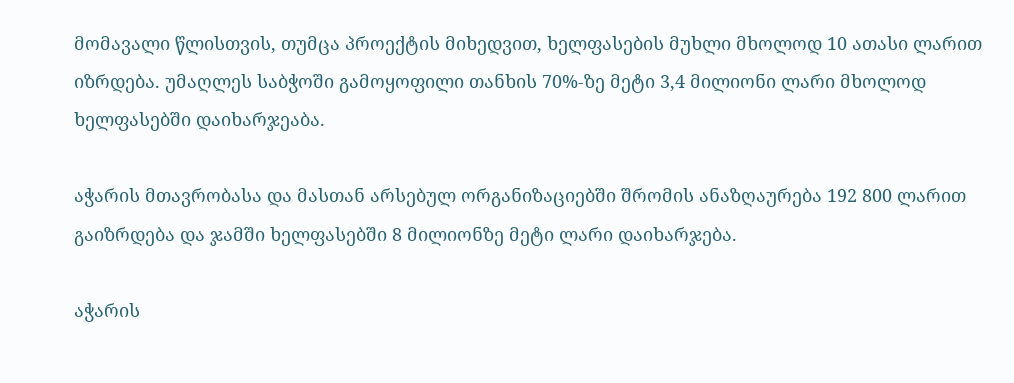მომავალი წლისთვის, თუმცა პროექტის მიხედვით, ხელფასების მუხლი მხოლოდ 10 ათასი ლარით იზრდება. უმაღლეს საბჭოში გამოყოფილი თანხის 70%-ზე მეტი 3,4 მილიონი ლარი მხოლოდ ხელფასებში დაიხარჯეაბა.

აჭარის მთავრობასა და მასთან არსებულ ორგანიზაციებში შრომის ანაზღაურება 192 800 ლარით გაიზრდება და ჯამში ხელფასებში 8 მილიონზე მეტი ლარი დაიხარჯება.

აჭარის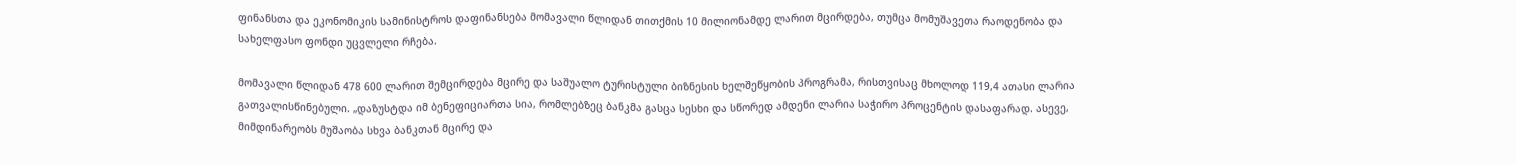ფინანსთა და ეკონომიკის სამინისტროს დაფინანსება მომავალი წლიდან თითქმის 10 მილიონამდე ლარით მცირდება, თუმცა მომუშავეთა რაოდენობა და სახელფასო ფონდი უცვლელი რჩება.

მომავალი წლიდან 478 600 ლარით შემცირდება მცირე და საშუალო ტურისტული ბიზნესის ხელშეწყობის პროგრამა, რისთვისაც მხოლოდ 119,4 ათასი ლარია გათვალისწინებული. „დაზუსტდა იმ ბენეფიციართა სია, რომლებზეც ბანკმა გასცა სესხი და სწორედ ამდენი ლარია საჭირო პროცენტის დასაფარად. ასევე, მიმდინარეობს მუშაობა სხვა ბანკთან მცირე და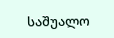საშუალო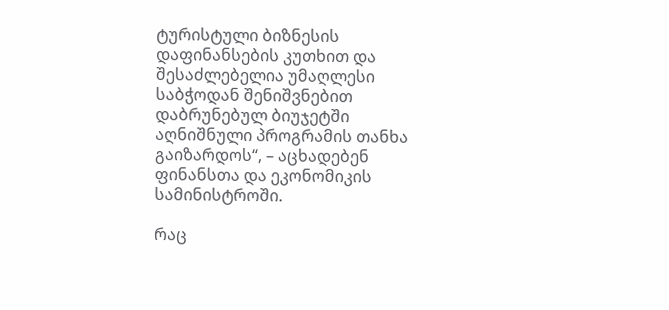ტურისტული ბიზნესის დაფინანსების კუთხით და შესაძლებელია უმაღლესი საბჭოდან შენიშვნებით დაბრუნებულ ბიუჯეტში აღნიშნული პროგრამის თანხა გაიზარდოს“, – აცხადებენ ფინანსთა და ეკონომიკის სამინისტროში.

რაც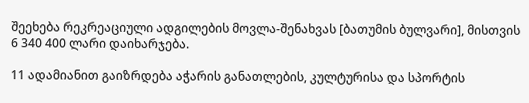შეეხება რეკრეაციული ადგილების მოვლა-შენახვას [ბათუმის ბულვარი], მისთვის 6 340 400 ლარი დაიხარჯება.

11 ადამიანით გაიზრდება აჭარის განათლების, კულტურისა და სპორტის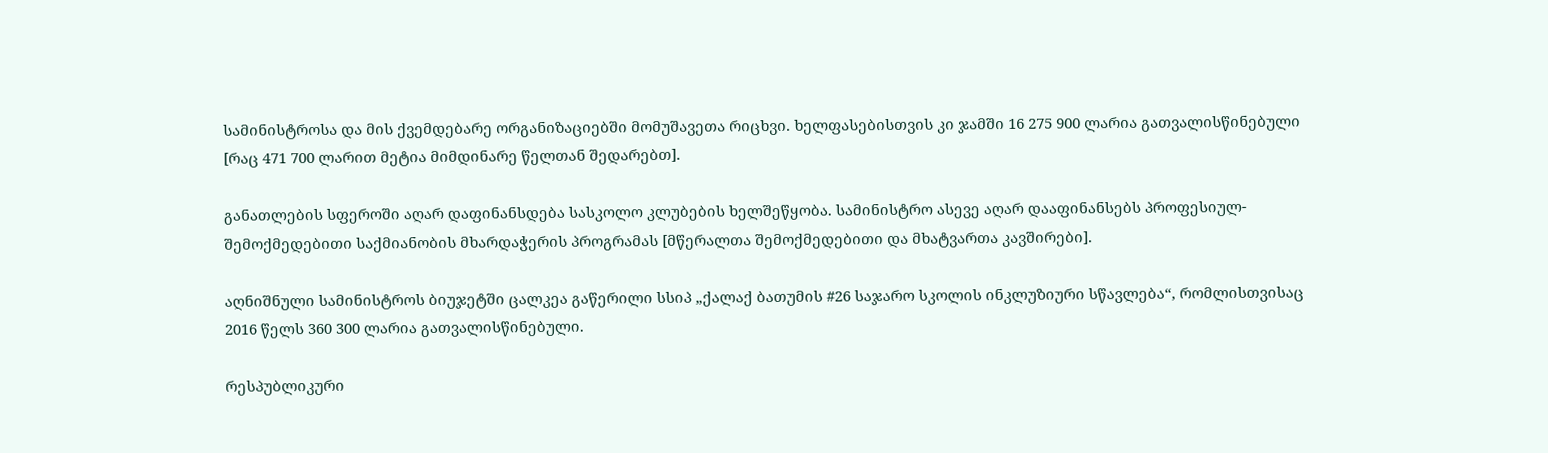სამინისტროსა და მის ქვემდებარე ორგანიზაციებში მომუშავეთა რიცხვი. ხელფასებისთვის კი ჯამში 16 275 900 ლარია გათვალისწინებული [რაც 471 700 ლარით მეტია მიმდინარე წელთან შედარებთ].

განათლების სფეროში აღარ დაფინანსდება სასკოლო კლუბების ხელშეწყობა. სამინისტრო ასევე აღარ დააფინანსებს პროფესიულ-შემოქმედებითი საქმიანობის მხარდაჭერის პროგრამას [მწერალთა შემოქმედებითი და მხატვართა კავშირები].

აღნიშნული სამინისტროს ბიუჯეტში ცალკეა გაწერილი სსიპ „ქალაქ ბათუმის #26 საჯარო სკოლის ინკლუზიური სწავლება“, რომლისთვისაც 2016 წელს 360 300 ლარია გათვალისწინებული.

რესპუბლიკური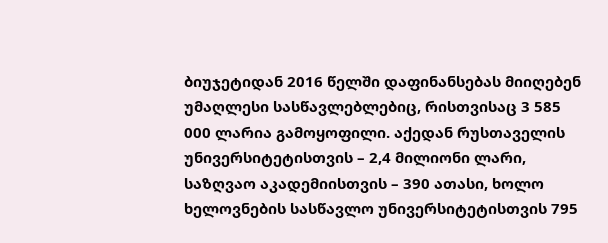ბიუჯეტიდან 2016 წელში დაფინანსებას მიიღებენ უმაღლესი სასწავლებლებიც, რისთვისაც 3 585 000 ლარია გამოყოფილი. აქედან რუსთაველის უნივერსიტეტისთვის – 2,4 მილიონი ლარი, საზღვაო აკადემიისთვის – 390 ათასი, ხოლო ხელოვნების სასწავლო უნივერსიტეტისთვის 795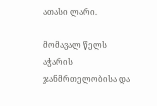ათასი ლარი.

მომავალ წელს აჭარის ჯანმრთელობისა და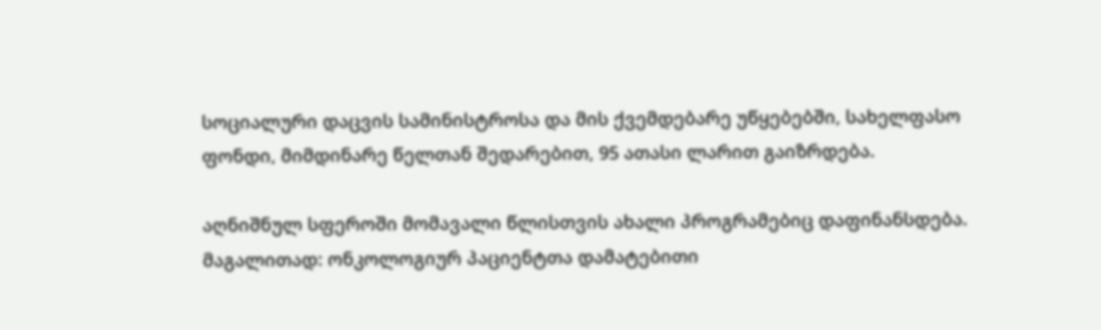სოციალური დაცვის სამინისტროსა და მის ქვემდებარე უწყებებში, სახელფასო ფონდი, მიმდინარე წელთან შედარებით, 95 ათასი ლარით გაიზრდება.

აღნიშნულ სფეროში მომავალი წლისთვის ახალი პროგრამებიც დაფინანსდება. მაგალითად: ონკოლოგიურ პაციენტთა დამატებითი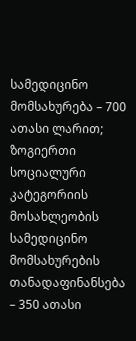სამედიცინო მომსახურება – 700 ათასი ლარით; ზოგიერთი სოციალური კატეგორიის მოსახლეობის სამედიცინო მომსახურების თანადაფინანსება – 350 ათასი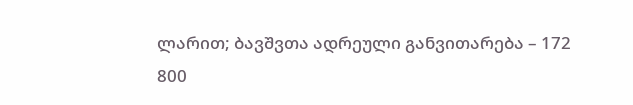ლარით; ბავშვთა ადრეული განვითარება – 172 800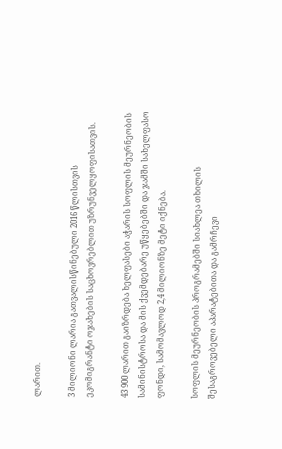ლარით.

3 მილიონი ლარია გათვალისწინებული 2016 წლისთვის ეკომიგრანტი ოჯახების საცხოვრებლით უზრუნველყოფისათვის.

43 900 ლარით გაიზრდება ხელფასები აჭარის სოფლის მეურნეობის სამინისტროსა და მის ქვემდებარე უწყებებში და ჯამში სახელფასო ფონდი, სამომავლოდ 2,4 მილიონზე მეტი იქნება.

სოფლის მეურნეობის პროგრამებში სიახლეა თხილის შესაგროვებელი აპარატებითა და გამრჩევი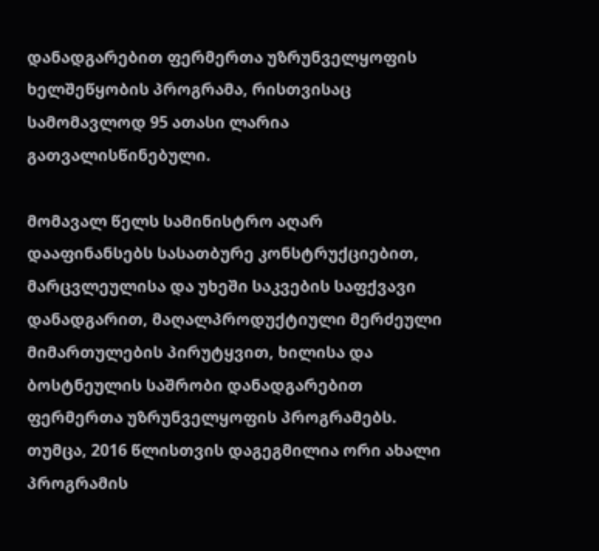დანადგარებით ფერმერთა უზრუნველყოფის ხელშეწყობის პროგრამა, რისთვისაც სამომავლოდ 95 ათასი ლარია გათვალისწინებული.

მომავალ წელს სამინისტრო აღარ დააფინანსებს სასათბურე კონსტრუქციებით, მარცვლეულისა და უხეში საკვების საფქვავი დანადგარით, მაღალპროდუქტიული მერძეული მიმართულების პირუტყვით, ხილისა და ბოსტნეულის საშრობი დანადგარებით ფერმერთა უზრუნველყოფის პროგრამებს. თუმცა, 2016 წლისთვის დაგეგმილია ორი ახალი პროგრამის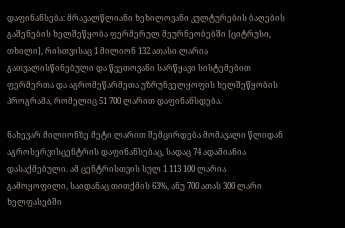დაფინანსება: მრავალწლიანი ხეხილოვანი კულტურების ბაღების გაშენების ხელშეწყობა ფერმერულ მეურნეობებში [ციტრუსი, თხილი], რისთვისაც 1 მილიონ 132 ათასი ლარია გათვალისწინებული და წვეთოვანი სარწყავი სისტემებით ფერმერთა და აგრომეწარმეთა უზრუნველყოფის ხელშეწყობის პროგრამა, რომელიც 51 700 ლარით დაფინანსდება.

ნახევარ მილიონზე მეტი ლარით შემცირდება მომავალი წლიდან  აგროსერვისცენტრის დაფინანსებაც, სადაც 74 ადამიანია დასაქმებული. ამ ცენტრისთვის სულ 1 113 100 ლარია გამოყოფილი, საიდანაც თითქმის 63%, ანუ 700 ათას 300 ლარი ხელფასებში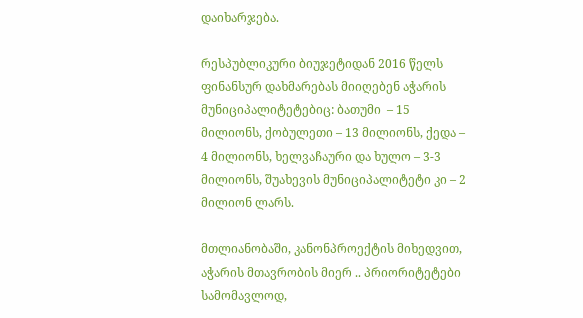დაიხარჯება.

რესპუბლიკური ბიუჯეტიდან 2016 წელს ფინანსურ დახმარებას მიიღებენ აჭარის მუნიციპალიტეტებიც: ბათუმი  – 15 მილიონს, ქობულეთი – 13 მილიონს, ქედა – 4 მილიონს, ხელვაჩაური და ხულო – 3-3 მილიონს, შუახევის მუნიციპალიტეტი კი – 2 მილიონ ლარს.

მთლიანობაში, კანონპროექტის მიხედვით, აჭარის მთავრობის მიერ .. პრიორიტეტები სამომავლოდ,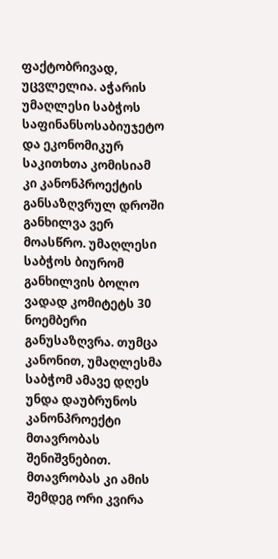ფაქტობრივად, უცვლელია. აჭარის უმაღლესი საბჭოს საფინანსოსაბიუჯეტო და ეკონომიკურ საკითხთა კომისიამ კი კანონპროექტის განსაზღვრულ დროში განხილვა ვერ მოასწრო. უმაღლესი საბჭოს ბიურომ განხილვის ბოლო ვადად კომიტეტს 30 ნოემბერი განუსაზღვრა. თუმცა კანონით, უმაღლესმა საბჭომ ამავე დღეს უნდა დაუბრუნოს კანონპროექტი მთავრობას შენიშვნებით. მთავრობას კი ამის შემდეგ ორი კვირა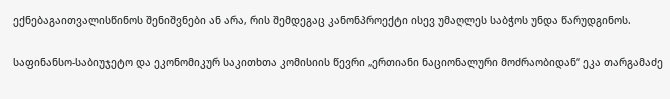ექნებაგაითვალისწინოს შენიშვნები ან არა, რის შემდეგაც კანონპროექტი ისევ უმაღლეს საბჭოს უნდა წარუდგინოს.

საფინანსო-საბიუჯეტო და ეკონომიკურ საკითხთა კომისიის წევრი „ერთიანი ნაციონალური მოძრაობიდან“ ეკა თარგამაძე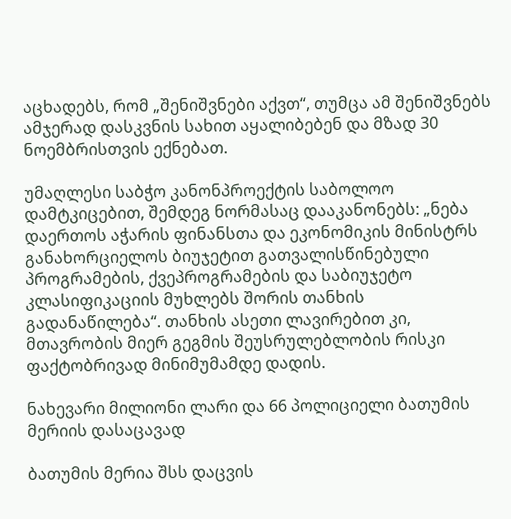აცხადებს, რომ „შენიშვნები აქვთ“, თუმცა ამ შენიშვნებს ამჯერად დასკვნის სახით აყალიბებენ და მზად 30 ნოემბრისთვის ექნებათ.

უმაღლესი საბჭო კანონპროექტის საბოლოო დამტკიცებით, შემდეგ ნორმასაც დააკანონებს: „ნება დაერთოს აჭარის ფინანსთა და ეკონომიკის მინისტრს განახორციელოს ბიუჯეტით გათვალისწინებული პროგრამების, ქვეპროგრამების და საბიუჯეტო კლასიფიკაციის მუხლებს შორის თანხის გადანაწილება“. თანხის ასეთი ლავირებით კი, მთავრობის მიერ გეგმის შეუსრულებლობის რისკი ფაქტობრივად მინიმუმამდე დადის.

ნახევარი მილიონი ლარი და 66 პოლიციელი ბათუმის მერიის დასაცავად

ბათუმის მერია შსს დაცვის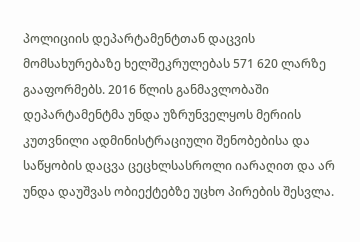პოლიციის დეპარტამენტთან დაცვის მომსახურებაზე ხელშეკრულებას 571 620 ლარზე გააფორმებს. 2016 წლის განმავლობაში დეპარტამენტმა უნდა უზრუნველყოს მერიის კუთვნილი ადმინისტრაციული შენობებისა და საწყობის დაცვა ცეცხლსასროლი იარაღით და არ უნდა დაუშვას ობიექტებზე უცხო პირების შესვლა.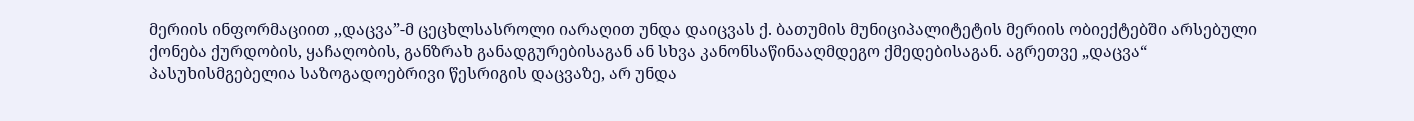მერიის ინფორმაციით ,,დაცვა”-მ ცეცხლსასროლი იარაღით უნდა დაიცვას ქ. ბათუმის მუნიციპალიტეტის მერიის ობიექტებში არსებული ქონება ქურდობის, ყაჩაღობის, განზრახ განადგურებისაგან ან სხვა კანონსაწინააღმდეგო ქმედებისაგან. აგრეთვე „დაცვა“ პასუხისმგებელია საზოგადოებრივი წესრიგის დაცვაზე, არ უნდა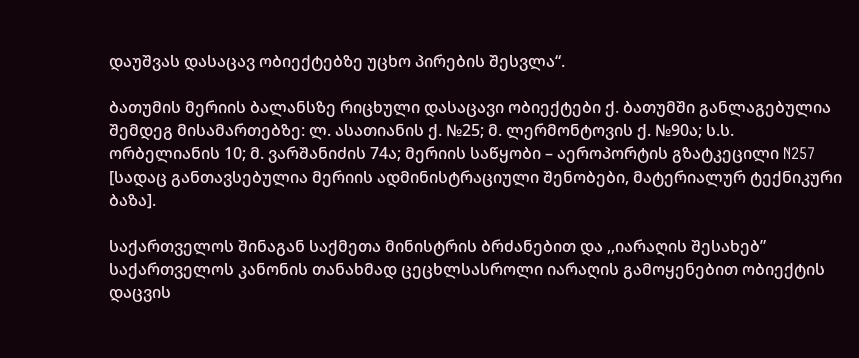დაუშვას დასაცავ ობიექტებზე უცხო პირების შესვლა“.

ბათუმის მერიის ბალანსზე რიცხული დასაცავი ობიექტები ქ. ბათუმში განლაგებულია შემდეგ მისამართებზე: ლ. ასათიანის ქ. №25; მ. ლერმონტოვის ქ. №90ა; ს.ს. ორბელიანის 10; მ. ვარშანიძის 74ა; მერიის საწყობი – აეროპორტის გზატკეცილი N257 [სადაც განთავსებულია მერიის ადმინისტრაციული შენობები, მატერიალურ ტექნიკური ბაზა].

საქართველოს შინაგან საქმეთა მინისტრის ბრძანებით და ,,იარაღის შესახებ” საქართველოს კანონის თანახმად ცეცხლსასროლი იარაღის გამოყენებით ობიექტის დაცვის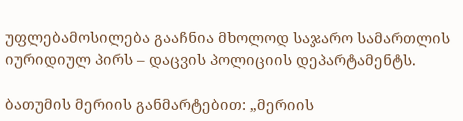უფლებამოსილება გააჩნია მხოლოდ საჯარო სამართლის იურიდიულ პირს – დაცვის პოლიციის დეპარტამენტს.

ბათუმის მერიის განმარტებით: „მერიის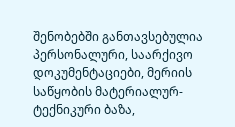შენობებში განთავსებულია პერსონალური, საარქივო დოკუმენტაციები, მერიის საწყობის მატერიალურ-ტექნიკური ბაზა,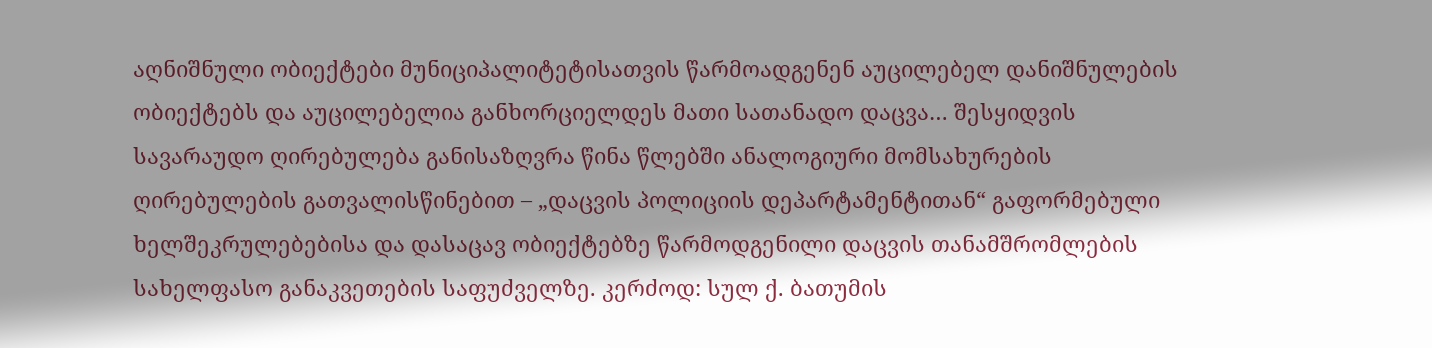აღნიშნული ობიექტები მუნიციპალიტეტისათვის წარმოადგენენ აუცილებელ დანიშნულების ობიექტებს და აუცილებელია განხორციელდეს მათი სათანადო დაცვა… შესყიდვის სავარაუდო ღირებულება განისაზღვრა წინა წლებში ანალოგიური მომსახურების ღირებულების გათვალისწინებით – „დაცვის პოლიციის დეპარტამენტითან“ გაფორმებული ხელშეკრულებებისა და დასაცავ ობიექტებზე წარმოდგენილი დაცვის თანამშრომლების სახელფასო განაკვეთების საფუძველზე. კერძოდ: სულ ქ. ბათუმის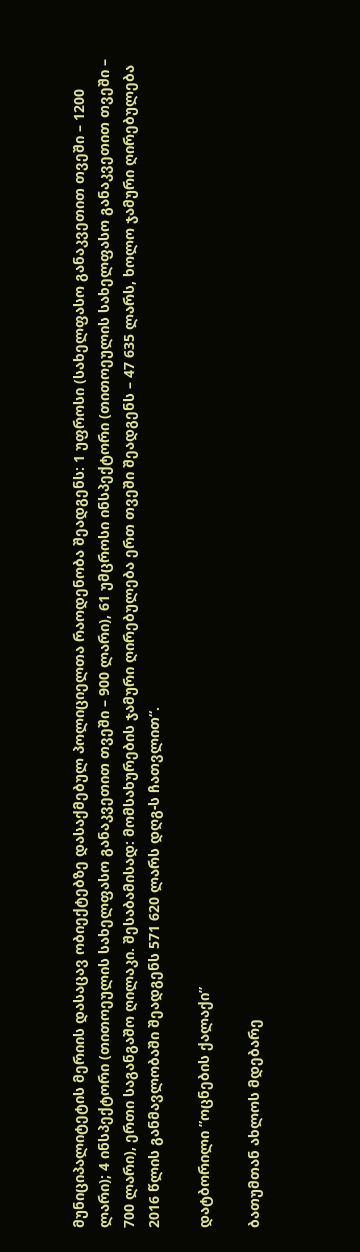მუნიციპალიტეტის მერიის დასაცავ ობიექტებზე დასაქმებულ პოლიციელთა რაოდენობა შეადგენს: 1 უფროსი (სახელფასო განაკვეთით თვეში – 1200 ლარი); 4 ინსპექტორი (თითოეულის სახელფასო განაკვეთით თვეში – 900 ლარი), 61 უმცროსი ინსპექტორი (თითოეულის სახელფასო განაკვეთით თვეში – 700 ლარი), ერთი საგანგაშო ღილაკი. შესაბამისად: მომსახურების ჯამური ღირებულება ერთ თვეში შეადგენს – 47 635 ლარს, ხოლო ჯამური ღირებულება 2016 წლის განმავლობაში შეადგენს 571 620 ლარს დღგ-ს ჩათვლით“.

დატბორილი ”ოცნების ქალაქი”

ბათუმთან ახლოს მდებარე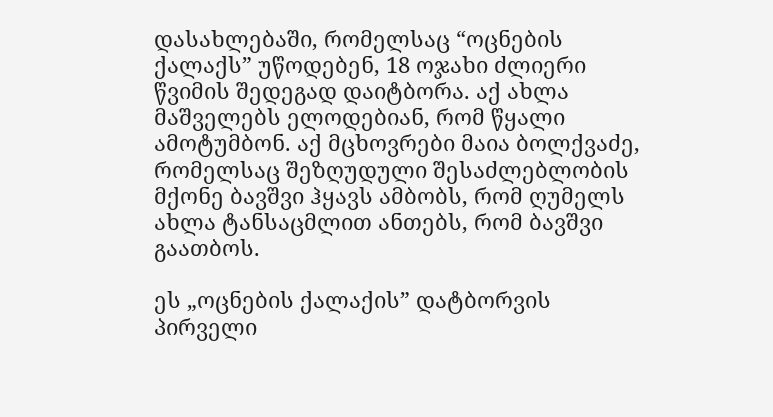დასახლებაში, რომელსაც “ოცნების ქალაქს” უწოდებენ, 18 ოჯახი ძლიერი წვიმის შედეგად დაიტბორა. აქ ახლა მაშველებს ელოდებიან, რომ წყალი ამოტუმბონ. აქ მცხოვრები მაია ბოლქვაძე, რომელსაც შეზღუდული შესაძლებლობის მქონე ბავშვი ჰყავს ამბობს, რომ ღუმელს ახლა ტანსაცმლით ანთებს, რომ ბავშვი გაათბოს.

ეს „ოცნების ქალაქის” დატბორვის პირველი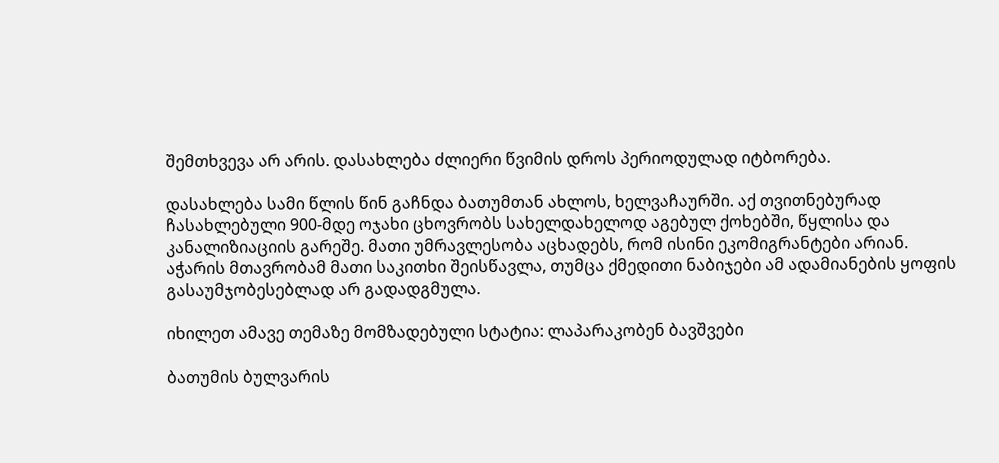შემთხვევა არ არის. დასახლება ძლიერი წვიმის დროს პერიოდულად იტბორება.

დასახლება სამი წლის წინ გაჩნდა ბათუმთან ახლოს, ხელვაჩაურში. აქ თვითნებურად ჩასახლებული 900-მდე ოჯახი ცხოვრობს სახელდახელოდ აგებულ ქოხებში, წყლისა და კანალიზიაციის გარეშე. მათი უმრავლესობა აცხადებს, რომ ისინი ეკომიგრანტები არიან. აჭარის მთავრობამ მათი საკითხი შეისწავლა, თუმცა ქმედითი ნაბიჯები ამ ადამიანების ყოფის გასაუმჯობესებლად არ გადადგმულა.

იხილეთ ამავე თემაზე მომზადებული სტატია: ლაპარაკობენ ბავშვები

ბათუმის ბულვარის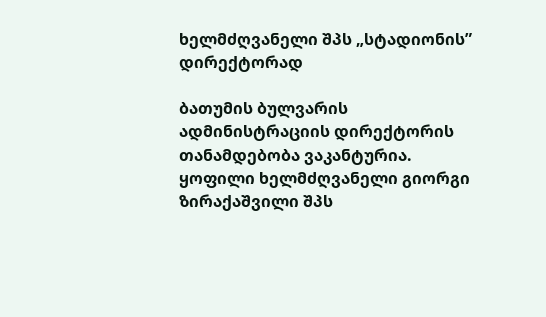ხელმძღვანელი შპს „სტადიონის” დირექტორად

ბათუმის ბულვარის ადმინისტრაციის დირექტორის თანამდებობა ვაკანტურია. ყოფილი ხელმძღვანელი გიორგი ზირაქაშვილი შპს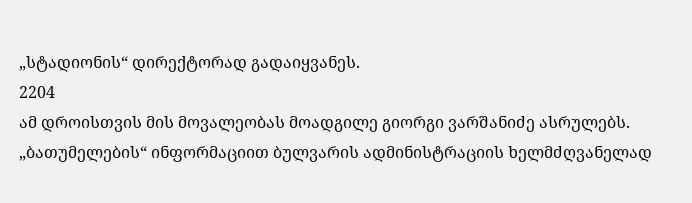„სტადიონის“ დირექტორად გადაიყვანეს.
2204
ამ დროისთვის მის მოვალეობას მოადგილე გიორგი ვარშანიძე ასრულებს. „ბათუმელების“ ინფორმაციით ბულვარის ადმინისტრაციის ხელმძღვანელად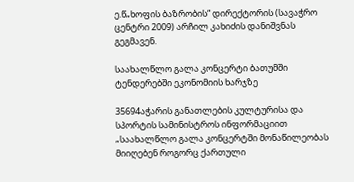ე.წ„ხოფის ბაზრობის“ დირექტორის (სავაჭრო ცენტრი 2009) არჩილ კახიძის დანიშვნას გეგმავენ.

საახალწლო გალა კონცერტი ბათუმში ტენდერებში ეკონომიის ხარჯზე

35694აჭარის განათლების კულტურისა და სპორტის სამინისტროს ინფორმაციით „საახალწლო გალა კონცერტში მონაწილეობას მიიღებენ როგორც ქართული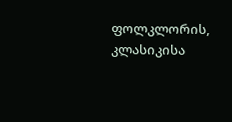ფოლკლორის, კლასიკისა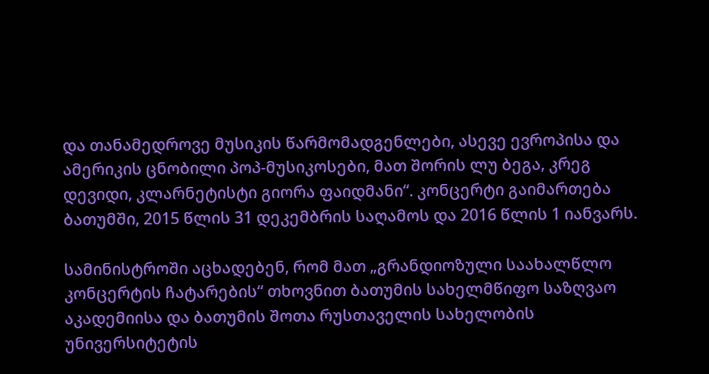და თანამედროვე მუსიკის წარმომადგენლები, ასევე ევროპისა და ამერიკის ცნობილი პოპ-მუსიკოსები, მათ შორის ლუ ბეგა, კრეგ დევიდი, კლარნეტისტი გიორა ფაიდმანი“. კონცერტი გაიმართება ბათუმში, 2015 წლის 31 დეკემბრის საღამოს და 2016 წლის 1 იანვარს.

სამინისტროში აცხადებენ, რომ მათ „გრანდიოზული საახალწლო კონცერტის ჩატარების“ თხოვნით ბათუმის სახელმწიფო საზღვაო აკადემიისა და ბათუმის შოთა რუსთაველის სახელობის უნივერსიტეტის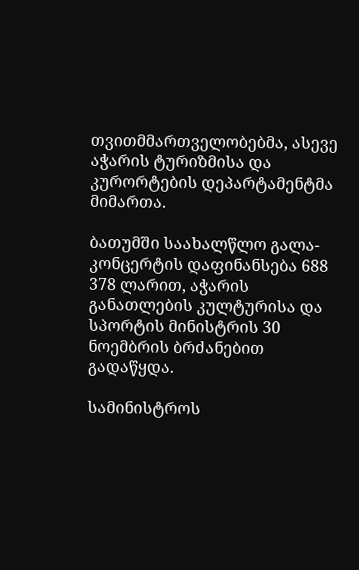თვითმმართველობებმა, ასევე აჭარის ტურიზმისა და კურორტების დეპარტამენტმა მიმართა.

ბათუმში საახალწლო გალა-კონცერტის დაფინანსება 688 378 ლარით, აჭარის განათლების კულტურისა და სპორტის მინისტრის 30 ნოემბრის ბრძანებით გადაწყდა.

სამინისტროს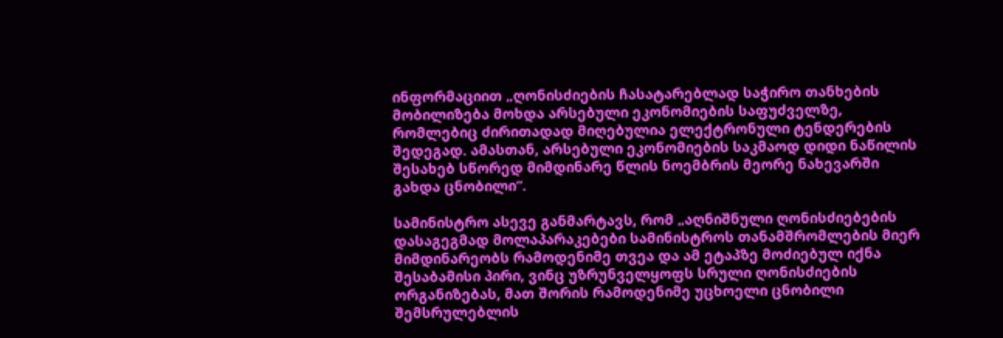ინფორმაციით „ღონისძიების ჩასატარებლად საჭირო თანხების მობილიზება მოხდა არსებული ეკონომიების საფუძველზე, რომლებიც ძირითადად მიღებულია ელექტრონული ტენდერების შედეგად. ამასთან, არსებული ეკონომიების საკმაოდ დიდი ნაწილის შესახებ სწორედ მიმდინარე წლის ნოემბრის მეორე ნახევარში გახდა ცნობილი“.

სამინისტრო ასევე განმარტავს, რომ „აღნიშნული ღონისძიებების დასაგეგმად მოლაპარაკებები სამინისტროს თანამშრომლების მიერ მიმდინარეობს რამოდენიმე თვეა და ამ ეტაპზე მოძიებულ იქნა შესაბამისი პირი, ვინც უზრუნველყოფს სრული ღონისძიების ორგანიზებას, მათ შორის რამოდენიმე უცხოელი ცნობილი შემსრულებლის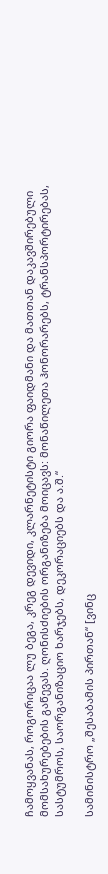ჩამოყვანას, როგორიცაა ლუ ბეგა, კრეგ დევიდი, კლარნეტისტი გიორა ფაიდმანი და მათთან დაკავშირებული მომსახურებების გაწევას. ღონისძიების ორგანიზება მოიცავს: მონაწილეთა ჰონორარებს, ტრანსპორტირებას, სასტუმროს, საორგანიზაციო ხარჯებს, დეკორაციებს და ა.შ.“

სამინისტრო „შესაბამის პირთან“ [ვინც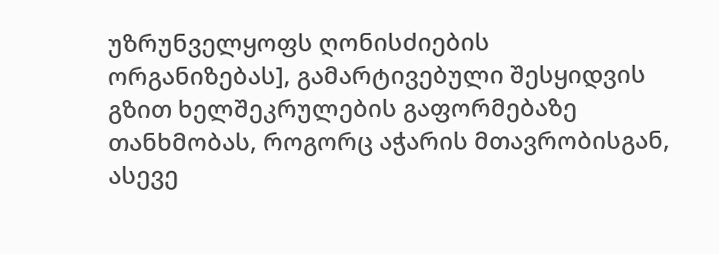უზრუნველყოფს ღონისძიების ორგანიზებას], გამარტივებული შესყიდვის გზით ხელშეკრულების გაფორმებაზე თანხმობას, როგორც აჭარის მთავრობისგან, ასევე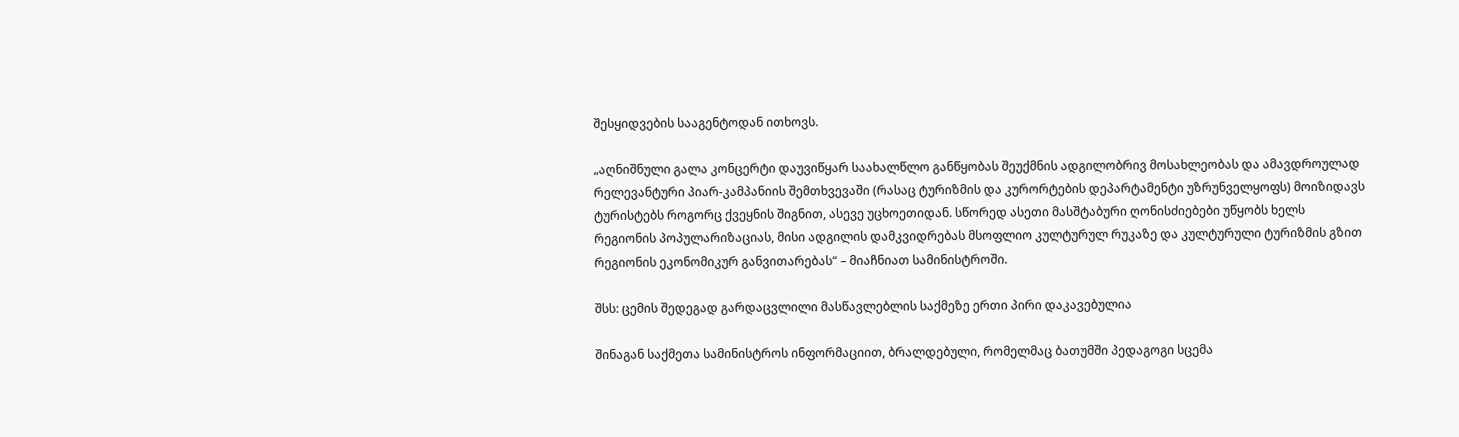შესყიდვების სააგენტოდან ითხოვს.

„აღნიშნული გალა კონცერტი დაუვიწყარ საახალწლო განწყობას შეუქმნის ადგილობრივ მოსახლეობას და ამავდროულად რელევანტური პიარ-კამპანიის შემთხვევაში (რასაც ტურიზმის და კურორტების დეპარტამენტი უზრუნველყოფს) მოიზიდავს ტურისტებს როგორც ქვეყნის შიგნით, ასევე უცხოეთიდან. სწორედ ასეთი მასშტაბური ღონისძიებები უწყობს ხელს რეგიონის პოპულარიზაციას, მისი ადგილის დამკვიდრებას მსოფლიო კულტურულ რუკაზე და კულტურული ტურიზმის გზით რეგიონის ეკონომიკურ განვითარებას“ – მიაჩნიათ სამინისტროში.

შსს: ცემის შედეგად გარდაცვლილი მასწავლებლის საქმეზე ერთი პირი დაკავებულია

შინაგან საქმეთა სამინისტროს ინფორმაციით, ბრალდებული, რომელმაც ბათუმში პედაგოგი სცემა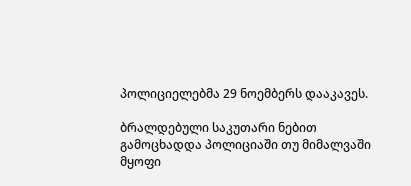პოლიციელებმა 29 ნოემბერს დააკავეს.

ბრალდებული საკუთარი ნებით გამოცხადდა პოლიციაში თუ მიმალვაში მყოფი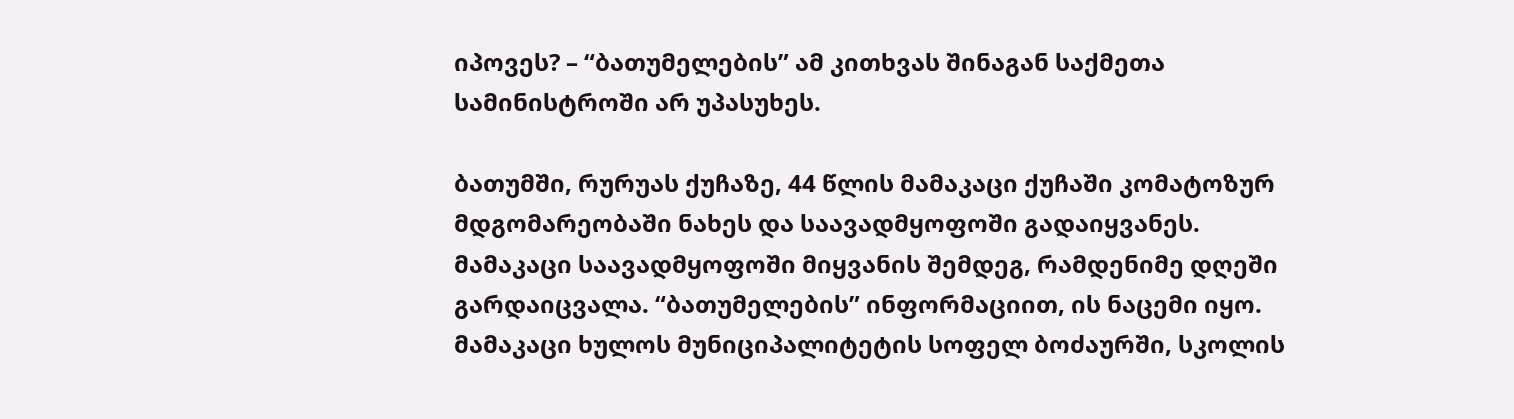იპოვეს? – “ბათუმელების” ამ კითხვას შინაგან საქმეთა სამინისტროში არ უპასუხეს.

ბათუმში, რურუას ქუჩაზე, 44 წლის მამაკაცი ქუჩაში კომატოზურ მდგომარეობაში ნახეს და საავადმყოფოში გადაიყვანეს. მამაკაცი საავადმყოფოში მიყვანის შემდეგ, რამდენიმე დღეში გარდაიცვალა. “ბათუმელების” ინფორმაციით, ის ნაცემი იყო. მამაკაცი ხულოს მუნიციპალიტეტის სოფელ ბოძაურში, სკოლის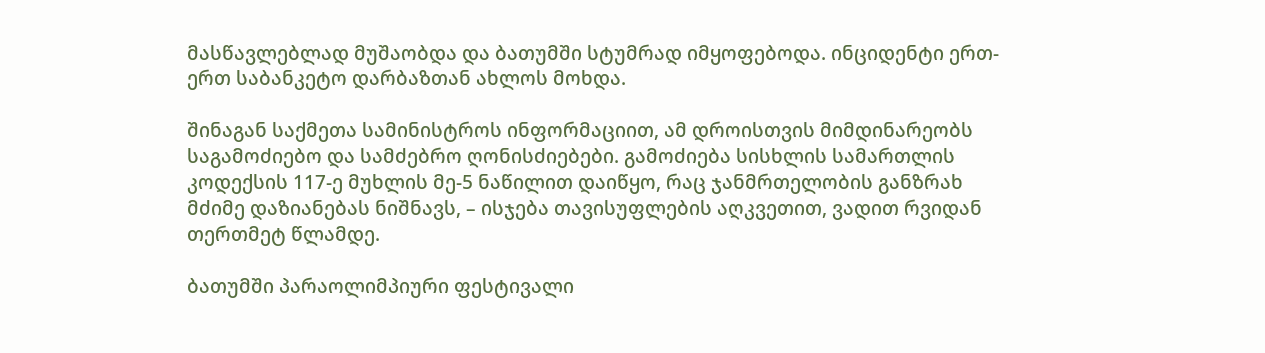მასწავლებლად მუშაობდა და ბათუმში სტუმრად იმყოფებოდა. ინციდენტი ერთ-ერთ საბანკეტო დარბაზთან ახლოს მოხდა.

შინაგან საქმეთა სამინისტროს ინფორმაციით, ამ დროისთვის მიმდინარეობს საგამოძიებო და სამძებრო ღონისძიებები. გამოძიება სისხლის სამართლის კოდექსის 117-ე მუხლის მე-5 ნაწილით დაიწყო, რაც ჯანმრთელობის განზრახ მძიმე დაზიანებას ნიშნავს, – ისჯება თავისუფლების აღკვეთით, ვადით რვიდან თერთმეტ წლამდე.

ბათუმში პარაოლიმპიური ფესტივალი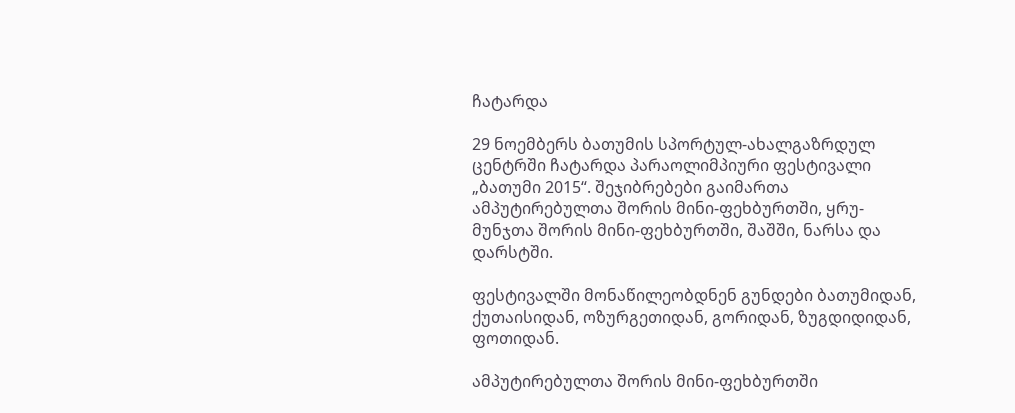ჩატარდა

29 ნოემბერს ბათუმის სპორტულ-ახალგაზრდულ ცენტრში ჩატარდა პარაოლიმპიური ფესტივალი „ბათუმი 2015“. შეჯიბრებები გაიმართა ამპუტირებულთა შორის მინი-ფეხბურთში, ყრუ-მუნჯთა შორის მინი-ფეხბურთში, შაშში, ნარსა და დარსტში.

ფესტივალში მონაწილეობდნენ გუნდები ბათუმიდან, ქუთაისიდან, ოზურგეთიდან, გორიდან, ზუგდიდიდან, ფოთიდან.

ამპუტირებულთა შორის მინი-ფეხბურთში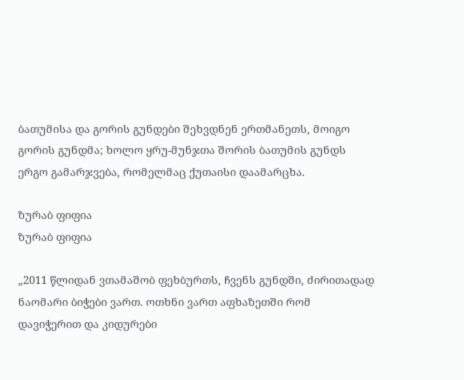ბათუმისა და გორის გუნდები შეხვდნენ ერთმანეთს, მოიგო გორის გუნდმა; ხოლო ყრუ-მუნჯთა შორის ბათუმის გუნდს ერგო გამარჯვება, რომელმაც ქუთაისი დაამარცხა.

ზურაბ ფიფია
ზურაბ ფიფია

„2011 წლიდან ვთამაშობ ფეხბურთს, ჩვენს გუნდში, ძირითადად ნაომარი ბიჭები ვართ. ოთხნი ვართ აფხაზეთში რომ დავიჭერით და კიდურები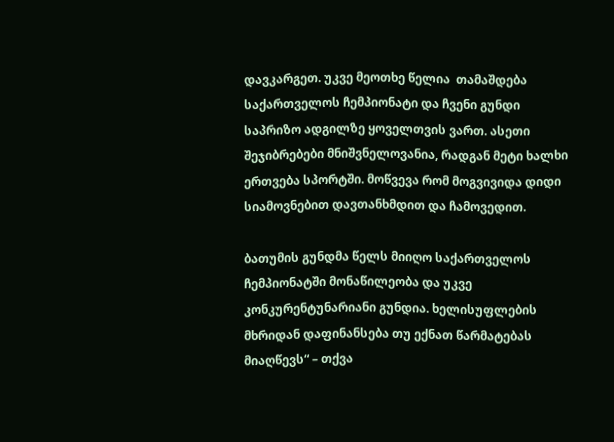დავკარგეთ. უკვე მეოთხე წელია  თამაშდება  საქართველოს ჩემპიონატი და ჩვენი გუნდი საპრიზო ადგილზე ყოველთვის ვართ. ასეთი შეჯიბრებები მნიშვნელოვანია, რადგან მეტი ხალხი ერთვება სპორტში. მოწვევა რომ მოგვივიდა დიდი სიამოვნებით დავთანხმდით და ჩამოვედით.

ბათუმის გუნდმა წელს მიიღო საქართველოს ჩემპიონატში მონაწილეობა და უკვე კონკურენტუნარიანი გუნდია. ხელისუფლების მხრიდან დაფინანსება თუ ექნათ წარმატებას მიაღწევს“ – თქვა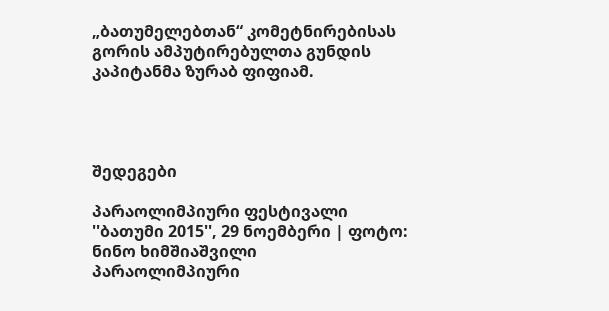„ბათუმელებთან“ კომეტნირებისას გორის ამპუტირებულთა გუნდის კაპიტანმა ზურაბ ფიფიამ.




შედეგები

პარაოლიმპიური ფესტივალი ''ბათუმი 2015'', 29 ნოემბერი | ფოტო: ნინო ხიმშიაშვილი
პარაოლიმპიური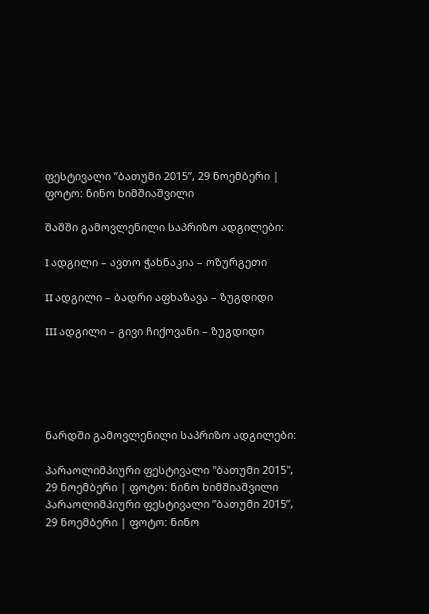ფესტივალი ”ბათუმი 2015”, 29 ნოემბერი | ფოტო: ნინო ხიმშიაშვილი

შაშში გამოვლენილი საპრიზო ადგილები:

I ადგილი – ავთო ჭახნაკია – ოზურგეთი

II ადგილი – ბადრი აფხაზავა – ზუგდიდი

III ადგილი – გივი ჩიქოვანი – ზუგდიდი





ნარდში გამოვლენილი საპრიზო ადგილები:

პარაოლიმპიური ფესტივალი ''ბათუმი 2015'', 29 ნოემბერი | ფოტო: ნინო ხიმშიაშვილი
პარაოლიმპიური ფესტივალი ”ბათუმი 2015”, 29 ნოემბერი | ფოტო: ნინო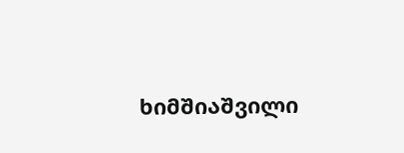ხიმშიაშვილი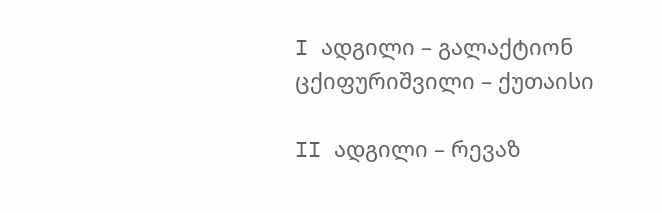I ადგილი – გალაქტიონ ცქიფურიშვილი – ქუთაისი

II ადგილი – რევაზ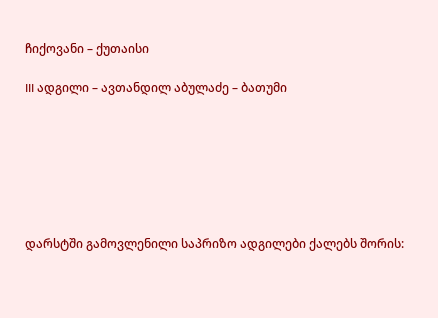ჩიქოვანი – ქუთაისი

III ადგილი – ავთანდილ აბულაძე – ბათუმი







დარსტში გამოვლენილი საპრიზო ადგილები ქალებს შორის: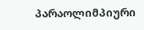პარაოლიმპიური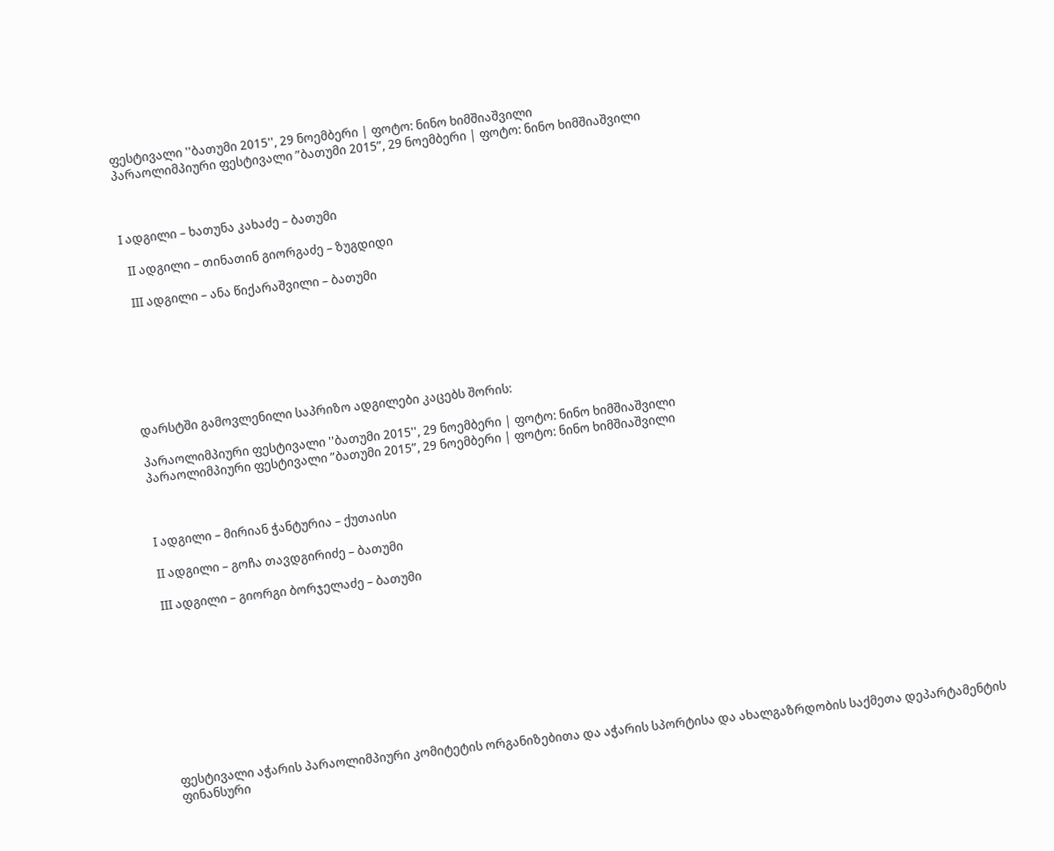ფესტივალი ''ბათუმი 2015'', 29 ნოემბერი | ფოტო: ნინო ხიმშიაშვილი
პარაოლიმპიური ფესტივალი ”ბათუმი 2015”, 29 ნოემბერი | ფოტო: ნინო ხიმშიაშვილი



I ადგილი – ხათუნა კახაძე – ბათუმი

  II ადგილი – თინათინ გიორგაძე – ზუგდიდი

  III ადგილი – ანა წიქარაშვილი – ბათუმი







დარსტში გამოვლენილი საპრიზო ადგილები კაცებს შორის:

პარაოლიმპიური ფესტივალი ''ბათუმი 2015'', 29 ნოემბერი | ფოტო: ნინო ხიმშიაშვილი
პარაოლიმპიური ფესტივალი ”ბათუმი 2015”, 29 ნოემბერი | ფოტო: ნინო ხიმშიაშვილი



I ადგილი – მირიან ჭანტურია – ქუთაისი

II ადგილი – გოჩა თავდგირიძე – ბათუმი

III ადგილი – გიორგი ბორჯელაძე – ბათუმი










ფესტივალი აჭარის პარაოლიმპიური კომიტეტის ორგანიზებითა და აჭარის სპორტისა და ახალგაზრდობის საქმეთა დეპარტამენტის ფინანსური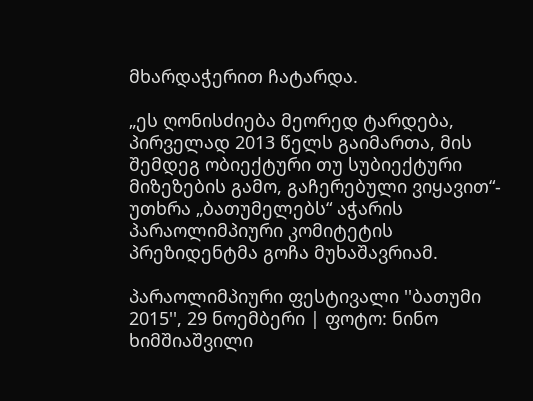მხარდაჭერით ჩატარდა.

„ეს ღონისძიება მეორედ ტარდება, პირველად 2013 წელს გაიმართა, მის შემდეგ ობიექტური თუ სუბიექტური მიზეზების გამო, გაჩერებული ვიყავით“- უთხრა „ბათუმელებს“ აჭარის პარაოლიმპიური კომიტეტის პრეზიდენტმა გოჩა მუხაშავრიამ.

პარაოლიმპიური ფესტივალი ''ბათუმი 2015'', 29 ნოემბერი | ფოტო: ნინო ხიმშიაშვილი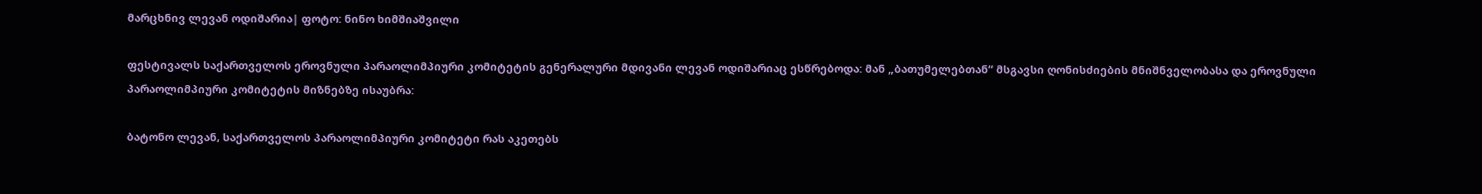მარცხნივ ლევან ოდიშარია| ფოტო: ნინო ხიმშიაშვილი

ფესტივალს საქართველოს ეროვნული პარაოლიმპიური კომიტეტის გენერალური მდივანი ლევან ოდიშარიაც ესწრებოდა: მან „ბათუმელებთან“ მსგავსი ღონისძიების მნიშნველობასა და ეროვნული პარაოლიმპიური კომიტეტის მიზნებზე ისაუბრა:

ბატონო ლევან, საქართველოს პარაოლიმპიური კომიტეტი რას აკეთებს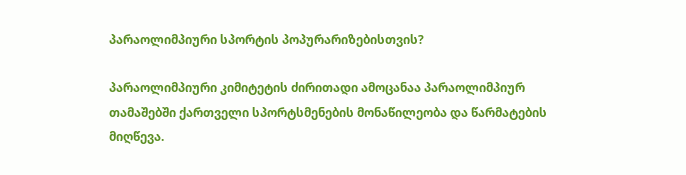პარაოლიმპიური სპორტის პოპურარიზებისთვის?

პარაოლიმპიური კიმიტეტის ძირითადი ამოცანაა პარაოლიმპიურ თამაშებში ქართველი სპორტსმენების მონაწილეობა და წარმატების მიღწევა.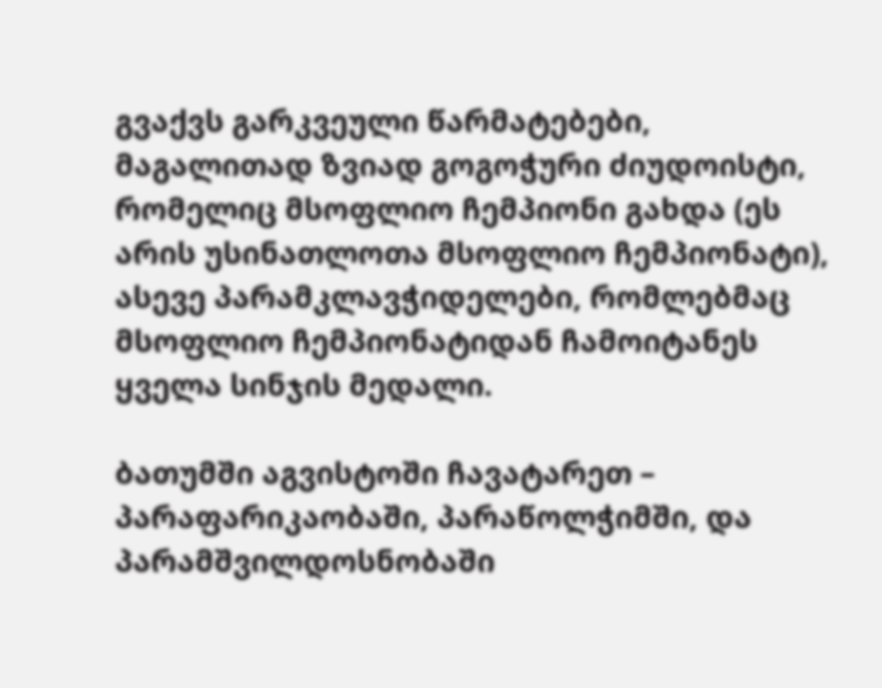გვაქვს გარკვეული წარმატებები, მაგალითად ზვიად გოგოჭური ძიუდოისტი, რომელიც მსოფლიო ჩემპიონი გახდა (ეს არის უსინათლოთა მსოფლიო ჩემპიონატი), ასევე პარამკლავჭიდელები, რომლებმაც მსოფლიო ჩემპიონატიდან ჩამოიტანეს ყველა სინჯის მედალი.

ბათუმში აგვისტოში ჩავატარეთ – პარაფარიკაობაში, პარაწოლჭიმში, და პარამშვილდოსნობაში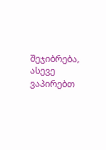შეჯიბრება, ასევე ვაპირებთ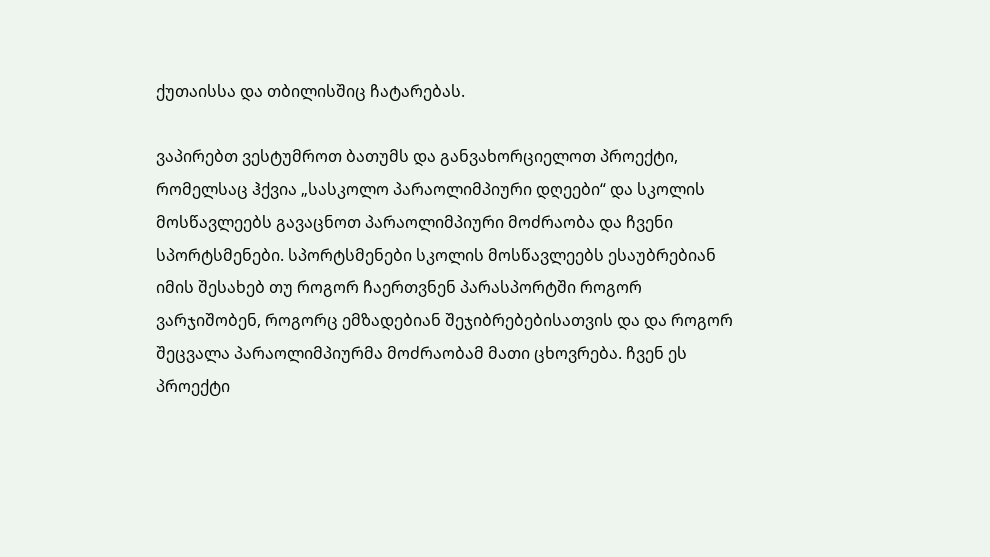ქუთაისსა და თბილისშიც ჩატარებას.

ვაპირებთ ვესტუმროთ ბათუმს და განვახორციელოთ პროექტი, რომელსაც ჰქვია „სასკოლო პარაოლიმპიური დღეები“ და სკოლის მოსწავლეებს გავაცნოთ პარაოლიმპიური მოძრაობა და ჩვენი სპორტსმენები. სპორტსმენები სკოლის მოსწავლეებს ესაუბრებიან იმის შესახებ თუ როგორ ჩაერთვნენ პარასპორტში როგორ ვარჯიშობენ, როგორც ემზადებიან შეჯიბრებებისათვის და და როგორ შეცვალა პარაოლიმპიურმა მოძრაობამ მათი ცხოვრება. ჩვენ ეს პროექტი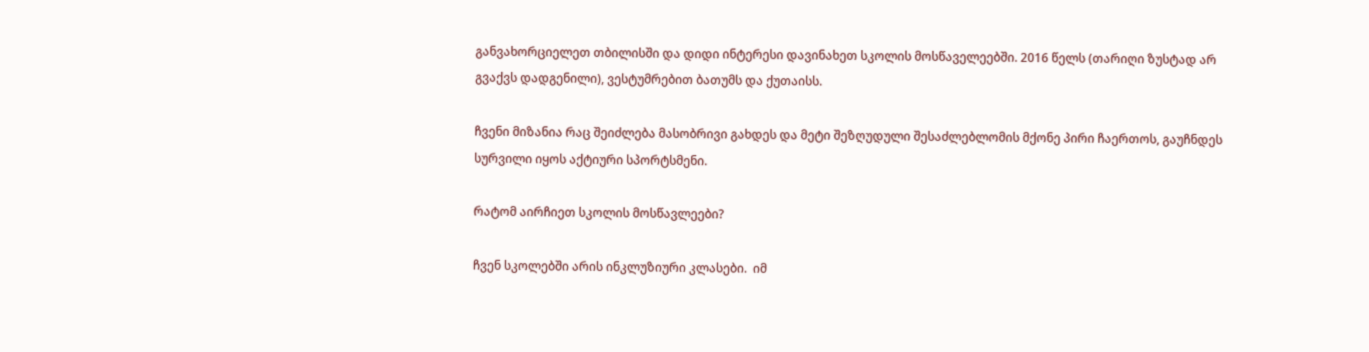განვახორციელეთ თბილისში და დიდი ინტერესი დავინახეთ სკოლის მოსწაველეებში. 2016 წელს (თარიღი ზუსტად არ გვაქვს დადგენილი), ვესტუმრებით ბათუმს და ქუთაისს.

ჩვენი მიზანია რაც შეიძლება მასობრივი გახდეს და მეტი შეზღუდული შესაძლებლომის მქონე პირი ჩაერთოს, გაუჩნდეს სურვილი იყოს აქტიური სპორტსმენი.

რატომ აირჩიეთ სკოლის მოსწავლეები?

ჩვენ სკოლებში არის ინკლუზიური კლასები.  იმ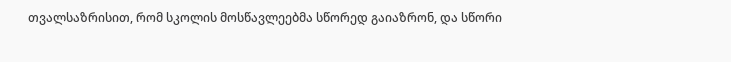თვალსაზრისით, რომ სკოლის მოსწავლეებმა სწორედ გაიაზრონ, და სწორი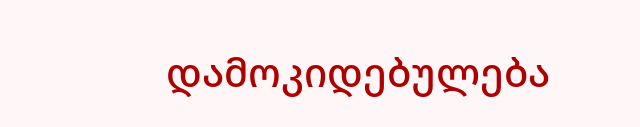დამოკიდებულება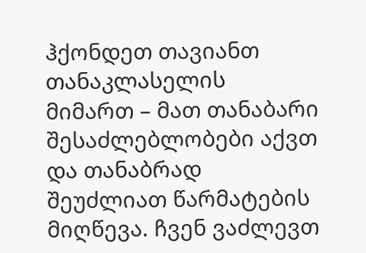ჰქონდეთ თავიანთ თანაკლასელის მიმართ – მათ თანაბარი შესაძლებლობები აქვთ  და თანაბრად შეუძლიათ წარმატების მიღწევა. ჩვენ ვაძლევთ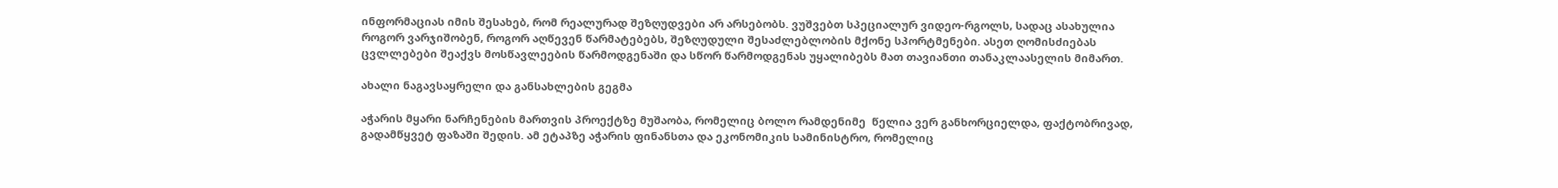ინფორმაციას იმის შესახებ, რომ რეალურად შეზღუდვები არ არსებობს. ვუშვებთ სპეციალურ ვიდეო-რგოლს, სადაც ასახულია როგორ ვარჯიშობენ, როგორ აღწევენ წარმატებებს, შეზღუდული შესაძლებლობის მქონე სპორტმენები. ასეთ ღომისძიებას ცვლლებები შეაქვს მოსწავლეების წარმოდგენაში და სწორ წარმოდგენას უყალიბებს მათ თავიანთი თანაკლაასელის მიმართ.

ახალი ნაგავსაყრელი და განსახლების გეგმა

აჭარის მყარი ნარჩენების მართვის პროექტზე მუშაობა, რომელიც ბოლო რამდენიმე  წელია ვერ განხორციელდა, ფაქტობრივად, გადამწყვეტ ფაზაში შედის. ამ ეტაპზე აჭარის ფინანსთა და ეკონომიკის სამინისტრო, რომელიც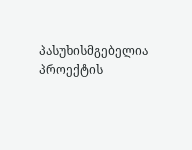პასუხისმგებელია პროექტის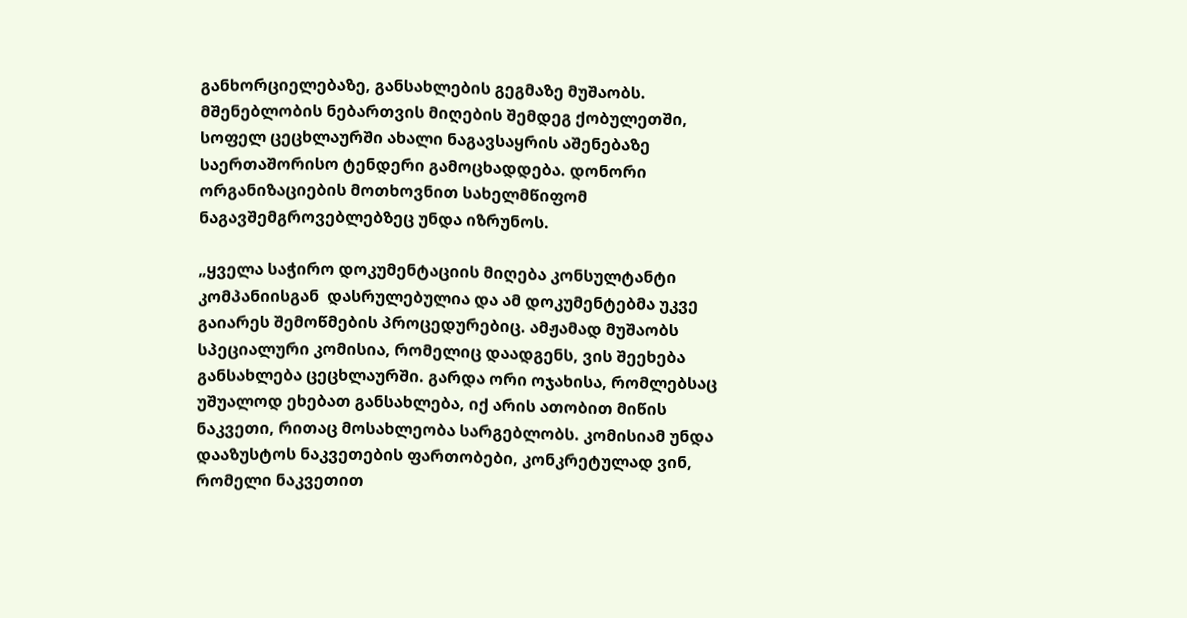განხორციელებაზე, განსახლების გეგმაზე მუშაობს. მშენებლობის ნებართვის მიღების შემდეგ ქობულეთში, სოფელ ცეცხლაურში ახალი ნაგავსაყრის აშენებაზე საერთაშორისო ტენდერი გამოცხადდება. დონორი ორგანიზაციების მოთხოვნით სახელმწიფომ ნაგავშემგროვებლებზეც უნდა იზრუნოს.

„ყველა საჭირო დოკუმენტაციის მიღება კონსულტანტი კომპანიისგან  დასრულებულია და ამ დოკუმენტებმა უკვე გაიარეს შემოწმების პროცედურებიც. ამჟამად მუშაობს სპეციალური კომისია, რომელიც დაადგენს, ვის შეეხება განსახლება ცეცხლაურში. გარდა ორი ოჯახისა, რომლებსაც უშუალოდ ეხებათ განსახლება, იქ არის ათობით მიწის ნაკვეთი, რითაც მოსახლეობა სარგებლობს. კომისიამ უნდა დააზუსტოს ნაკვეთების ფართობები, კონკრეტულად ვინ, რომელი ნაკვეთით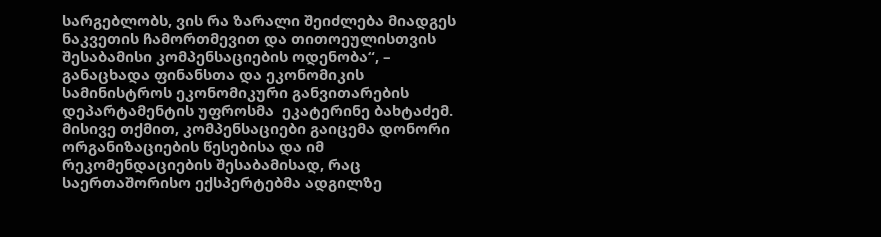სარგებლობს, ვის რა ზარალი შეიძლება მიადგეს ნაკვეთის ჩამორთმევით და თითოეულისთვის შესაბამისი კომპენსაციების ოდენობა“, – განაცხადა ფინანსთა და ეკონომიკის სამინისტროს ეკონომიკური განვითარების დეპარტამენტის უფროსმა  ეკატერინე ბახტაძემ. მისივე თქმით, კომპენსაციები გაიცემა დონორი ორგანიზაციების წესებისა და იმ რეკომენდაციების შესაბამისად, რაც საერთაშორისო ექსპერტებმა ადგილზე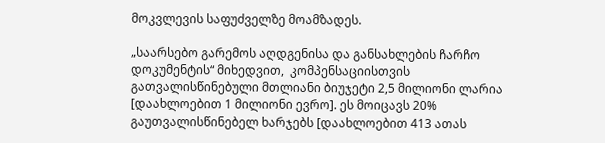მოკვლევის საფუძველზე მოამზადეს.

„საარსებო გარემოს აღდგენისა და განსახლების ჩარჩო დოკუმენტის“ მიხედვით,  კომპენსაციისთვის გათვალისწინებული მთლიანი ბიუჯეტი 2,5 მილიონი ლარია [დაახლოებით 1 მილიონი ევრო]. ეს მოიცავს 20% გაუთვალისწინებელ ხარჯებს [დაახლოებით 413 ათას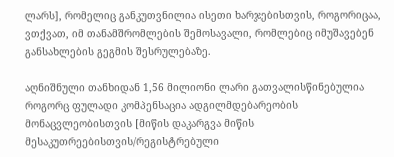ლარს], რომელიც განკუთვნილია ისეთი ხარჯებისთვის, როგორიცაა, ვთქვათ, იმ თანამშრომლების შემოსავალი, რომლებიც იმუშავებენ განსახლების გეგმის შესრულებაზე.

აღნიშნული თანხიდან 1,56 მილიონი ლარი გათვალისწინებულია როგორც ფულადი კომპენსაცია ადგილმდებარეობის მონაცვლეობისთვის [მიწის დაკარგვა მიწის მესაკუთრეებისთვის/რეგისტრებული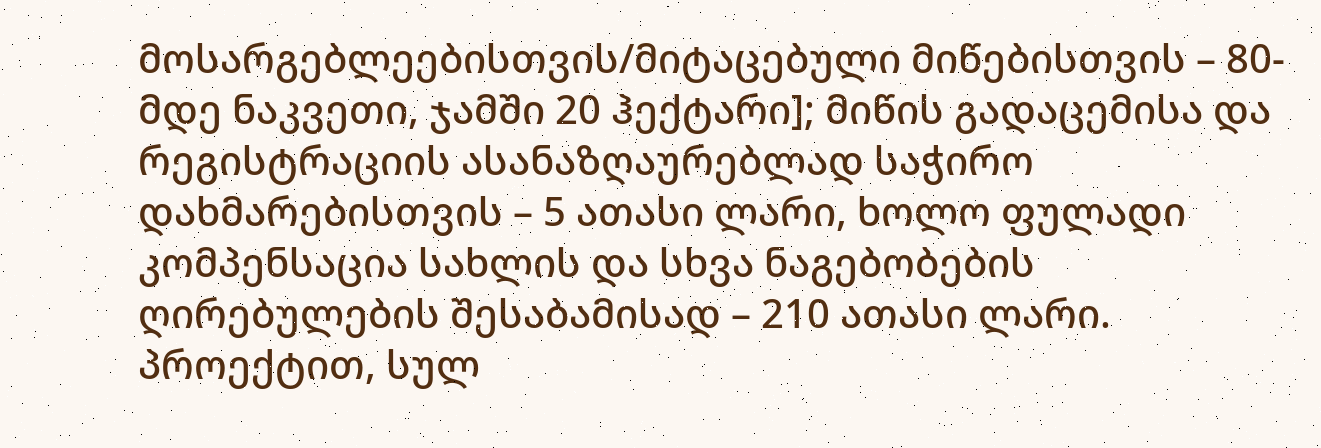მოსარგებლეებისთვის/მიტაცებული მიწებისთვის – 80-მდე ნაკვეთი, ჯამში 20 ჰექტარი]; მიწის გადაცემისა და რეგისტრაციის ასანაზღაურებლად საჭირო დახმარებისთვის – 5 ათასი ლარი, ხოლო ფულადი კომპენსაცია სახლის და სხვა ნაგებობების ღირებულების შესაბამისად – 210 ათასი ლარი. პროექტით, სულ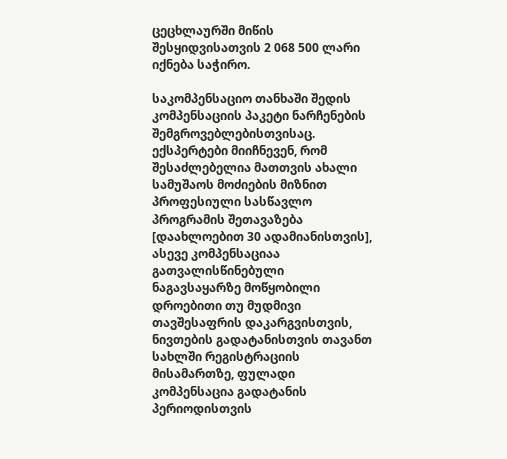ცეცხლაურში მიწის შესყიდვისათვის 2 068 500 ლარი იქნება საჭირო.

საკომპენსაციო თანხაში შედის კომპენსაციის პაკეტი ნარჩენების შემგროვებლებისთვისაც. ექსპერტები მიიჩნევენ, რომ შესაძლებელია მათთვის ახალი სამუშაოს მოძიების მიზნით პროფესიული სასწავლო პროგრამის შეთავაზება [დაახლოებით 30 ადამიანისთვის], ასევე კომპენსაციაა გათვალისწინებული ნაგავსაყარზე მოწყობილი დროებითი თუ მუდმივი თავშესაფრის დაკარგვისთვის, ნივთების გადატანისთვის თავანთ სახლში რეგისტრაციის მისამართზე, ფულადი კომპენსაცია გადატანის პერიოდისთვის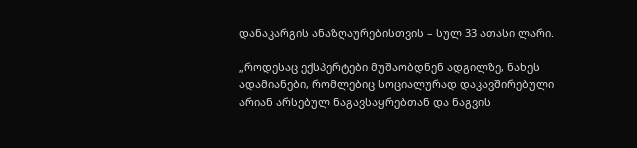დანაკარგის ანაზღაურებისთვის – სულ 33 ათასი ლარი.

„როდესაც ექსპერტები მუშაობდნენ ადგილზე, ნახეს ადამიანები, რომლებიც სოციალურად დაკავშირებული არიან არსებულ ნაგავსაყრებთან და ნაგვის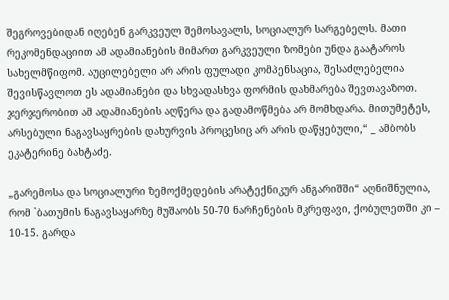შეგროვებიდან იღებენ გარკვეულ შემოსავალს, სოციალურ სარგებელს. მათი რეკომენდაციით ამ ადამიანების მიმართ გარკვეული ზომები უნდა გაატაროს სახელმწიფომ. აუცილებელი არ არის ფულადი კომპენსაცია, შესაძლებელია შევისწავლოთ ეს ადამიანები და სხვადასხვა ფორმის დახმარება შევთავაზოთ. ჯერჯერობით ამ ადამიანების აღწერა და გადამოწმება არ მომხდარა. მითუმეტეს, არსებული ნაგავსაყრების დახურვის პროცესიც არ არის დაწყებული,“ _ ამბობს ეკატერინე ბახტაძე.

„გარემოსა და სოციალური ზემოქმედების არატექნიკურ ანგარიშში“ აღნიშნულია, რომ `ბათუმის ნაგავსაყარზე მუშაობს 50-70 ნარჩენების მკრეფავი, ქობულეთში კი – 10-15. გარდა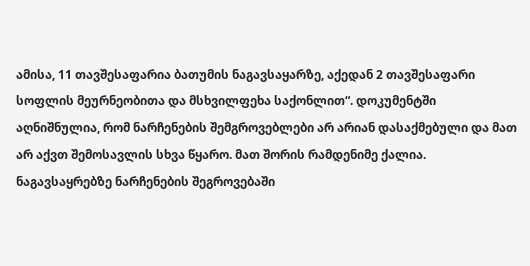ამისა, 11 თავშესაფარია ბათუმის ნაგავსაყარზე, აქედან 2 თავშესაფარი სოფლის მეურნეობითა და მსხვილფეხა საქონლით“. დოკუმენტში აღნიშნულია, რომ ნარჩენების შემგროვებლები არ არიან დასაქმებული და მათ არ აქვთ შემოსავლის სხვა წყარო. მათ შორის რამდენიმე ქალია. ნაგავსაყრებზე ნარჩენების შეგროვებაში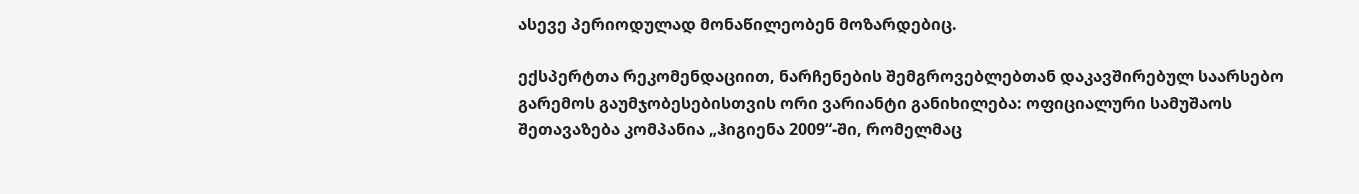ასევე პერიოდულად მონაწილეობენ მოზარდებიც.

ექსპერტთა რეკომენდაციით, ნარჩენების შემგროვებლებთან დაკავშირებულ საარსებო გარემოს გაუმჯობესებისთვის ორი ვარიანტი განიხილება: ოფიციალური სამუშაოს შეთავაზება კომპანია „ჰიგიენა 2009“-ში, რომელმაც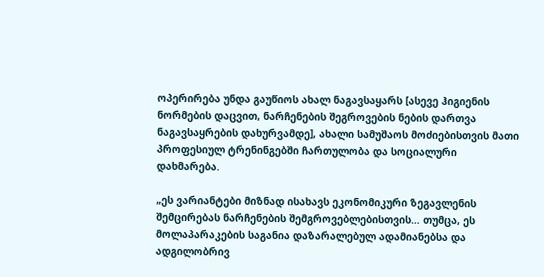ოპერირება უნდა გაუწიოს ახალ ნაგავსაყარს [ასევე ჰიგიენის ნორმების დაცვით, ნარჩენების შეგროვების ნების დართვა ნაგავსაყრების დახურვამდე], ახალი სამუშაოს მოძიებისთვის მათი პროფესიულ ტრენინგებში ჩართულობა და სოციალური დახმარება.

„ეს ვარიანტები მიზნად ისახავს ეკონომიკური ზეგავლენის შემცირებას ნარჩენების შემგროვებლებისთვის… თუმცა, ეს მოლაპარაკების საგანია დაზარალებულ ადამიანებსა და ადგილობრივ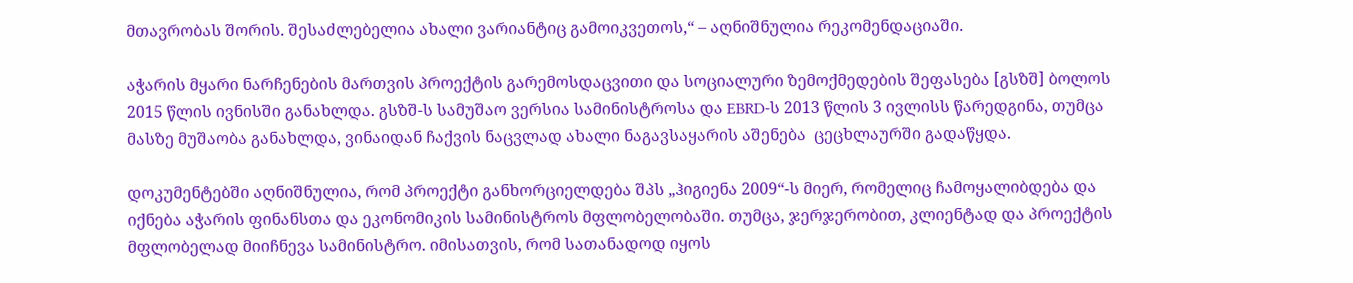მთავრობას შორის. შესაძლებელია ახალი ვარიანტიც გამოიკვეთოს,“ – აღნიშნულია რეკომენდაციაში.

აჭარის მყარი ნარჩენების მართვის პროექტის გარემოსდაცვითი და სოციალური ზემოქმედების შეფასება [გსზშ] ბოლოს 2015 წლის ივნისში განახლდა. გსზშ-ს სამუშაო ვერსია სამინისტროსა და EBRD-ს 2013 წლის 3 ივლისს წარედგინა, თუმცა მასზე მუშაობა განახლდა, ვინაიდან ჩაქვის ნაცვლად ახალი ნაგავსაყარის აშენება  ცეცხლაურში გადაწყდა.

დოკუმენტებში აღნიშნულია, რომ პროექტი განხორციელდება შპს „ჰიგიენა 2009“-ს მიერ, რომელიც ჩამოყალიბდება და იქნება აჭარის ფინანსთა და ეკონომიკის სამინისტროს მფლობელობაში. თუმცა, ჯერჯერობით, კლიენტად და პროექტის მფლობელად მიიჩნევა სამინისტრო. იმისათვის, რომ სათანადოდ იყოს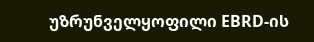უზრუნველყოფილი EBRD-ის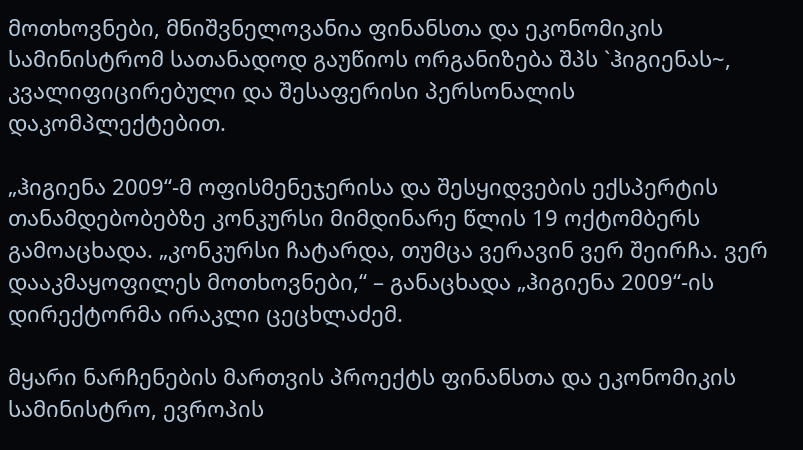მოთხოვნები, მნიშვნელოვანია ფინანსთა და ეკონომიკის სამინისტრომ სათანადოდ გაუწიოს ორგანიზება შპს `ჰიგიენას~, კვალიფიცირებული და შესაფერისი პერსონალის დაკომპლექტებით.

„ჰიგიენა 2009“-მ ოფისმენეჯერისა და შესყიდვების ექსპერტის თანამდებობებზე კონკურსი მიმდინარე წლის 19 ოქტომბერს გამოაცხადა. „კონკურსი ჩატარდა, თუმცა ვერავინ ვერ შეირჩა. ვერ დააკმაყოფილეს მოთხოვნები,“ – განაცხადა „ჰიგიენა 2009“-ის დირექტორმა ირაკლი ცეცხლაძემ.

მყარი ნარჩენების მართვის პროექტს ფინანსთა და ეკონომიკის სამინისტრო, ევროპის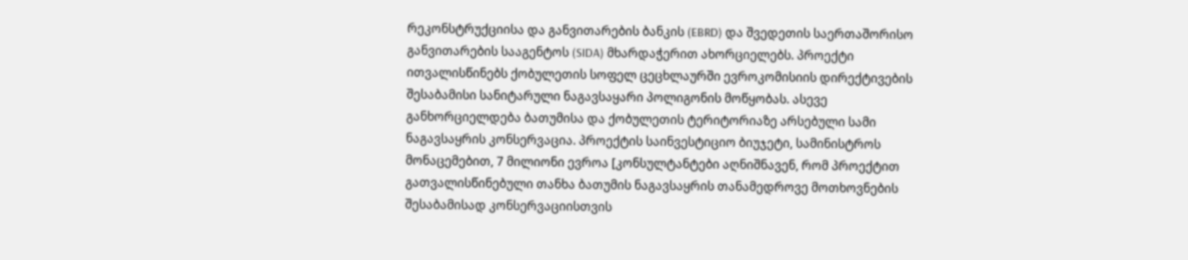რეკონსტრუქციისა და განვითარების ბანკის (EBRD) და შვედეთის საერთაშორისო განვითარების სააგენტოს (SIDA) მხარდაჭერით ახორციელებს. პროექტი ითვალისწინებს ქობულეთის სოფელ ცეცხლაურში ევროკომისიის დირექტივების შესაბამისი სანიტარული ნაგავსაყარი პოლიგონის მოწყობას. ასევე განხორციელდება ბათუმისა და ქობულეთის ტერიტორიაზე არსებული სამი ნაგავსაყრის კონსერვაცია. პროექტის საინვესტიციო ბიუჯეტი, სამინისტროს მონაცემებით, 7 მილიონი ევროა [კონსულტანტები აღნიშნავენ, რომ პროექტით გათვალისწინებული თანხა ბათუმის ნაგავსაყრის თანამედროვე მოთხოვნების შესაბამისად კონსერვაციისთვის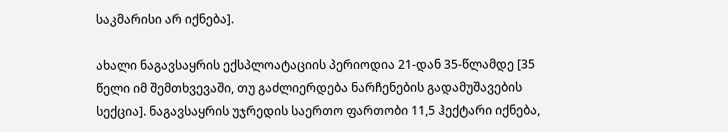საკმარისი არ იქნება].

ახალი ნაგავსაყრის ექსპლოატაციის პერიოდია 21-დან 35-წლამდე [35 წელი იმ შემთხვევაში, თუ გაძლიერდება ნარჩენების გადამუშავების სექცია]. ნაგავსაყრის უჯრედის საერთო ფართობი 11,5 ჰექტარი იქნება,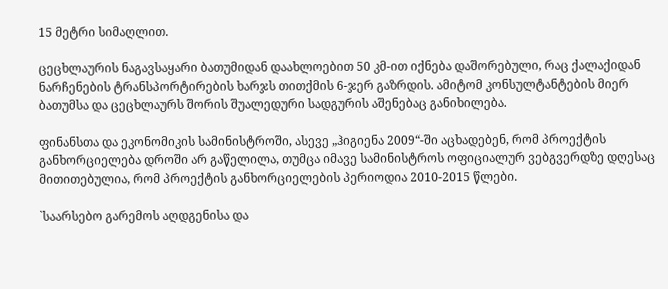15 მეტრი სიმაღლით.

ცეცხლაურის ნაგავსაყარი ბათუმიდან დაახლოებით 50 კმ-ით იქნება დაშორებული, რაც ქალაქიდან ნარჩენების ტრანსპორტირების ხარჯს თითქმის 6-ჯერ გაზრდის. ამიტომ კონსულტანტების მიერ ბათუმსა და ცეცხლაურს შორის შუალედური სადგურის აშენებაც განიხილება.

ფინანსთა და ეკონომიკის სამინისტროში, ასევე „ჰიგიენა 2009“-ში აცხადებენ, რომ პროექტის განხორციელება დროში არ გაწელილა, თუმცა იმავე სამინისტროს ოფიციალურ ვებგვერდზე დღესაც მითითებულია, რომ პროექტის განხორციელების პერიოდია 2010-2015 წლები.

`საარსებო გარემოს აღდგენისა და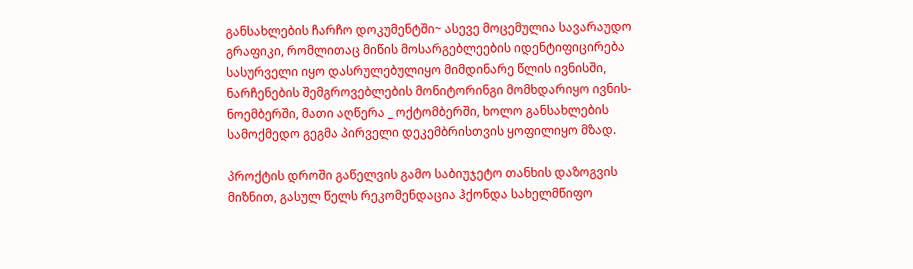განსახლების ჩარჩო დოკუმენტში~ ასევე მოცემულია სავარაუდო გრაფიკი, რომლითაც მიწის მოსარგებლეების იდენტიფიცირება სასურველი იყო დასრულებულიყო მიმდინარე წლის ივნისში, ნარჩენების შემგროვებლების მონიტორინგი მომხდარიყო ივნის-ნოემბერში, მათი აღწერა _ ოქტომბერში, ხოლო განსახლების სამოქმედო გეგმა პირველი დეკემბრისთვის ყოფილიყო მზად.

პროქტის დროში გაწელვის გამო საბიუჯეტო თანხის დაზოგვის მიზნით, გასულ წელს რეკომენდაცია ჰქონდა სახელმწიფო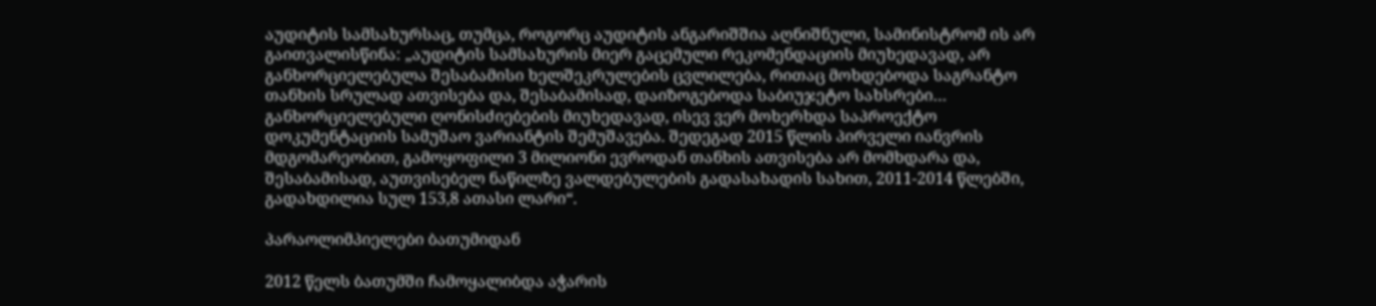აუდიტის სამსახურსაც, თუმცა, როგორც აუდიტის ანგარიშშია აღნიშნული, სამინისტრომ ის არ გაითვალისწინა: „აუდიტის სამსახურის მიერ გაცემული რეკომენდაციის მიუხედავად, არ განხორციელებულა შესაბამისი ხელშეკრულების ცვლილება, რითაც მოხდებოდა საგრანტო თანხის სრულად ათვისება და, შესაბამისად, დაიზოგებოდა საბიუჯეტო სახსრები…  განხორციელებული ღონისძიებების მიუხედავად, ისევ ვერ მოხერხდა საპროექტო დოკუმენტაციის სამუშაო ვარიანტის შემუშავება. შედეგად 2015 წლის პირველი იანვრის მდგომარეობით, გამოყოფილი 3 მილიონი ევროდან თანხის ათვისება არ მომხდარა და, შესაბამისად, აუთვისებელ ნაწილზე ვალდებულების გადასახადის სახით, 2011-2014 წლებში, გადახდილია სულ 153,8 ათასი ლარი“.

პარაოლიმპიელები ბათუმიდან

2012 წელს ბათუმში ჩამოყალიბდა აჭარის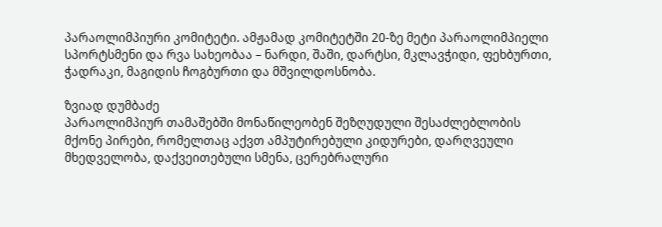პარაოლიმპიური კომიტეტი. ამჟამად კომიტეტში 20-ზე მეტი პარაოლიმპიელი სპორტსმენი და რვა სახეობაა – ნარდი, შაში, დარტსი, მკლავჭიდი, ფეხბურთი, ჭადრაკი, მაგიდის ჩოგბურთი და მშვილდოსნობა.

ზვიად დუმბაძე
პარაოლიმპიურ თამაშებში მონაწილეობენ შეზღუდული შესაძლებლობის მქონე პირები, რომელთაც აქვთ ამპუტირებული კიდურები, დარღვეული მხედველობა, დაქვეითებული სმენა, ცერებრალური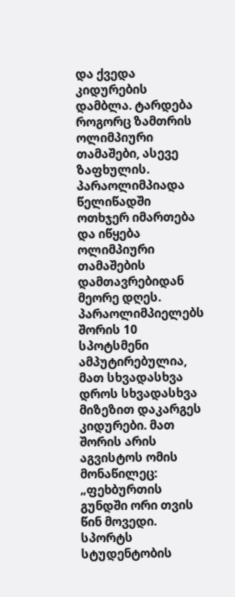და ქვედა კიდურების დამბლა. ტარდება როგორც ზამთრის ოლიმპიური თამაშები, ასევე ზაფხულის. პარაოლიმპიადა წელიწადში ოთხჯერ იმართება და იწყება ოლიმპიური თამაშების დამთავრებიდან მეორე დღეს.
პარაოლიმპიელებს შორის 10 სპოტსმენი ამპუტირებულია, მათ სხვადასხვა დროს სხვადასხვა მიზეზით დაკარგეს კიდურები. მათ შორის არის აგვისტოს ომის მონაწილეც: „ფეხბურთის გუნდში ორი თვის წინ მოვედი. სპორტს სტუდენტობის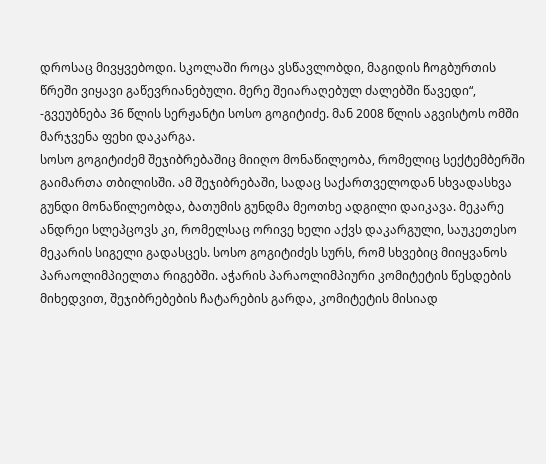დროსაც მივყვებოდი. სკოლაში როცა ვსწავლობდი, მაგიდის ჩოგბურთის წრეში ვიყავი გაწევრიანებული. მერე შეიარაღებულ ძალებში წავედი“, -გვეუბნება 36 წლის სერჟანტი სოსო გოგიტიძე. მან 2008 წლის აგვისტოს ომში მარჯვენა ფეხი დაკარგა.
სოსო გოგიტიძემ შეჯიბრებაშიც მიიღო მონაწილეობა, რომელიც სექტემბერში გაიმართა თბილისში. ამ შეჯიბრებაში, სადაც საქართველოდან სხვადასხვა გუნდი მონაწილეობდა, ბათუმის გუნდმა მეოთხე ადგილი დაიკავა. მეკარე ანდრეი სლეპცოვს კი, რომელსაც ორივე ხელი აქვს დაკარგული, საუკეთესო მეკარის სიგელი გადასცეს. სოსო გოგიტიძეს სურს, რომ სხვებიც მიიყვანოს პარაოლიმპიელთა რიგებში. აჭარის პარაოლიმპიური კომიტეტის წესდების მიხედვით, შეჯიბრებების ჩატარების გარდა, კომიტეტის მისიად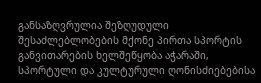განსაზღვრულია შეზღუდული შესაძლებლობების მქონე პირთა სპორტის განვითარების ხელშეწყობა აჭარაში, სპორტული და კულტურული ღონისძიებებისა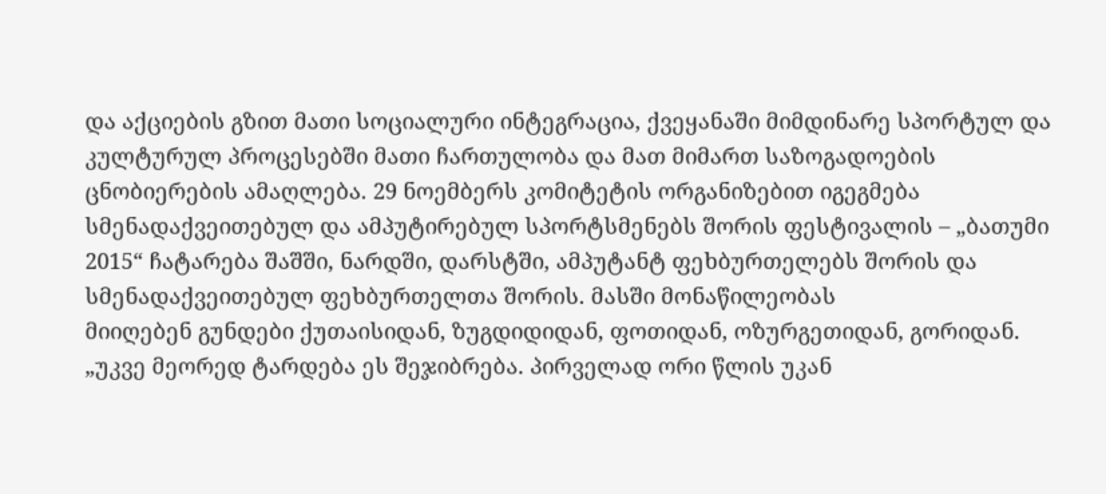და აქციების გზით მათი სოციალური ინტეგრაცია, ქვეყანაში მიმდინარე სპორტულ და კულტურულ პროცესებში მათი ჩართულობა და მათ მიმართ საზოგადოების ცნობიერების ამაღლება. 29 ნოემბერს კომიტეტის ორგანიზებით იგეგმება სმენადაქვეითებულ და ამპუტირებულ სპორტსმენებს შორის ფესტივალის – „ბათუმი 2015“ ჩატარება შაშში, ნარდში, დარსტში, ამპუტანტ ფეხბურთელებს შორის და სმენადაქვეითებულ ფეხბურთელთა შორის. მასში მონაწილეობას
მიიღებენ გუნდები ქუთაისიდან, ზუგდიდიდან, ფოთიდან, ოზურგეთიდან, გორიდან.
„უკვე მეორედ ტარდება ეს შეჯიბრება. პირველად ორი წლის უკან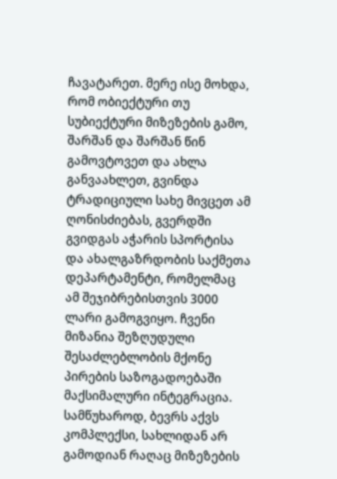ჩავატარეთ. მერე ისე მოხდა, რომ ობიექტური თუ სუბიექტური მიზეზების გამო, შარშან და შარშან წინ გამოვტოვეთ და ახლა განვაახლეთ, გვინდა ტრადიციული სახე მივცეთ ამ ღონისძიებას, გვერდში გვიდგას აჭარის სპორტისა და ახალგაზრდობის საქმეთა დეპარტამენტი, რომელმაც ამ შეჯიბრებისთვის 3000 ლარი გამოგვიყო. ჩვენი მიზანია შეზღუდული შესაძლებლობის მქონე პირების საზოგადოებაში მაქსიმალური ინტეგრაცია.
სამწუხაროდ, ბევრს აქვს კომპლექსი, სახლიდან არ გამოდიან რაღაც მიზეზების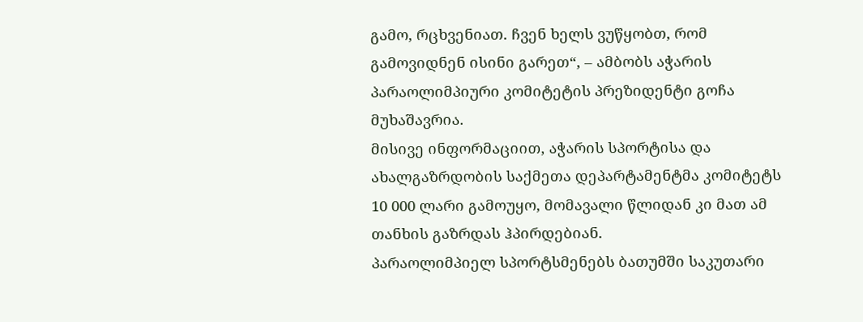გამო, რცხვენიათ. ჩვენ ხელს ვუწყობთ, რომ გამოვიდნენ ისინი გარეთ“, – ამბობს აჭარის პარაოლიმპიური კომიტეტის პრეზიდენტი გოჩა მუხაშავრია.
მისივე ინფორმაციით, აჭარის სპორტისა და ახალგაზრდობის საქმეთა დეპარტამენტმა კომიტეტს 10 000 ლარი გამოუყო, მომავალი წლიდან კი მათ ამ თანხის გაზრდას ჰპირდებიან.
პარაოლიმპიელ სპორტსმენებს ბათუმში საკუთარი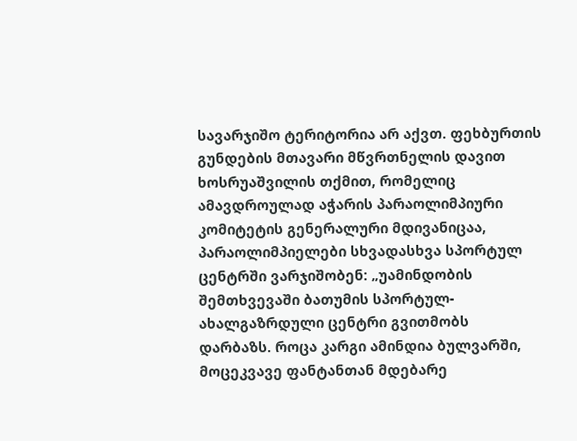სავარჯიშო ტერიტორია არ აქვთ. ფეხბურთის გუნდების მთავარი მწვრთნელის დავით ხოსრუაშვილის თქმით, რომელიც ამავდროულად აჭარის პარაოლიმპიური კომიტეტის გენერალური მდივანიცაა, პარაოლიმპიელები სხვადასხვა სპორტულ ცენტრში ვარჯიშობენ: „უამინდობის შემთხვევაში ბათუმის სპორტულ-ახალგაზრდული ცენტრი გვითმობს დარბაზს. როცა კარგი ამინდია ბულვარში, მოცეკვავე ფანტანთან მდებარე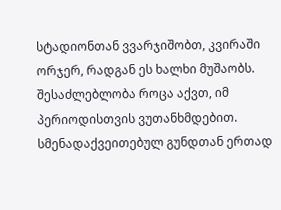სტადიონთან ვვარჯიშობთ, კვირაში ორჯერ, რადგან ეს ხალხი მუშაობს. შესაძლებლობა როცა აქვთ, იმ პერიოდისთვის ვუთანხმდებით. სმენადაქვეითებულ გუნდთან ერთად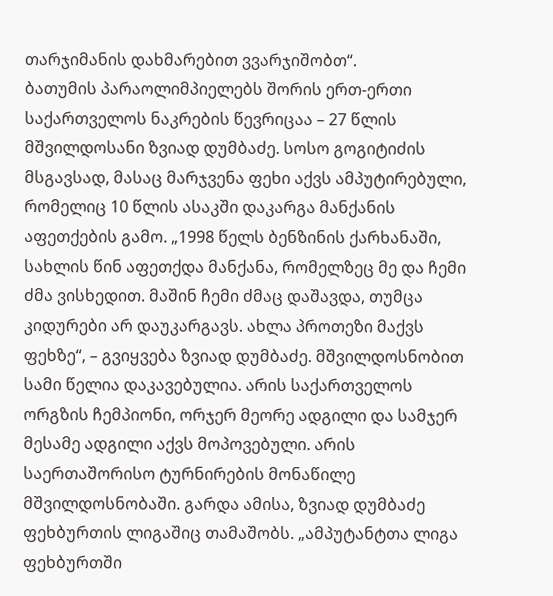თარჯიმანის დახმარებით ვვარჯიშობთ“.
ბათუმის პარაოლიმპიელებს შორის ერთ-ერთი საქართველოს ნაკრების წევრიცაა – 27 წლის მშვილდოსანი ზვიად დუმბაძე. სოსო გოგიტიძის მსგავსად, მასაც მარჯვენა ფეხი აქვს ამპუტირებული, რომელიც 10 წლის ასაკში დაკარგა მანქანის აფეთქების გამო. „1998 წელს ბენზინის ქარხანაში, სახლის წინ აფეთქდა მანქანა, რომელზეც მე და ჩემი ძმა ვისხედით. მაშინ ჩემი ძმაც დაშავდა, თუმცა კიდურები არ დაუკარგავს. ახლა პროთეზი მაქვს ფეხზე“, – გვიყვება ზვიად დუმბაძე. მშვილდოსნობით სამი წელია დაკავებულია. არის საქართველოს ორგზის ჩემპიონი, ორჯერ მეორე ადგილი და სამჯერ მესამე ადგილი აქვს მოპოვებული. არის საერთაშორისო ტურნირების მონაწილე მშვილდოსნობაში. გარდა ამისა, ზვიად დუმბაძე ფეხბურთის ლიგაშიც თამაშობს. „ამპუტანტთა ლიგა ფეხბურთში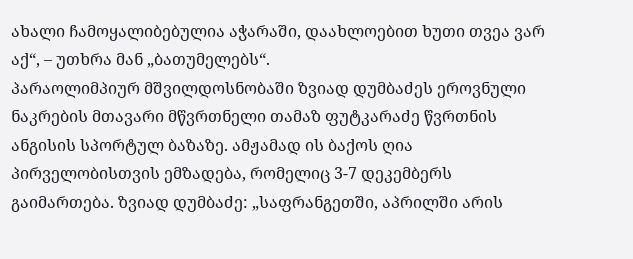ახალი ჩამოყალიბებულია აჭარაში, დაახლოებით ხუთი თვეა ვარ აქ“, – უთხრა მან „ბათუმელებს“.
პარაოლიმპიურ მშვილდოსნობაში ზვიად დუმბაძეს ეროვნული ნაკრების მთავარი მწვრთნელი თამაზ ფუტკარაძე წვრთნის ანგისის სპორტულ ბაზაზე. ამჟამად ის ბაქოს ღია პირველობისთვის ემზადება, რომელიც 3-7 დეკემბერს გაიმართება. ზვიად დუმბაძე: „საფრანგეთში, აპრილში არის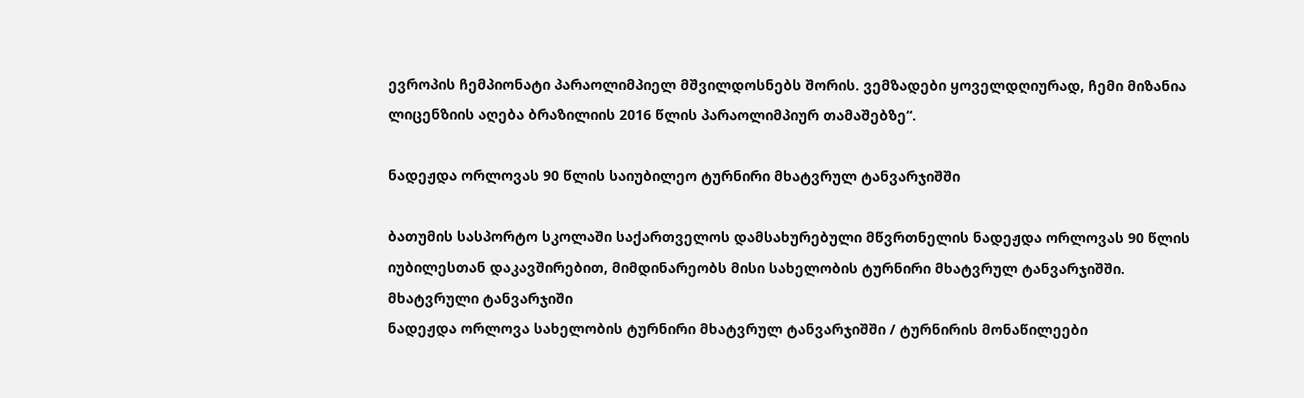ევროპის ჩემპიონატი პარაოლიმპიელ მშვილდოსნებს შორის. ვემზადები ყოველდღიურად, ჩემი მიზანია ლიცენზიის აღება ბრაზილიის 2016 წლის პარაოლიმპიურ თამაშებზე“.

ნადეჟდა ორლოვას 90 წლის საიუბილეო ტურნირი მხატვრულ ტანვარჯიშში

ბათუმის სასპორტო სკოლაში საქართველოს დამსახურებული მწვრთნელის ნადეჟდა ორლოვას 90 წლის იუბილესთან დაკავშირებით, მიმდინარეობს მისი სახელობის ტურნირი მხატვრულ ტანვარჯიშში.
მხატვრული ტანვარჯიში
ნადეჟდა ორლოვა სახელობის ტურნირი მხატვრულ ტანვარჯიშში / ტურნირის მონაწილეები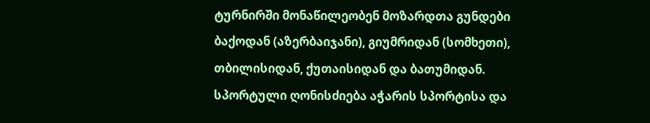ტურნირში მონაწილეობენ მოზარდთა გუნდები ბაქოდან (აზერბაიჯანი), გიუმრიდან (სომხეთი), თბილისიდან, ქუთაისიდან და ბათუმიდან.
სპორტული ღონისძიება აჭარის სპორტისა და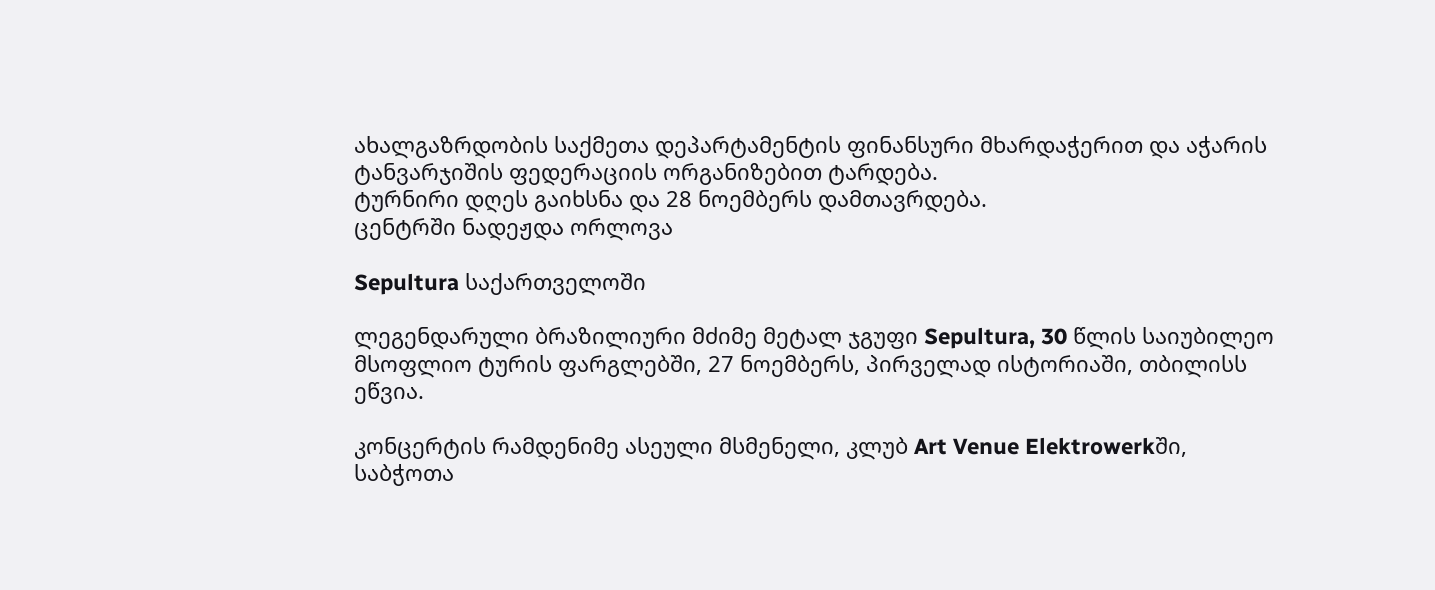ახალგაზრდობის საქმეთა დეპარტამენტის ფინანსური მხარდაჭერით და აჭარის ტანვარჯიშის ფედერაციის ორგანიზებით ტარდება.
ტურნირი დღეს გაიხსნა და 28 ნოემბერს დამთავრდება.
ცენტრში ნადეჟდა ორლოვა

Sepultura საქართველოში

ლეგენდარული ბრაზილიური მძიმე მეტალ ჯგუფი Sepultura, 30 წლის საიუბილეო მსოფლიო ტურის ფარგლებში, 27 ნოემბერს, პირველად ისტორიაში, თბილისს ეწვია.

კონცერტის რამდენიმე ასეული მსმენელი, კლუბ Art Venue Elektrowerkში, საბჭოთა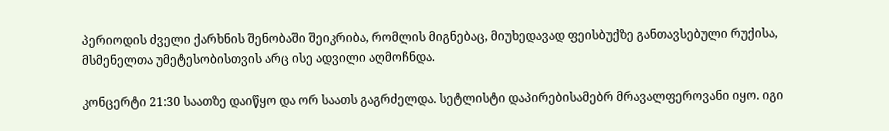პერიოდის ძველი ქარხნის შენობაში შეიკრიბა, რომლის მიგნებაც, მიუხედავად ფეისბუქზე განთავსებული რუქისა, მსმენელთა უმეტესობისთვის არც ისე ადვილი აღმოჩნდა.

კონცერტი 21:30 საათზე დაიწყო და ორ საათს გაგრძელდა. სეტლისტი დაპირებისამებრ მრავალფეროვანი იყო. იგი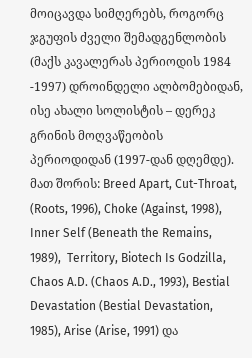მოიცავდა სიმღერებს, როგორც ჯგუფის ძველი შემადგენლობის (მაქს კავალერას პერიოდის 1984 -1997) დროინდელი ალბომებიდან, ისე ახალი სოლისტის – დერეკ გრინის მოღვაწეობის პერიოდიდან (1997-დან დღემდე). მათ შორის: Breed Apart, Cut-Throat, (Roots, 1996), Choke (Against, 1998), Inner Self (Beneath the Remains, 1989),  Territory, Biotech Is Godzilla, Chaos A.D. (Chaos A.D., 1993), Bestial Devastation (Bestial Devastation, 1985), Arise (Arise, 1991) და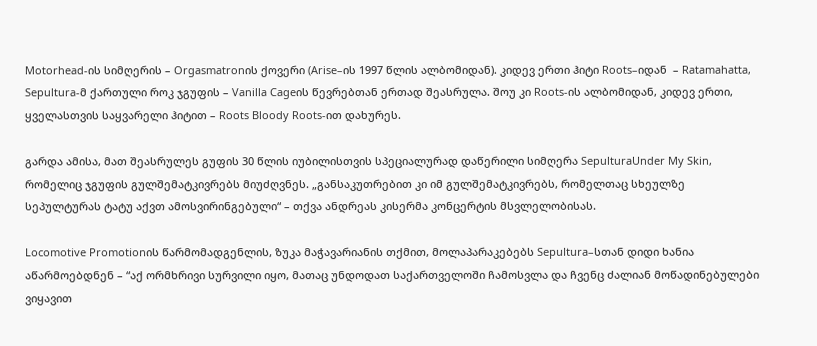Motorhead-ის სიმღერის – Orgasmatronის ქოვერი (Arise–ის 1997 წლის ალბომიდან). კიდევ ერთი ჰიტი Roots–იდან  – Ratamahatta, Sepultura-მ ქართული როკ ჯგუფის – Vanilla Cageის წევრებთან ერთად შეასრულა. შოუ კი Roots-ის ალბომიდან, კიდევ ერთი, ყველასთვის საყვარელი ჰიტით – Roots Bloody Roots-ით დახურეს.

გარდა ამისა, მათ შეასრულეს გუფის 30 წლის იუბილისთვის სპეციალურად დაწერილი სიმღერა SepulturaUnder My Skin, რომელიც ჯგუფის გულშემატკივრებს მიუძღვნეს. „განსაკუთრებით კი იმ გულშემატკივრებს, რომელთაც სხეულზე სეპულტურას ტატუ აქვთ ამოსვირინგებული“ – თქვა ანდრეას კისერმა კონცერტის მსვლელობისას.

Locomotive Promotionის წარმომადგენლის, ზუკა მაჭავარიანის თქმით, მოლაპარაკებებს Sepultura–სთან დიდი ხანია აწარმოებდნენ – “აქ ორმხრივი სურვილი იყო, მათაც უნდოდათ საქართველოში ჩამოსვლა და ჩვენც ძალიან მოწადინებულები ვიყავით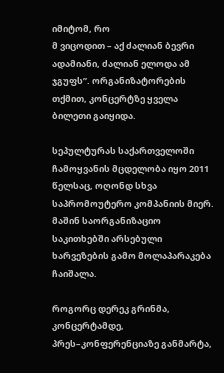იმიტომ, რო
მ ვიცოდით – აქ ძალიან ბევრი ადამიანი, ძალიან ელოდა ამ ჯგუფს”. ორგანიზატორების თქმით, კონცერტზე ყველა ბილეთი გაიყიდა.

სეპულტურას საქართველოში ჩამოყვანის მცდელობა იყო 2011 წელსაც, ოღონდ სხვა საპრომოუტერო კომპანიის მიერ. მაშინ საორგანიზაციო საკითხებში არსებული ხარვეზების გამო მოლაპარაკება ჩაიშალა.

როგორც დერეკ გრინმა, კონცერტამდე, პრეს–კონფერენციაზე განმარტა,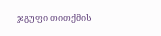ჯგუფი თითქმის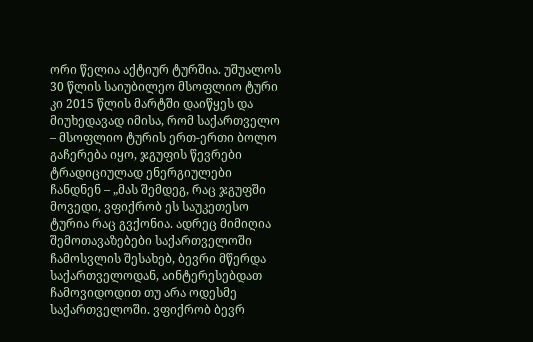ორი წელია აქტიურ ტურშია. უშუალოს 30 წლის საიუბილეო მსოფლიო ტური კი 2015 წლის მარტში დაიწყეს და მიუხედავად იმისა, რომ საქართველო – მსოფლიო ტურის ერთ-ერთი ბოლო გაჩერება იყო, ჯგუფის წევრები ტრადიციულად ენერგიულები ჩანდნენ – „მას შემდეგ, რაც ჯგუფში მოვედი, ვფიქრობ ეს საუკეთესო ტურია რაც გვქონია. ადრეც მიმიღია შემოთავაზებები საქართველოში ჩამოსვლის შესახებ, ბევრი მწერდა საქართველოდან, აინტერესებდათ ჩამოვიდოდით თუ არა ოდესმე საქართველოში. ვფიქრობ ბევრ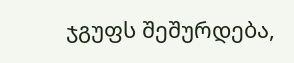ჯგუფს შეშურდება,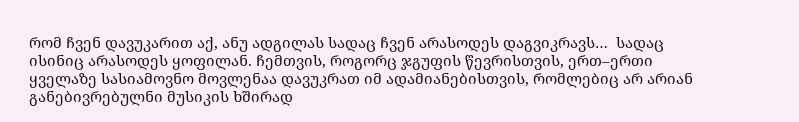რომ ჩვენ დავუკარით აქ, ანუ ადგილას სადაც ჩვენ არასოდეს დაგვიკრავს…  სადაც ისინიც არასოდეს ყოფილან. ჩემთვის, როგორც ჯგუფის წევრისთვის, ერთ–ერთი ყველაზე სასიამოვნო მოვლენაა დავუკრათ იმ ადამიანებისთვის, რომლებიც არ არიან განებივრებულნი მუსიკის ხშირად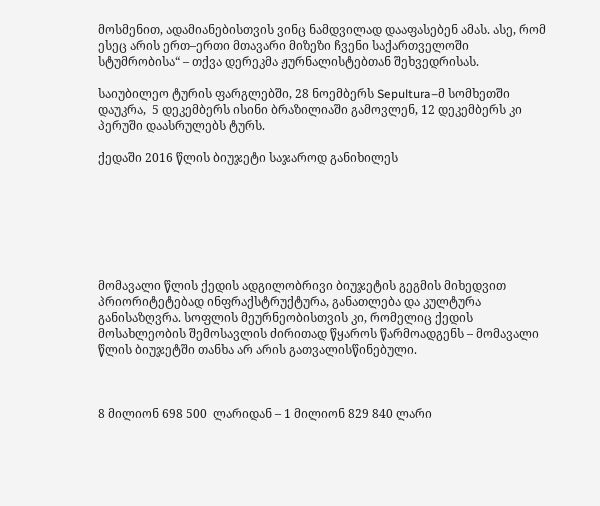მოსმენით, ადამიანებისთვის ვინც ნამდვილად დააფასებენ ამას. ასე, რომ ესეც არის ერთ–ერთი მთავარი მიზეზი ჩვენი საქართველოში სტუმრობისა“ – თქვა დერეკმა ჟურნალისტებთან შეხვედრისას.

საიუბილეო ტურის ფარგლებში, 28 ნოემბერს Sepultura–მ სომხეთში დაუკრა,  5 დეკემბერს ისინი ბრაზილიაში გამოვლენ, 12 დეკემბერს კი პერუში დაასრულებს ტურს.

ქედაში 2016 წლის ბიუჯეტი საჯაროდ განიხილეს







მომავალი წლის ქედის ადგილობრივი ბიუჯეტის გეგმის მიხედვით პრიორიტეტებად ინფრაქსტრუქტურა, განათლება და კულტურა განისაზღვრა. სოფლის მეურნეობისთვის კი, რომელიც ქედის მოსახლეობის შემოსავლის ძირითად წყაროს წარმოადგენს – მომავალი წლის ბიუჯეტში თანხა არ არის გათვალისწინებული.



8 მილიონ 698 500  ლარიდან – 1 მილიონ 829 840 ლარი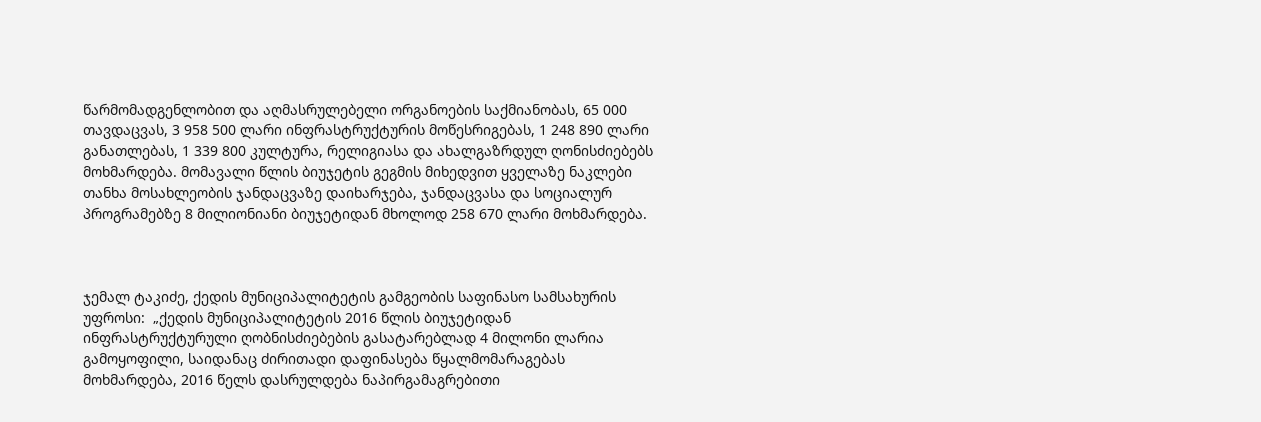წარმომადგენლობით და აღმასრულებელი ორგანოების საქმიანობას, 65 000 თავდაცვას, 3 958 500 ლარი ინფრასტრუქტურის მოწესრიგებას, 1 248 890 ლარი განათლებას, 1 339 800 კულტურა, რელიგიასა და ახალგაზრდულ ღონისძიებებს მოხმარდება. მომავალი წლის ბიუჯეტის გეგმის მიხედვით ყველაზე ნაკლები თანხა მოსახლეობის ჯანდაცვაზე დაიხარჯება, ჯანდაცვასა და სოციალურ პროგრამებზე 8 მილიონიანი ბიუჯეტიდან მხოლოდ 258 670 ლარი მოხმარდება.



ჯემალ ტაკიძე, ქედის მუნიციპალიტეტის გამგეობის საფინასო სამსახურის უფროსი:  „ქედის მუნიციპალიტეტის 2016 წლის ბიუჯეტიდან ინფრასტრუქტურული ღობნისძიებების გასატარებლად 4 მილონი ლარია გამოყოფილი, საიდანაც ძირითადი დაფინასება წყალმომარაგებას მოხმარდება, 2016 წელს დასრულდება ნაპირგამაგრებითი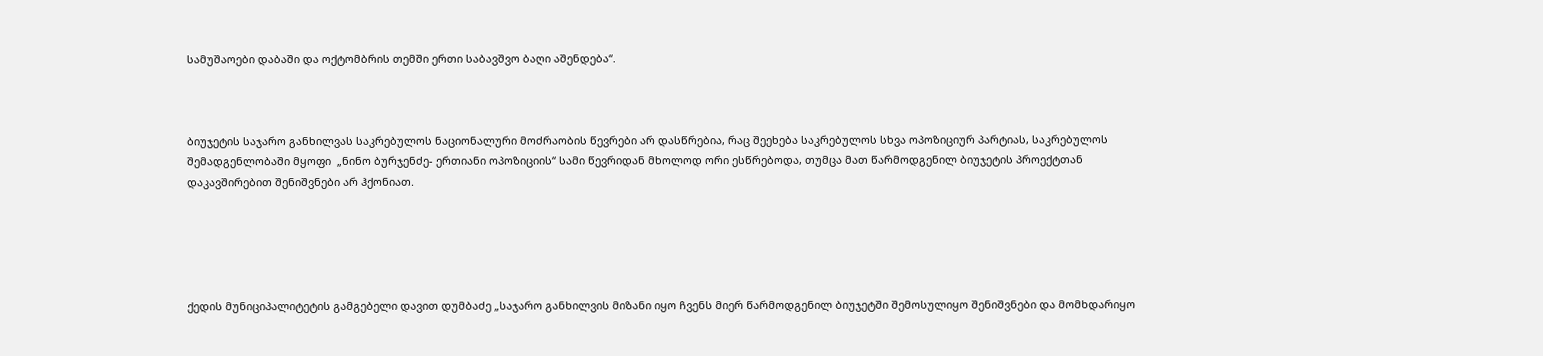სამუშაოები დაბაში და ოქტომბრის თემში ერთი საბავშვო ბაღი აშენდება“.



ბიუჯეტის საჯარო განხილვას საკრებულოს ნაციონალური მოძრაობის წევრები არ დასწრებია, რაც შეეხება საკრებულოს სხვა ოპოზიციურ პარტიას, საკრებულოს შემადგენლობაში მყოფი  „ნინო ბურჯენძე- ერთიანი ოპოზიციის“ სამი წევრიდან მხოლოდ ორი ესწრებოდა, თუმცა მათ წარმოდგენილ ბიუჯეტის პროექტთან დაკავშირებით შენიშვნები არ ჰქონიათ.





ქედის მუნიციპალიტეტის გამგებელი დავით დუმბაძე „საჯარო განხილვის მიზანი იყო ჩვენს მიერ წარმოდგენილ ბიუჯეტში შემოსულიყო შენიშვნები და მომხდარიყო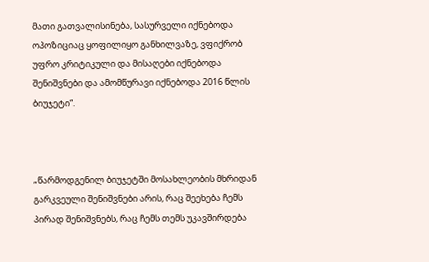მათი გათვალისინება, სასურველი იქნებოდა ოპოზიციაც ყოფილიყო განხილვაზე, ვფიქრობ უფრო კრიტიკული და მისაღები იქნებოდა შენიშვნები და ამომწურავი იქნებოდა 2016 წლის ბიუჯეტი“.



„წარმოდგენილ ბიუჯეტში მოსახლეობის მხრიდან გარკვეული შენიშვნები არის, რაც შეეხება ჩემს პირად შენიშვნებს, რაც ჩემს თემს უკავშირდება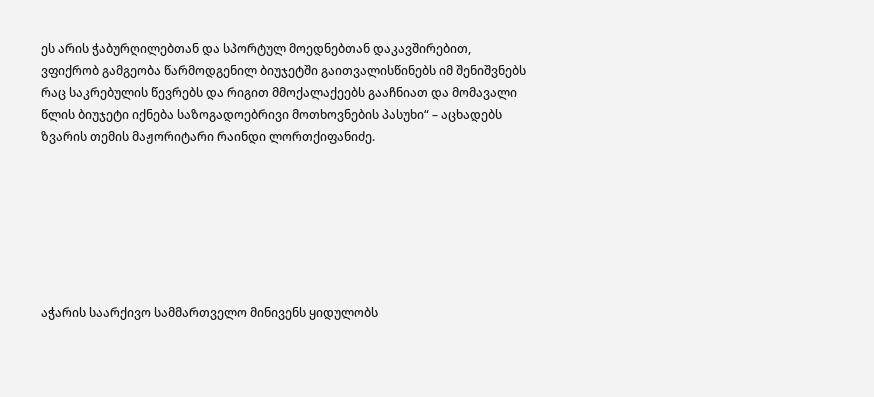ეს არის ჭაბურღილებთან და სპორტულ მოედნებთან დაკავშირებით, ვფიქრობ გამგეობა წარმოდგენილ ბიუჯეტში გაითვალისწინებს იმ შენიშვნებს რაც საკრებულის წევრებს და რიგით მმოქალაქეებს გააჩნიათ და მომავალი წლის ბიუჯეტი იქნება საზოგადოებრივი მოთხოვნების პასუხი“ – აცხადებს ზვარის თემის მაჟორიტარი რაინდი ლორთქიფანიძე.







აჭარის საარქივო სამმართველო მინივენს ყიდულობს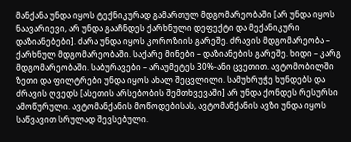მანქანა უნდა იყოს ტექნიკურად გამართულ მდგომარეობაში [არ უნდა იყოს ნაავარიევი, არ უნდა გააჩნდეს ქარხნული დეფექტი და მექანიკური დაზიანებები]. ძარა უნდა იყოს კოროზიის გარეშე. ძრავის მდგომარეობა – ქარხნულ მდგომარეობაში. საქარე მინები – დაზიანების გარეშე. ხიდი – კარგ მდგომარეობაში. საბურავები – არაუმეტეს 30%-ანი ცვეთით. ავტომობილში ზეთი და ფილტრები უნდა იყოს ახალ შეცვლილი. სამუხრუჭე ხუნდებს და ძრავის ღვედს [ასეთის არსებობის შემთხვევაში] არ უნდა ქონდეს რესურსი ამოწურული. ავტომანქანის მოწოდებისას, ავტომანქანის ავზი უნდა იყოს საწვავით სრულად შევსებული.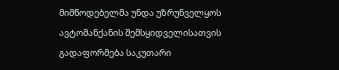მიმწოდებელმა უნდა უზრუნველყოს ავტომანქანის შემსყიდველისათვის გადაფორმება საკუთარი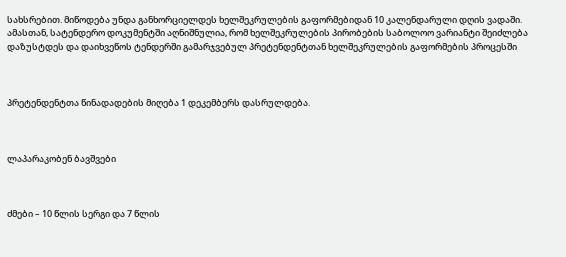სახსრებით. მიწოდება უნდა განხორციელდეს ხელშეკრულების გაფორმებიდან 10 კალენდარული დღის ვადაში. ამასთან, სატენდერო დოკუმენტში აღნიშნულია, რომ ხელშეკრულების პირობების საბოლოო ვარიანტი შეიძლება დაზუსტდეს და დაიხვეწოს ტენდერში გამარჯვებულ პრეტენდენტთან ხელშეკრულების გაფორმების პროცესში



პრეტენდენტთა წინადადების მიღება 1 დეკემბერს დასრულდება.



ლაპარაკობენ ბავშვები



ძმები – 10 წლის სერგი და 7 წლის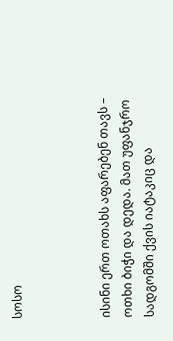სოსო



ისინი ერთ ოთახს აფარებენ თავს – ოთხი ბიჭი და დედა. მათ უფანჯრო სადგომში ქვის იატაკიც და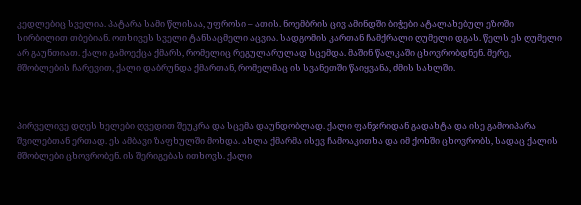კედლებიც სველია. პატარა სამი წლისაა, უფროსი – ათის. ნოემბრის ცივ ამინდში ბიჭები ატალახებულ ეზოში სირბილით თბებიან. ოთხივეს სველი ტანსაცმელი აცვია. სადგომის კართან ჩამქრალი ღუმელი დგას. წელს ეს ღუმელი არ გაუნთიათ. ქალი გამოექცა ქმარს, რომელიც რეგულარულად სცემდა. მაშინ წალკაში ცხოვრობდნენ. მერე, მშობლების ჩარევით, ქალი დაბრუნდა ქმართან, რომელმაც ის სვანეთში წაიყვანა, ძმის სახლში.



პირველივე დღეს ხელები ღვედით შეუკრა და სცემა დაუნდობლად. ქალი ფანჯრიდან გადახტა და ისე გამოიპარა შვილებთან ერთად. ეს ამბავი ზაფხულში მოხდა. ახლა ქმარმა ისევ ჩამოაკითხა და იმ ქოხში ცხოვრობს, სადაც ქალის მშობლები ცხოვრობენ. ის შერიგებას ითხოვს. ქალი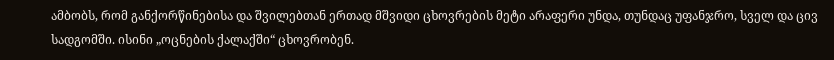ამბობს, რომ განქორწინებისა და შვილებთან ერთად მშვიდი ცხოვრების მეტი არაფერი უნდა, თუნდაც უფანჯრო, სველ და ცივ სადგომში. ისინი „ოცნების ქალაქში“ ცხოვრობენ.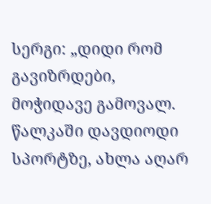სერგი: „დიდი რომ გავიზრდები, მოჭიდავე გამოვალ. წალკაში დავდიოდი სპორტზე, ახლა აღარ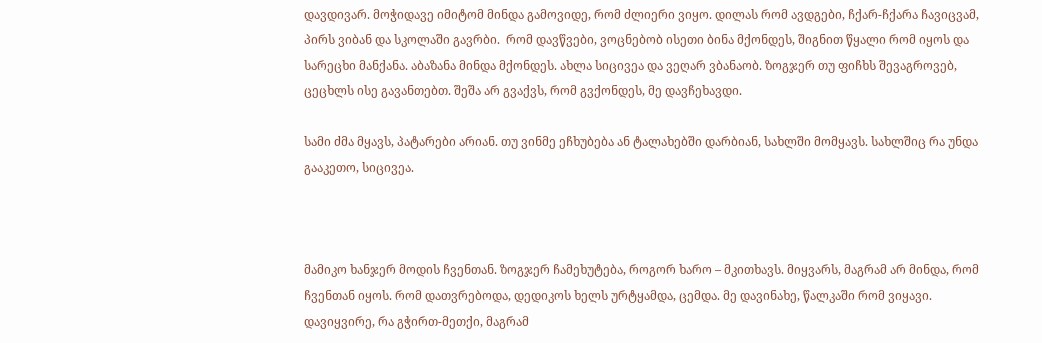დავდივარ. მოჭიდავე იმიტომ მინდა გამოვიდე, რომ ძლიერი ვიყო. დილას რომ ავდგები, ჩქარ-ჩქარა ჩავიცვამ, პირს ვიბან და სკოლაში გავრბი.  რომ დავწვები, ვოცნებობ ისეთი ბინა მქონდეს, შიგნით წყალი რომ იყოს და სარეცხი მანქანა. აბაზანა მინდა მქონდეს. ახლა სიცივეა და ვეღარ ვბანაობ. ზოგჯერ თუ ფიჩხს შევაგროვებ, ცეცხლს ისე გავანთებთ. შეშა არ გვაქვს, რომ გვქონდეს, მე დავჩეხავდი.

სამი ძმა მყავს, პატარები არიან. თუ ვინმე ეჩხუბება ან ტალახებში დარბიან, სახლში მომყავს. სახლშიც რა უნდა გააკეთო, სიცივეა.



მამიკო ხანჯერ მოდის ჩვენთან. ზოგჯერ ჩამეხუტება, როგორ ხარო – მკითხავს. მიყვარს, მაგრამ არ მინდა, რომ ჩვენთან იყოს. რომ დათვრებოდა, დედიკოს ხელს ურტყამდა, ცემდა. მე დავინახე, წალკაში რომ ვიყავი. დავიყვირე, რა გჭირთ-მეთქი, მაგრამ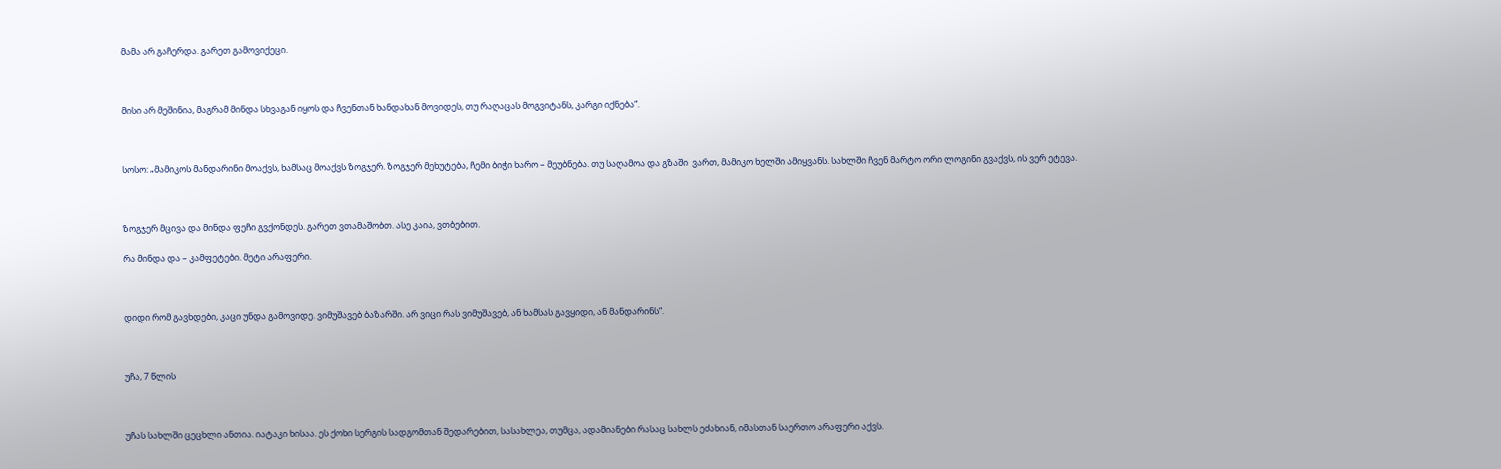მამა არ გაჩერდა. გარეთ გამოვიქეცი.



მისი არ მეშინია, მაგრამ მინდა სხვაგან იყოს და ჩვენთან ხანდახან მოვიდეს, თუ რაღაცას მოგვიტანს, კარგი იქნება“.



სოსო: „მამიკოს მანდარინი მოაქვს, ხამსაც მოაქვს ზოგჯერ. ზოგჯერ მეხუტება, ჩემი ბიჭი ხარო – მეუბნება. თუ საღამოა და გზაში  ვართ, მამიკო ხელში ამიყვანს. სახლში ჩვენ მარტო ორი ლოგინი გვაქვს, ის ვერ ეტევა.



ზოგჯერ მცივა და მინდა ფეჩი გვქონდეს. გარეთ ვთამაშობთ. ასე კაია, ვთბებით.

რა მინდა და – კამფეტები. მეტი არაფერი.



დიდი რომ გავხდები, კაცი უნდა გამოვიდე. ვიმუშავებ ბაზარში. არ ვიცი რას ვიმუშავებ, ან ხამსას გავყიდი, ან მანდარინს“.



უჩა, 7 წლის



უჩას სახლში ცეცხლი ანთია. იატაკი ხისაა. ეს ქოხი სერგის სადგომთან შედარებით, სასახლეა, თუმცა, ადამიანები რასაც სახლს ეძახიან, იმასთან საერთო არაფერი აქვს.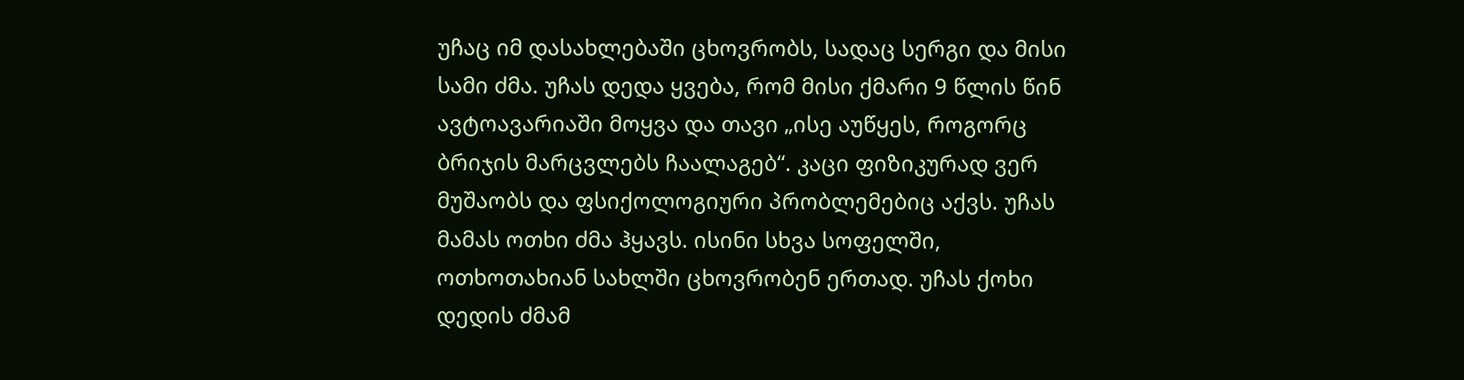უჩაც იმ დასახლებაში ცხოვრობს, სადაც სერგი და მისი სამი ძმა. უჩას დედა ყვება, რომ მისი ქმარი 9 წლის წინ ავტოავარიაში მოყვა და თავი „ისე აუწყეს, როგორც ბრიჯის მარცვლებს ჩაალაგებ“. კაცი ფიზიკურად ვერ მუშაობს და ფსიქოლოგიური პრობლემებიც აქვს. უჩას მამას ოთხი ძმა ჰყავს. ისინი სხვა სოფელში, ოთხოთახიან სახლში ცხოვრობენ ერთად. უჩას ქოხი დედის ძმამ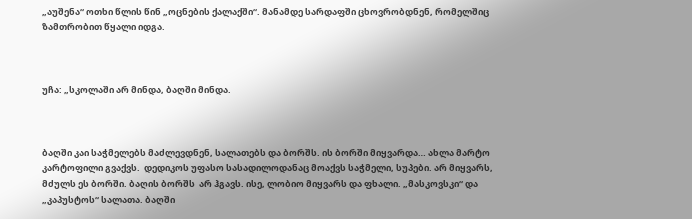„აუშენა“ ოთხი წლის წინ „ოცნების ქალაქში“. მანამდე სარდაფში ცხოვრობდნენ, რომელშიც ზამთრობით წყალი იდგა.



უჩა: „სკოლაში არ მინდა, ბაღში მინდა.



ბაღში კაი საჭმელებს მაძლევდნენ, სალათებს და ბორშს. ის ბორში მიყვარდა… ახლა მარტო კარტოფილი გვაქვს.  დედიკოს უფასო სასადილოდანაც მოაქვს საჭმელი, სუპები. არ მიყვარს, მძულს ეს ბორში. ბაღის ბორშს  არ ჰგავს. ისე, ლობიო მიყვარს და ფხალი. „მასკოვსკი“ და „კაპუსტოს“ სალათა. ბაღში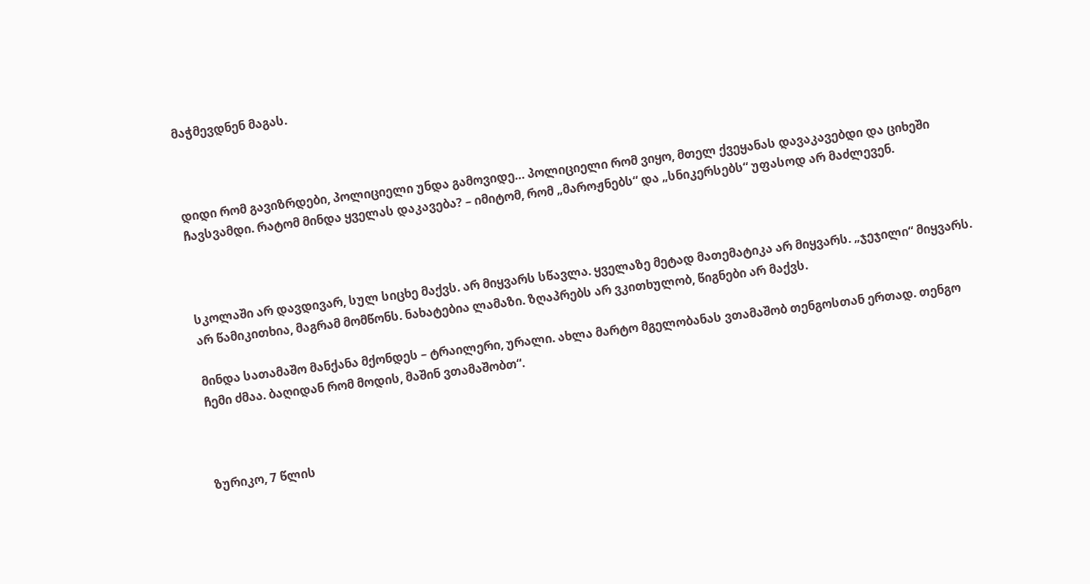მაჭმევდნენ მაგას.



დიდი რომ გავიზრდები, პოლიციელი უნდა გამოვიდე… პოლიციელი რომ ვიყო, მთელ ქვეყანას დავაკავებდი და ციხეში ჩავსვამდი. რატომ მინდა ყველას დაკავება? – იმიტომ, რომ „მაროჟნებს“ და „სნიკერსებს“ უფასოდ არ მაძლევენ.



სკოლაში არ დავდივარ, სულ სიცხე მაქვს. არ მიყვარს სწავლა. ყველაზე მეტად მათემატიკა არ მიყვარს. „ჯეჯილი“ მიყვარს. არ წამიკითხია, მაგრამ მომწონს. ნახატებია ლამაზი. ზღაპრებს არ ვკითხულობ, წიგნები არ მაქვს.

მინდა სათამაშო მანქანა მქონდეს – ტრაილერი, ურალი. ახლა მარტო მგელობანას ვთამაშობ თენგოსთან ერთად. თენგო ჩემი ძმაა. ბაღიდან რომ მოდის, მაშინ ვთამაშობთ“.



ზურიკო, 7 წლის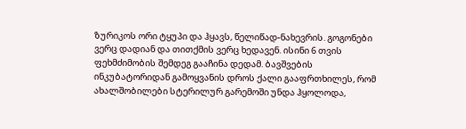ზურიკოს ორი ტყუპი და ჰყავს, წელიწად-ნახევრის. გოგონები ვერც დადიან და თითქმის ვერც ხედავენ. ისინი 6 თვის ფეხმძიმობის შემდეგ გააჩინა დედამ. ბავშვების ინკუბატორიდან გამოყვანის დროს ქალი გააფრთხილეს, რომ ახალშობილები სტერილურ გარემოში უნდა ჰყოლოდა,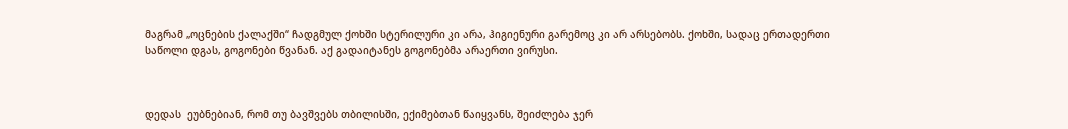მაგრამ „ოცნების ქალაქში“ ჩადგმულ ქოხში სტერილური კი არა, ჰიგიენური გარემოც კი არ არსებობს. ქოხში, სადაც ერთადერთი საწოლი დგას, გოგონები წვანან. აქ გადაიტანეს გოგონებმა არაერთი ვირუსი.



დედას  ეუბნებიან, რომ თუ ბავშვებს თბილისში, ექიმებთან წაიყვანს, შეიძლება ჯერ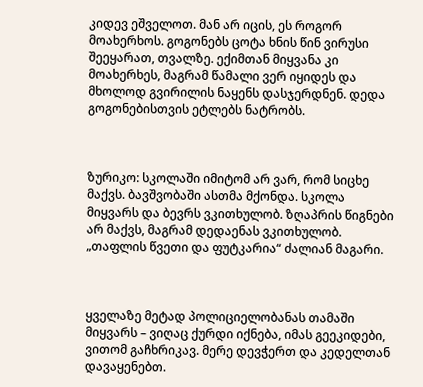კიდევ ეშველოთ. მან არ იცის, ეს როგორ მოახერხოს. გოგონებს ცოტა ხნის წინ ვირუსი შეეყარათ, თვალზე. ექიმთან მიყვანა კი მოახერხეს, მაგრამ წამალი ვერ იყიდეს და მხოლოდ გვირილის ნაყენს დასჯერდნენ. დედა გოგონებისთვის ეტლებს ნატრობს.



ზურიკო: სკოლაში იმიტომ არ ვარ, რომ სიცხე მაქვს. ბავშვობაში ასთმა მქონდა. სკოლა მიყვარს და ბევრს ვკითხულობ. ზღაპრის წიგნები არ მაქვს, მაგრამ დედაენას ვკითხულობ. „თაფლის წვეთი და ფუტკარია“ ძალიან მაგარი.



ყველაზე მეტად პოლიციელობანას თამაში მიყვარს – ვიღაც ქურდი იქნება, იმას გეეკიდები, ვითომ გაჩხრიკავ. მერე დევჭერთ და კედელთან დავაყენებთ.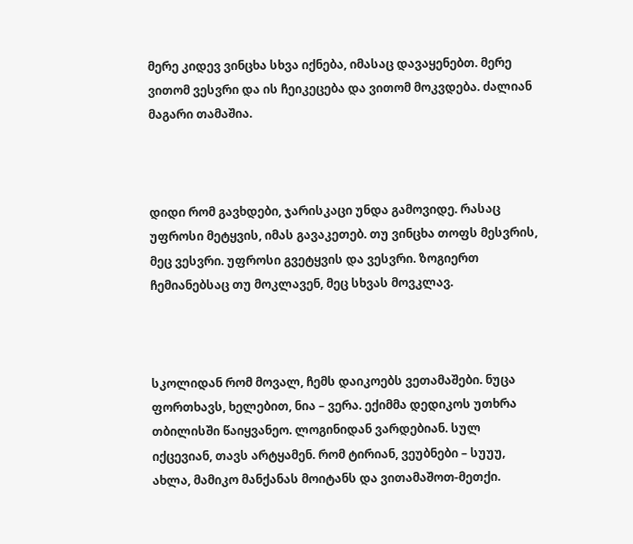მერე კიდევ ვინცხა სხვა იქნება, იმასაც დავაყენებთ. მერე ვითომ ვესვრი და ის ჩეიკეცება და ვითომ მოკვდება. ძალიან მაგარი თამაშია.



დიდი რომ გავხდები, ჯარისკაცი უნდა გამოვიდე. რასაც უფროსი მეტყვის, იმას გავაკეთებ. თუ ვინცხა თოფს მესვრის, მეც ვესვრი. უფროსი გვეტყვის და ვესვრი. ზოგიერთ ჩემიანებსაც თუ მოკლავენ, მეც სხვას მოვკლავ.



სკოლიდან რომ მოვალ, ჩემს დაიკოებს ვეთამაშები. ნუცა ფორთხავს, ხელებით, ნია – ვერა. ექიმმა დედიკოს უთხრა თბილისში წაიყვანეო. ლოგინიდან ვარდებიან. სულ იქცევიან, თავს არტყამენ. რომ ტირიან, ვეუბნები – სუუუ, ახლა, მამიკო მანქანას მოიტანს და ვითამაშოთ-მეთქი.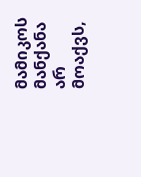მამიკოს მანქანა არ მოაქვს,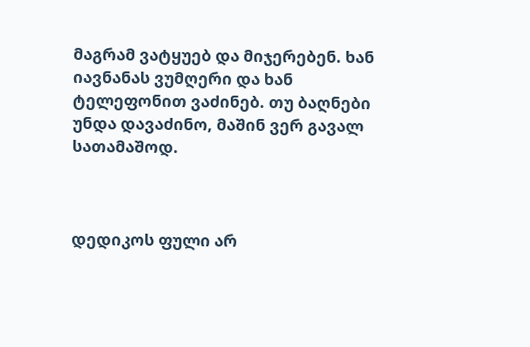მაგრამ ვატყუებ და მიჯერებენ. ხან იავნანას ვუმღერი და ხან ტელეფონით ვაძინებ. თუ ბაღნები უნდა დავაძინო, მაშინ ვერ გავალ სათამაშოდ.



დედიკოს ფული არ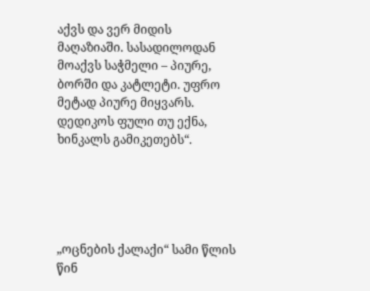აქვს და ვერ მიდის მაღაზიაში. სასადილოდან მოაქვს საჭმელი – პიურე, ბორში და კატლეტი. უფრო მეტად პიურე მიყვარს. დედიკოს ფული თუ ექნა, ხინკალს გამიკეთებს“.





„ოცნების ქალაქი“ სამი წლის წინ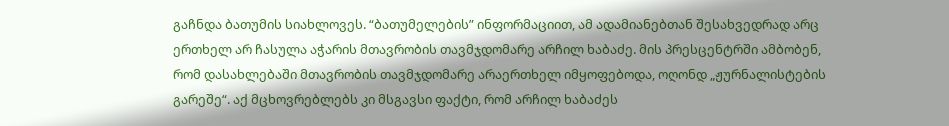გაჩნდა ბათუმის სიახლოვეს. “ბათუმელების” ინფორმაციით, ამ ადამიანებთან შესახვედრად არც ერთხელ არ ჩასულა აჭარის მთავრობის თავმჯდომარე არჩილ ხაბაძე. მის პრესცენტრში ამბობენ, რომ დასახლებაში მთავრობის თავმჯდომარე არაერთხელ იმყოფებოდა, ოღონდ „ჟურნალისტების გარეშე“. აქ მცხოვრებლებს კი მსგავსი ფაქტი, რომ არჩილ ხაბაძეს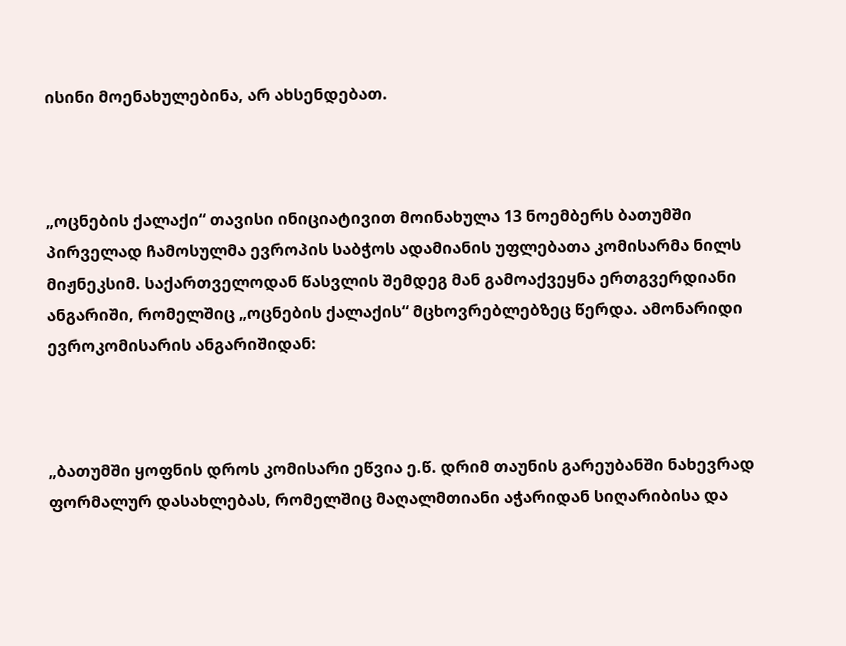ისინი მოენახულებინა, არ ახსენდებათ.



„ოცნების ქალაქი“ თავისი ინიციატივით მოინახულა 13 ნოემბერს ბათუმში პირველად ჩამოსულმა ევროპის საბჭოს ადამიანის უფლებათა კომისარმა ნილს მიჟნეკსიმ. საქართველოდან წასვლის შემდეგ მან გამოაქვეყნა ერთგვერდიანი ანგარიში, რომელშიც „ოცნების ქალაქის“ მცხოვრებლებზეც წერდა. ამონარიდი ევროკომისარის ანგარიშიდან:



„ბათუმში ყოფნის დროს კომისარი ეწვია ე.წ. დრიმ თაუნის გარეუბანში ნახევრად ფორმალურ დასახლებას, რომელშიც მაღალმთიანი აჭარიდან სიღარიბისა და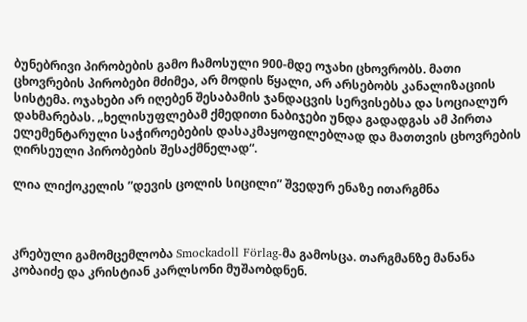ბუნებრივი პირობების გამო ჩამოსული 900-მდე ოჯახი ცხოვრობს. მათი ცხოვრების პირობები მძიმეა, არ მოდის წყალი, არ არსებობს კანალიზაციის სისტემა. ოჯახები არ იღებენ შესაბამის ჯანდაცვის სერვისებსა და სოციალურ დახმარებას. „ხელისუფლებამ ქმედითი ნაბიჯები უნდა გადადგას ამ პირთა ელემენტარული საჭიროებების დასაკმაყოფილებლად და მათთვის ცხოვრების ღირსეული პირობების შესაქმნელად“.

ლია ლიქოკელის ”დევის ცოლის სიცილი” შვედურ ენაზე ითარგმნა



კრებული გამომცემლობა Smockadoll Förlag-მა გამოსცა. თარგმანზე მანანა კობაიძე და კრისტიან კარლსონი მუშაობდნენ.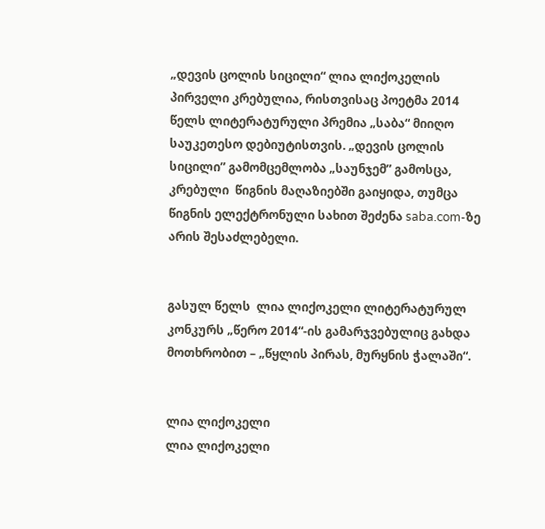„დევის ცოლის სიცილი“ ლია ლიქოკელის პირველი კრებულია, რისთვისაც პოეტმა 2014 წელს ლიტერატურული პრემია „საბა“ მიიღო საუკეთესო დებიუტისთვის. „დევის ცოლის სიცილი” გამომცემლობა „საუნჯემ” გამოსცა, კრებული  წიგნის მაღაზიებში გაიყიდა, თუმცა წიგნის ელექტრონული სახით შეძენა saba.com-ზე არის შესაძლებელი.


გასულ წელს  ლია ლიქოკელი ლიტერატურულ კონკურს „წერო 2014“-ის გამარჯვებულიც გახდა მოთხრობით – „წყლის პირას, მურყნის ჭალაში“.


ლია ლიქოკელი
ლია ლიქოკელი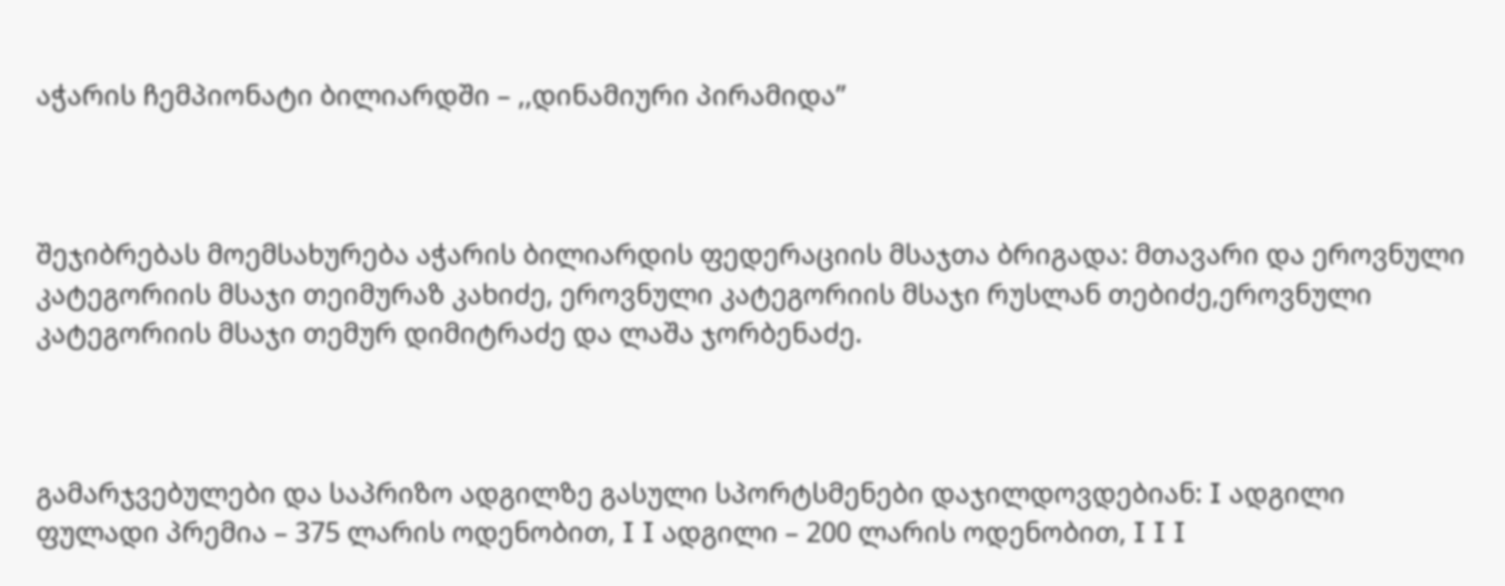აჭარის ჩემპიონატი ბილიარდში – ,,დინამიური პირამიდა’’



შეჯიბრებას მოემსახურება აჭარის ბილიარდის ფედერაციის მსაჯთა ბრიგადა: მთავარი და ეროვნული კატეგორიის მსაჯი თეიმურაზ კახიძე, ეროვნული კატეგორიის მსაჯი რუსლან თებიძე,ეროვნული კატეგორიის მსაჯი თემურ დიმიტრაძე და ლაშა ჯორბენაძე.



გამარჯვებულები და საპრიზო ადგილზე გასული სპორტსმენები დაჯილდოვდებიან: I ადგილი ფულადი პრემია – 375 ლარის ოდენობით, I I ადგილი – 200 ლარის ოდენობით, I I I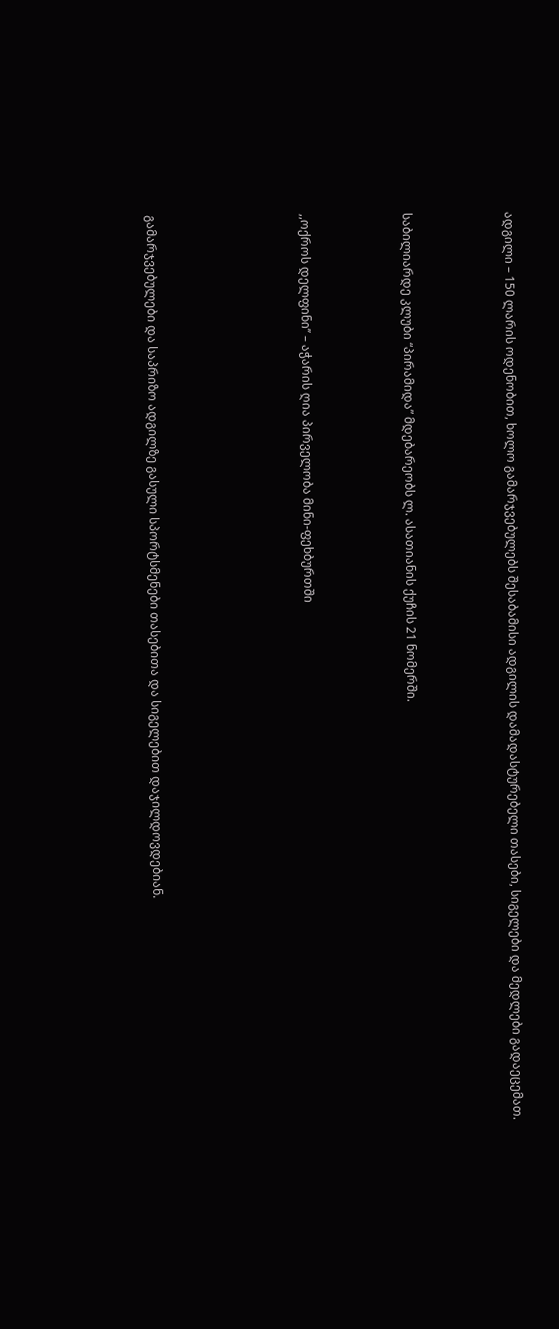ადგილი – 150 ლარის ოდენობით, ხოლო გამარჯვებულებს შესაბამისი ადგილის დამადასტურებელი თასები, სიგელები და მედლები გადაეცემათ.



საბილიარდე კლუბი “პირამიდა” მდებარეობს ლ. ასათიანის ქუჩის 21 ნომერში.



,,ოქროს დელფინი’’ – აჭარის ღია პირველობა მინი-ფეხბურთში





გამარჯვებულები და საპრიზო ადგილზე გასული სპორტსმენები თასებითა და სიგელებით დაჯილდოვდებიან.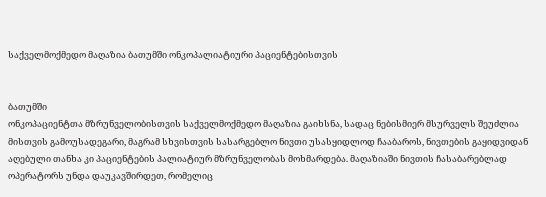საქველმოქმედო მაღაზია ბათუმში ონკოპალიატიური პაციენტებისთვის


ბათუმში
ონკოპაციენტთა მზრუნველობისთვის საქველმოქმედო მაღაზია გაიხსნა, სადაც ნებისმიერ მსურველს შეუძლია მისთვის გამოუსადეგარი, მაგრამ სხვისთვის სასარგებლო ნივთი უსასყიდლოდ ჩააბაროს, ნივთების გაყიდვიდან აღებული თანხა კი პაციენტების პალიატიურ მზრუნველობას მოხმარდება. მაღაზიაში ნივთის ჩასაბარებლად ოპერატორს უნდა დაუკავშირდეთ, რომელიც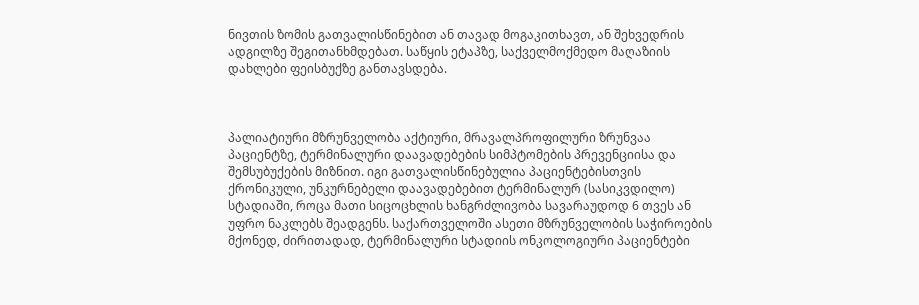ნივთის ზომის გათვალისწინებით ან თავად მოგაკითხავთ, ან შეხვედრის ადგილზე შეგითანხმდებათ. საწყის ეტაპზე, საქველმოქმედო მაღაზიის დახლები ფეისბუქზე განთავსდება.



პალიატიური მზრუნველობა აქტიური, მრავალპროფილური ზრუნვაა პაციენტზე, ტერმინალური დაავადებების სიმპტომების პრევენციისა და შემსუბუქების მიზნით. იგი გათვალისწინებულია პაციენტებისთვის ქრონიკული, უნკურნებელი დაავადებებით ტერმინალურ (სასიკვდილო) სტადიაში, როცა მათი სიცოცხლის ხანგრძლივობა სავარაუდოდ 6 თვეს ან უფრო ნაკლებს შეადგენს. საქართველოში ასეთი მზრუნველობის საჭიროების მქონედ, ძირითადად, ტერმინალური სტადიის ონკოლოგიური პაციენტები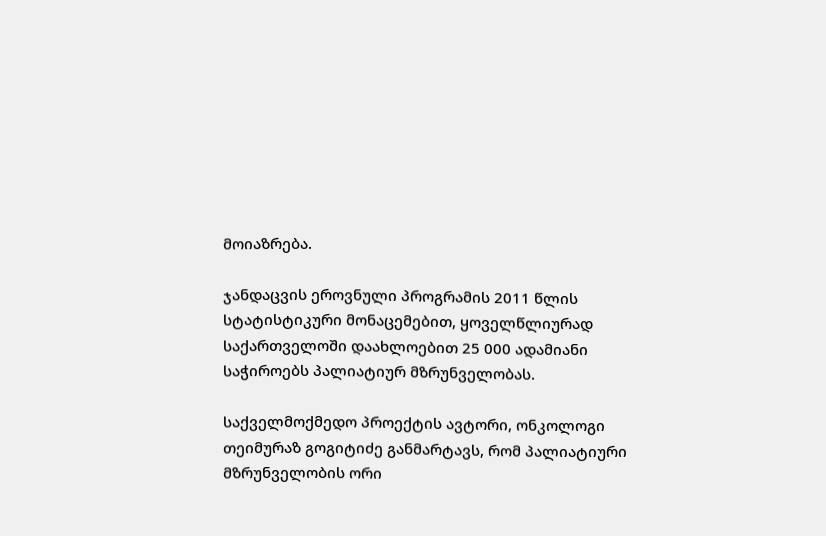მოიაზრება.

ჯანდაცვის ეროვნული პროგრამის 2011 წლის სტატისტიკური მონაცემებით, ყოველწლიურად საქართველოში დაახლოებით 25 000 ადამიანი საჭიროებს პალიატიურ მზრუნველობას.

საქველმოქმედო პროექტის ავტორი, ონკოლოგი თეიმურაზ გოგიტიძე განმარტავს, რომ პალიატიური მზრუნველობის ორი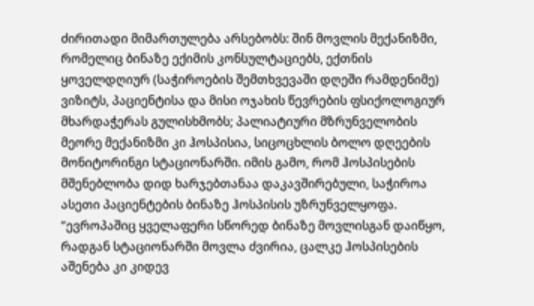ძირითადი მიმართულება არსებობს: შინ მოვლის მექანიზმი, რომელიც ბინაზე ექიმის კონსულტაციებს, ექთნის ყოველდღიურ (საჭიროების შემთხვევაში დღეში რამდენიმე) ვიზიტს, პაციენტისა და მისი ოჯახის წევრების ფსიქოლოგიურ მხარდაჭერას გულისხმობს; პალიატიური მზრუნველობის მეორე მექანიზმი კი ჰოსპისია, სიცოცხლის ბოლო დღეების მონიტორინგი სტაციონარში. იმის გამო, რომ ჰოსპისების მშენებლობა დიდ ხარჯებთანაა დაკავშირებული, საჭიროა ასეთი პაციენტების ბინაზე ჰოსპისის უზრუნველყოფა. “ევროპაშიც ყველაფერი სწორედ ბინაზე მოვლისგან დაიწყო, რადგან სტაციონარში მოვლა ძვირია, ცალკე ჰოსპისების აშენება კი კიდევ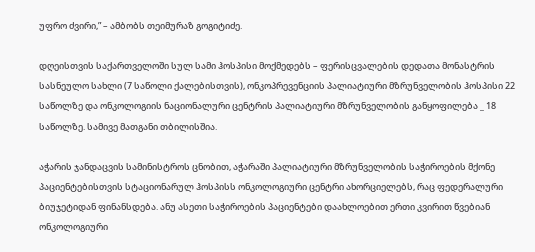უფრო ძვირი,” – ამბობს თეიმურაზ გოგიტიძე.

დღეისთვის საქართველოში სულ სამი ჰოსპისი მოქმედებს – ფერისცვალების დედათა მონასტრის სასნეულო სახლი (7 საწოლი ქალებისთვის), ონკოპრევენციის პალიატიური მზრუნველობის ჰოსპისი 22 საწოლზე და ონკოლოგიის ნაციონალური ცენტრის პალიატიური მზრუნველობის განყოფილება _ 18 საწოლზე. სამივე მათგანი თბილისშია.

აჭარის ჯანდაცვის სამინისტროს ცნობით, აჭარაში პალიატიური მზრუნველობის საჭიროების მქონე პაციენტებისთვის სტაციონარულ ჰოსპისს ონკოლოგიური ცენტრი ახორციელებს, რაც ფედერალური ბიუჯეტიდან ფინანსდება. ანუ ასეთი საჭიროების პაციენტები დაახლოებით ერთი კვირით წვებიან ონკოლოგიური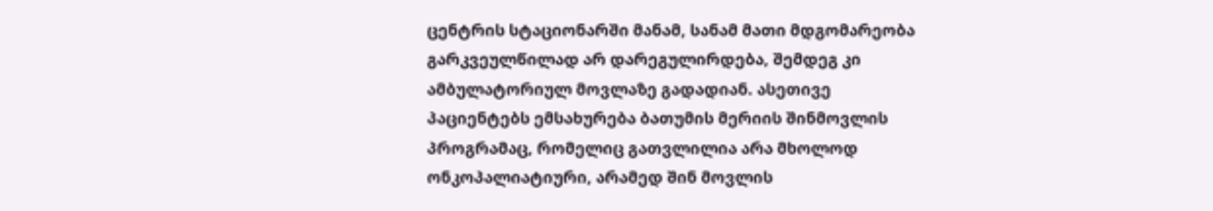ცენტრის სტაციონარში მანამ, სანამ მათი მდგომარეობა გარკვეულწილად არ დარეგულირდება, შემდეგ კი ამბულატორიულ მოვლაზე გადადიან. ასეთივე პაციენტებს ემსახურება ბათუმის მერიის შინმოვლის პროგრამაც, რომელიც გათვლილია არა მხოლოდ ონკოპალიატიური, არამედ შინ მოვლის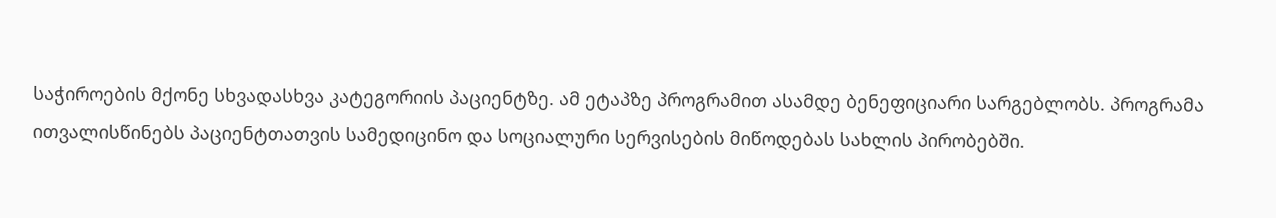საჭიროების მქონე სხვადასხვა კატეგორიის პაციენტზე. ამ ეტაპზე პროგრამით ასამდე ბენეფიციარი სარგებლობს. პროგრამა ითვალისწინებს პაციენტთათვის სამედიცინო და სოციალური სერვისების მიწოდებას სახლის პირობებში.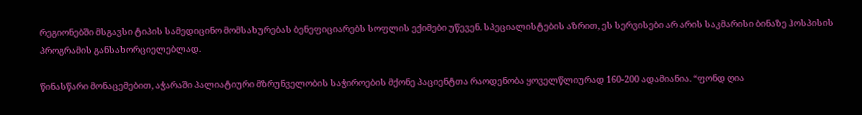რეგიონებში მსგავსი ტიპის სამედიცინო მომსახურებას ბენეფიციარებს სოფლის ექიმები უწევენ. სპეციალისტების აზრით, ეს სერვისები არ არის საკმარისი ბინაზე ჰოსპისის პროგრამის განსახორციელებლად.

წინასწარი მონაცემებით, აჭარაში პალიატიური მზრუნველობის საჭიროების მქონე პაციენტთა რაოდენობა ყოველწლიურად 160-200 ადამიანია. “ფონდ ღია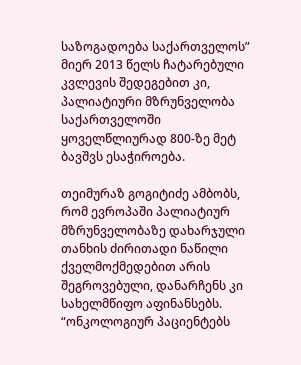საზოგადოება საქართველოს” მიერ 2013 წელს ჩატარებული კვლევის შედეგებით კი, პალიატიური მზრუნველობა საქართველოში ყოველწლიურად 800-ზე მეტ ბავშვს ესაჭიროება.

თეიმურაზ გოგიტიძე ამბობს, რომ ევროპაში პალიატიურ მზრუნველობაზე დახარჯული თანხის ძირითადი ნაწილი ქველმოქმედებით არის შეგროვებული, დანარჩენს კი სახელმწიფო აფინანსებს. “ონკოლოგიურ პაციენტებს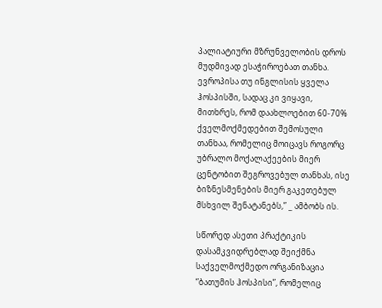პალიატიური მზრუნველობის დროს მუდმივად ესაჭიროებათ თანხა. ევროპისა თუ ინგლისის ყველა ჰოსპისში, სადაც კი ვიყავი, მითხრეს, რომ დაახლოებით 60-70% ქველმოქმედებით შემოსული თანხაა, რომელიც მოიცავს როგორც უბრალო მოქალაქეების მიერ ცენტობით შეგროვებულ თანხას, ისე ბიზნესმენების მიერ გაკეთებულ მსხვილ შენატანებს,” _ ამბობს ის.

სწორედ ასეთი პრაქტიკის დასამკვიდრებლად შეიქმნა საქველმოქმედო ორგანიზაცია “ბათუმის ჰოსპისი”, რომელიც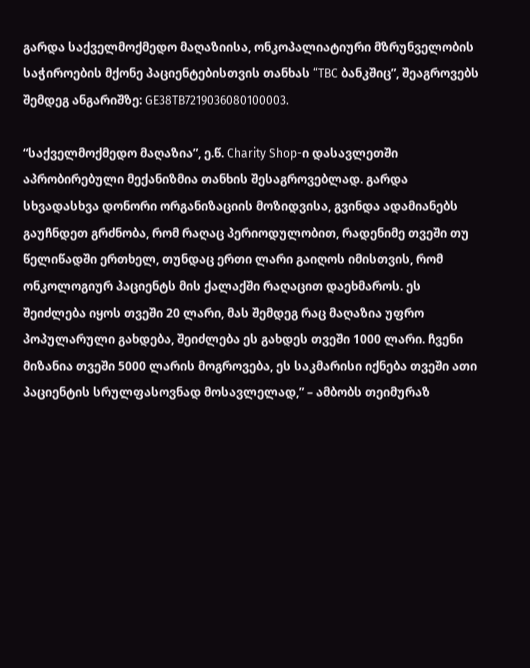გარდა საქველმოქმედო მაღაზიისა, ონკოპალიატიური მზრუნველობის საჭიროების მქონე პაციენტებისთვის თანხას “TBC ბანკშიც”, შეაგროვებს შემდეგ ანგარიშზე: GE38TB7219036080100003.

“საქველმოქმედო მაღაზია”, ე.წ. Charity Shop-ი დასავლეთში აპრობირებული მექანიზმია თანხის შესაგროვებლად. გარდა სხვადასხვა დონორი ორგანიზაციის მოზიდვისა, გვინდა ადამიანებს გაუჩნდეთ გრძნობა, რომ რაღაც პერიოდულობით, რადენიმე თვეში თუ წელიწადში ერთხელ, თუნდაც ერთი ლარი გაიღოს იმისთვის, რომ ონკოლოგიურ პაციენტს მის ქალაქში რაღაცით დაეხმაროს. ეს შეიძლება იყოს თვეში 20 ლარი, მას შემდეგ რაც მაღაზია უფრო პოპულარული გახდება, შეიძლება ეს გახდეს თვეში 1000 ლარი. ჩვენი მიზანია თვეში 5000 ლარის მოგროვება, ეს საკმარისი იქნება თვეში ათი პაციენტის სრულფასოვნად მოსავლელად,” – ამბობს თეიმურაზ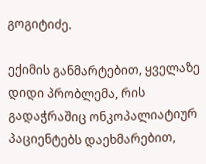გოგიტიძე.

ექიმის განმარტებით, ყველაზე დიდი პრობლემა, რის გადაჭრაშიც ონკოპალიატიურ პაციენტებს დაეხმარებით,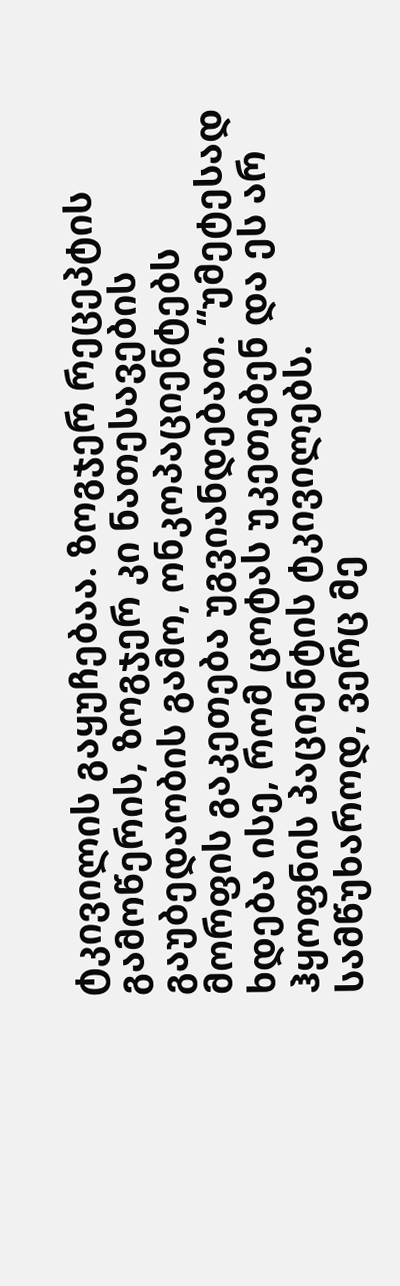ტკივილის გაყუჩებაა. ზოგჯერ რეცეპტის გამოწერის, ზოგჯერ კი ნათესავების გაუბედაობის გამო, ონკოპაციენტებს მორფის გაკეთება უგვიანდებათ. “უმეტესად ხდება ისე, რომ ცოტას უკეთებენ და ეს არ ჰყოფნის პაციენტის ტკივილებს. სამწუხაროდ, ვერც მე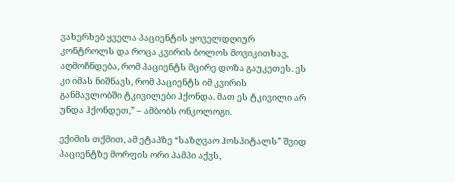ვახერხებ ყველა პაციენტის ყოველდღიურ კონტროლს და როცა კვირის ბოლოს მოვიკითხავ, აღმოჩნდება, რომ პაციენტს მცირე დოზა გაუკეთეს. ეს კი იმას ნიშნავს, რომ პაციენტს იმ კვირის განმავლობში ტკივილები ჰქონდა. მათ ეს ტკივილი არ უნდა ჰქონდეთ,” – ამბობს ონკოლოგი.

ექიმის თქმით, ამ ეტაპზე “საზღვაო ჰოსპიტალს” შვიდ პაციენტზე მორფის ორი პამპი აქვს,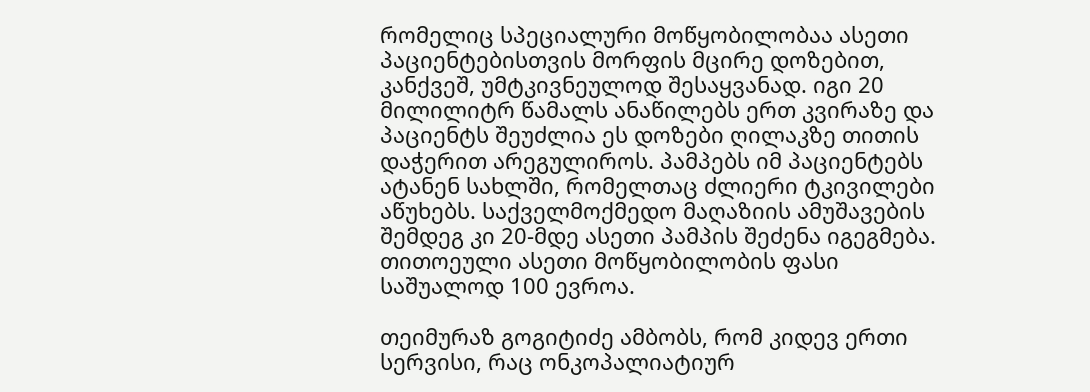რომელიც სპეციალური მოწყობილობაა ასეთი პაციენტებისთვის მორფის მცირე დოზებით, კანქვეშ, უმტკივნეულოდ შესაყვანად. იგი 20 მილილიტრ წამალს ანაწილებს ერთ კვირაზე და პაციენტს შეუძლია ეს დოზები ღილაკზე თითის დაჭერით არეგულიროს. პამპებს იმ პაციენტებს ატანენ სახლში, რომელთაც ძლიერი ტკივილები აწუხებს. საქველმოქმედო მაღაზიის ამუშავების შემდეგ კი 20-მდე ასეთი პამპის შეძენა იგეგმება. თითოეული ასეთი მოწყობილობის ფასი საშუალოდ 100 ევროა.

თეიმურაზ გოგიტიძე ამბობს, რომ კიდევ ერთი სერვისი, რაც ონკოპალიატიურ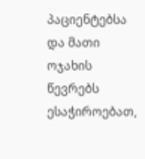პაციენტებსა და მათი ოჯახის წევრებს ესაჭიროებათ,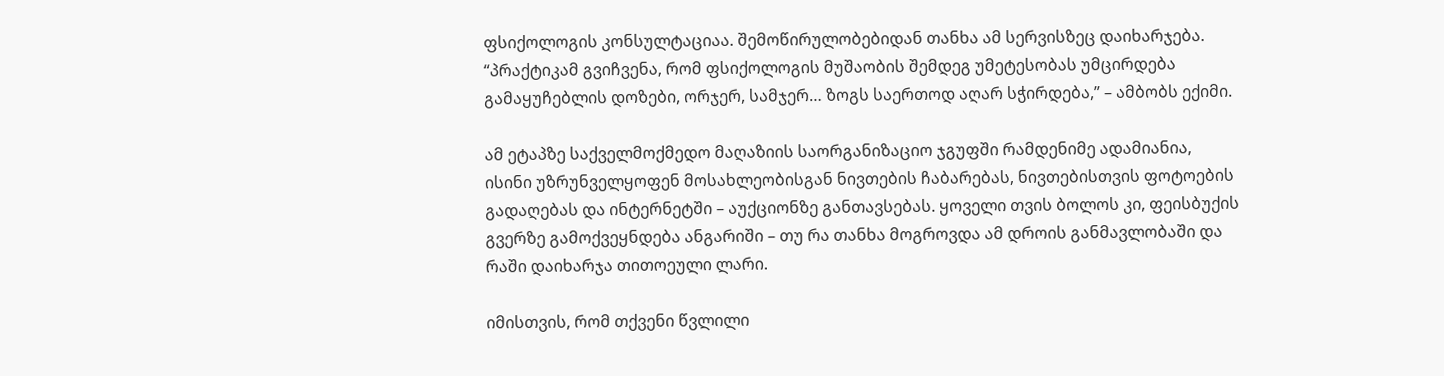ფსიქოლოგის კონსულტაციაა. შემოწირულობებიდან თანხა ამ სერვისზეც დაიხარჯება. “პრაქტიკამ გვიჩვენა, რომ ფსიქოლოგის მუშაობის შემდეგ უმეტესობას უმცირდება გამაყუჩებლის დოზები, ორჯერ, სამჯერ… ზოგს საერთოდ აღარ სჭირდება,” – ამბობს ექიმი.

ამ ეტაპზე საქველმოქმედო მაღაზიის საორგანიზაციო ჯგუფში რამდენიმე ადამიანია, ისინი უზრუნველყოფენ მოსახლეობისგან ნივთების ჩაბარებას, ნივთებისთვის ფოტოების გადაღებას და ინტერნეტში – აუქციონზე განთავსებას. ყოველი თვის ბოლოს კი, ფეისბუქის გვერზე გამოქვეყნდება ანგარიში – თუ რა თანხა მოგროვდა ამ დროის განმავლობაში და რაში დაიხარჯა თითოეული ლარი.

იმისთვის, რომ თქვენი წვლილი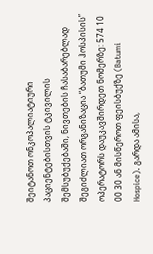შეიტანოთ ონკოპალიატიური პაციენტებისთვის ტკივილის შემსუბუქებაში, ნივთების ჩასაბარებლად შეგიძლიათ ორგანიზაცია “ბათუმი ჰოსპისის” ოპერატორს დაუკავშირდეთ ნომერზე: 574 10 00 30 ან მისწეროთ ფეისბუქზე (Batumi Hospice). გარდა ამისა,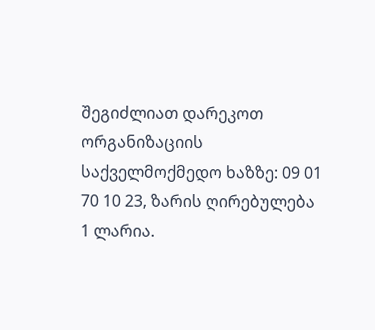შეგიძლიათ დარეკოთ ორგანიზაციის საქველმოქმედო ხაზზე: 09 01 70 10 23, ზარის ღირებულება 1 ლარია.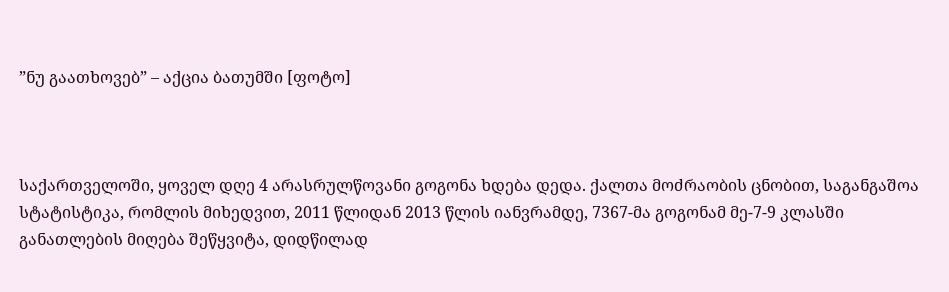”ნუ გაათხოვებ” – აქცია ბათუმში [ფოტო]



საქართველოში, ყოველ დღე 4 არასრულწოვანი გოგონა ხდება დედა. ქალთა მოძრაობის ცნობით, საგანგაშოა სტატისტიკა, რომლის მიხედვით, 2011 წლიდან 2013 წლის იანვრამდე, 7367-მა გოგონამ მე-7-9 კლასში განათლების მიღება შეწყვიტა, დიდწილად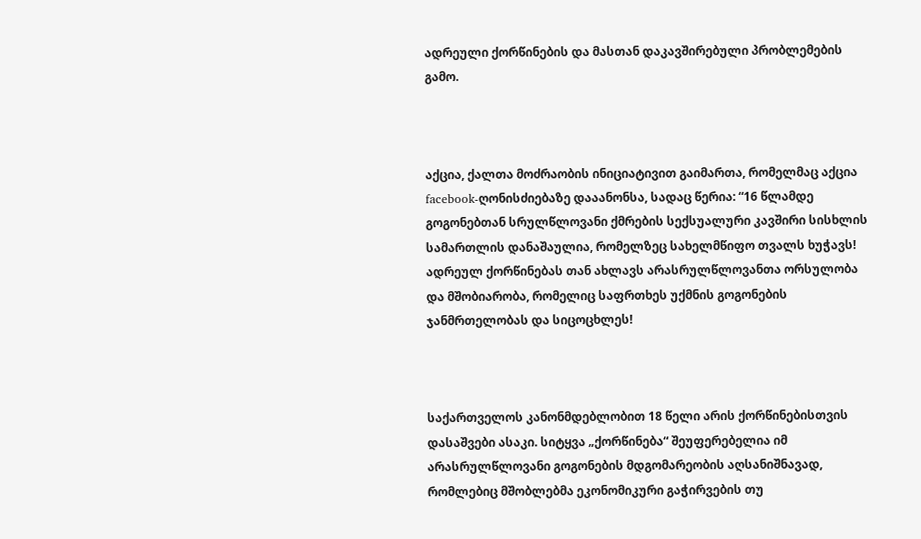ადრეული ქორწინების და მასთან დაკავშირებული პრობლემების გამო.



აქცია, ქალთა მოძრაობის ინიციატივით გაიმართა, რომელმაც აქცია facebook-ღონისძიებაზე დააანონსა, სადაც წერია: “16 წლამდე გოგონებთან სრულწლოვანი ქმრების სექსუალური კავშირი სისხლის სამართლის დანაშაულია, რომელზეც სახელმწიფო თვალს ხუჭავს! ადრეულ ქორწინებას თან ახლავს არასრულწლოვანთა ორსულობა და მშობიარობა, რომელიც საფრთხეს უქმნის გოგონების ჯანმრთელობას და სიცოცხლეს!



საქართველოს კანონმდებლობით 18 წელი არის ქორწინებისთვის დასაშვები ასაკი. სიტყვა „ქორწინება“ შეუფერებელია იმ არასრულწლოვანი გოგონების მდგომარეობის აღსანიშნავად, რომლებიც მშობლებმა ეკონომიკური გაჭირვების თუ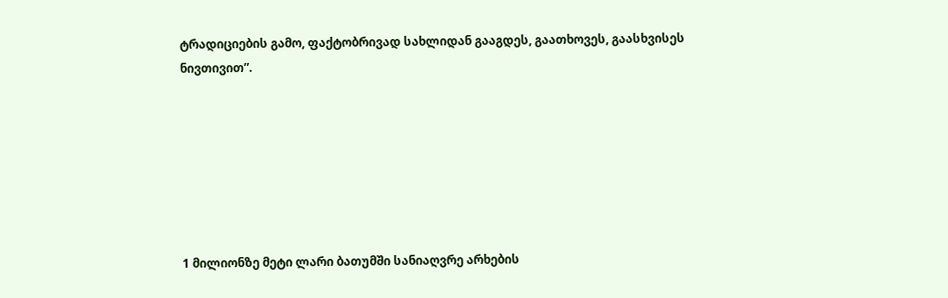ტრადიციების გამო, ფაქტობრივად სახლიდან გააგდეს, გაათხოვეს, გაასხვისეს ნივთივით”.







1 მილიონზე მეტი ლარი ბათუმში სანიაღვრე არხების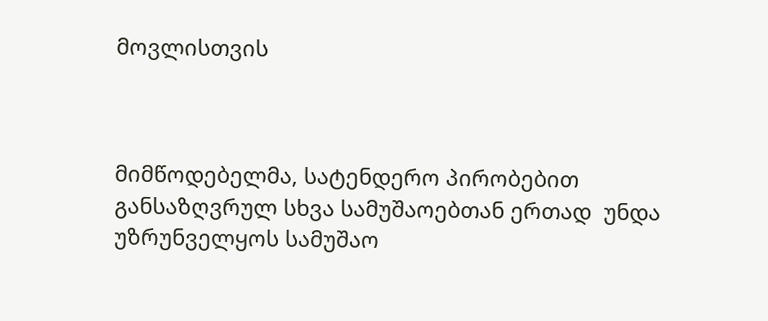მოვლისთვის



მიმწოდებელმა, სატენდერო პირობებით განსაზღვრულ სხვა სამუშაოებთან ერთად  უნდა უზრუნველყოს სამუშაო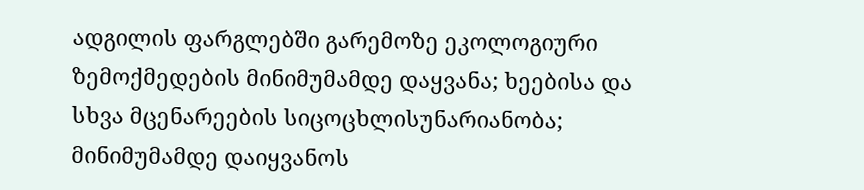ადგილის ფარგლებში გარემოზე ეკოლოგიური ზემოქმედების მინიმუმამდე დაყვანა; ხეებისა და სხვა მცენარეების სიცოცხლისუნარიანობა; მინიმუმამდე დაიყვანოს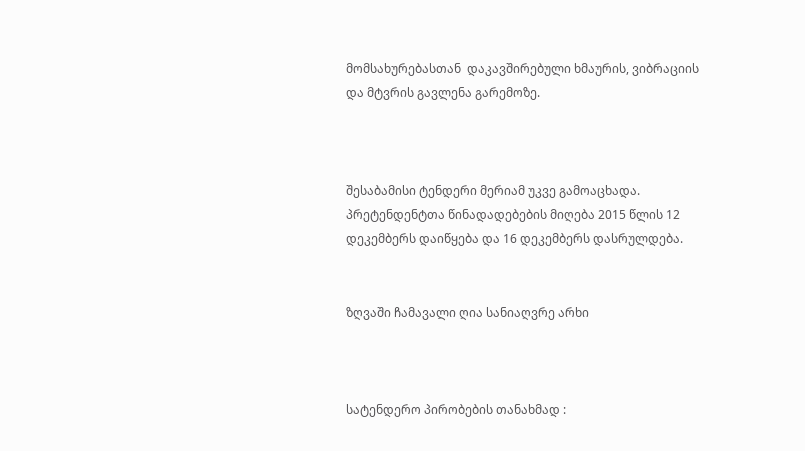მომსახურებასთან  დაკავშირებული ხმაურის, ვიბრაციის და მტვრის გავლენა გარემოზე.



შესაბამისი ტენდერი მერიამ უკვე გამოაცხადა. პრეტენდენტთა წინადადებების მიღება 2015 წლის 12 დეკემბერს დაიწყება და 16 დეკემბერს დასრულდება.


ზღვაში ჩამავალი ღია სანიაღვრე არხი



სატენდერო პირობების თანახმად :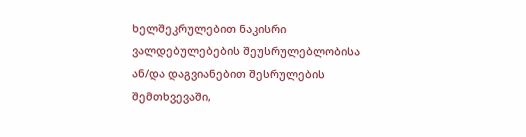ხელშეკრულებით ნაკისრი ვალდებულებების შეუსრულებლობისა ან/და დაგვიანებით შესრულების შემთხვევაში,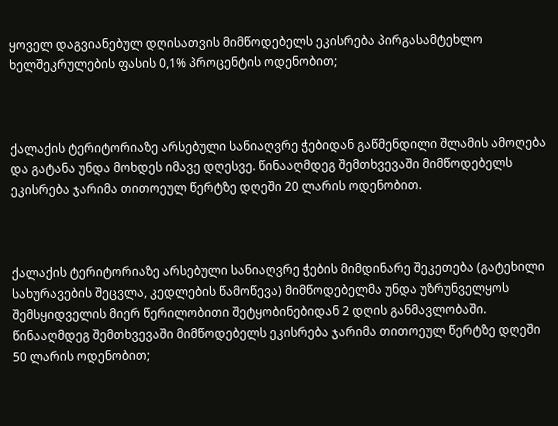ყოველ დაგვიანებულ დღისათვის მიმწოდებელს ეკისრება პირგასამტეხლო ხელშეკრულების ფასის 0,1% პროცენტის ოდენობით;



ქალაქის ტერიტორიაზე არსებული სანიაღვრე ჭებიდან გაწმენდილი შლამის ამოღება და გატანა უნდა მოხდეს იმავე დღესვე. წინააღმდეგ შემთხვევაში მიმწოდებელს  ეკისრება ჯარიმა თითოეულ წერტზე დღეში 20 ლარის ოდენობით.



ქალაქის ტერიტორიაზე არსებული სანიაღვრე ჭების მიმდინარე შეკეთება (გატეხილი სახურავების შეცვლა, კედლების წამოწევა) მიმწოდებელმა უნდა უზრუნველყოს შემსყიდველის მიერ წერილობითი შეტყობინებიდან 2 დღის განმავლობაში. წინააღმდეგ შემთხვევაში მიმწოდებელს ეკისრება ჯარიმა თითოეულ წერტზე დღეში 50 ლარის ოდენობით;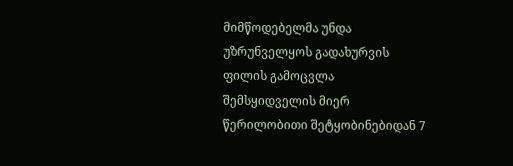მიმწოდებელმა უნდა უზრუნველყოს გადახურვის ფილის გამოცვლა შემსყიდველის მიერ წერილობითი შეტყობინებიდან 7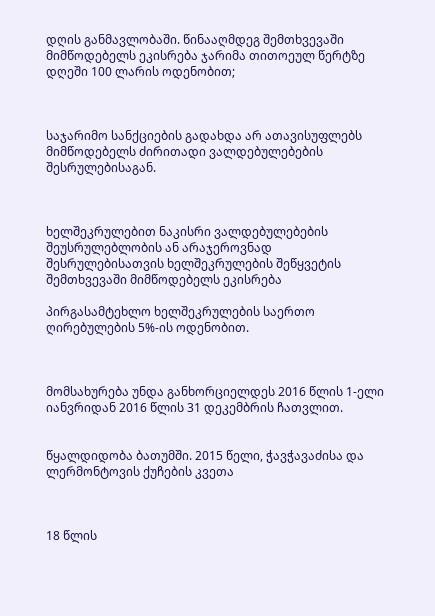დღის განმავლობაში. წინააღმდეგ შემთხვევაში მიმწოდებელს ეკისრება ჯარიმა თითოეულ წერტზე დღეში 100 ლარის ოდენობით;



საჯარიმო სანქციების გადახდა არ ათავისუფლებს მიმწოდებელს ძირითადი ვალდებულებების შესრულებისაგან.



ხელშეკრულებით ნაკისრი ვალდებულებების შეუსრულებლობის ან არაჯეროვნად შესრულებისათვის ხელშეკრულების შეწყვეტის შემთხვევაში მიმწოდებელს ეკისრება

პირგასამტეხლო ხელშეკრულების საერთო ღირებულების 5%-ის ოდენობით.



მომსახურება უნდა განხორციელდეს 2016 წლის 1-ელი იანვრიდან 2016 წლის 31 დეკემბრის ჩათვლით.


წყალდიდობა ბათუმში. 2015 წელი, ჭავჭავაძისა და ლერმონტოვის ქუჩების კვეთა



18 წლის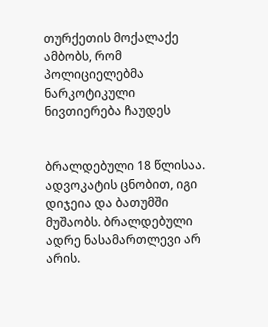თურქეთის მოქალაქე ამბობს, რომ პოლიციელებმა ნარკოტიკული ნივთიერება ჩაუდეს


ბრალდებული 18 წლისაა. ადვოკატის ცნობით, იგი დიჯეია და ბათუმში მუშაობს. ბრალდებული ადრე ნასამართლევი არ არის.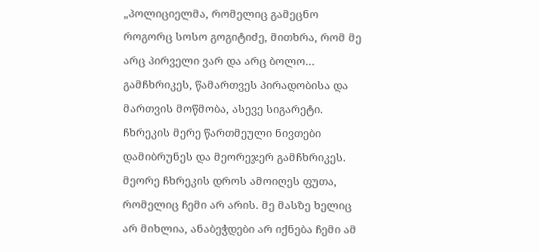„პოლიციელმა, რომელიც გამეცნო როგორც სოსო გოგიტიძე, მითხრა, რომ მე არც პირველი ვარ და არც ბოლო… გამჩხრიკეს, წამართვეს პირადობისა და მართვის მოწმობა, ასევე სიგარეტი. ჩხრეკის მერე წართმეული ნივთები დამიბრუნეს და მეორეჯერ გამჩხრიკეს. მეორე ჩხრეკის დროს ამოიღეს ფუთა, რომელიც ჩემი არ არის. მე მასზე ხელიც არ მიხლია, ანაბეჭდები არ იქნება ჩემი ამ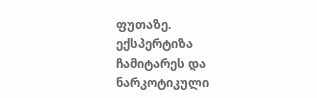ფუთაზე. ექსპერტიზა ჩამიტარეს და ნარკოტიკული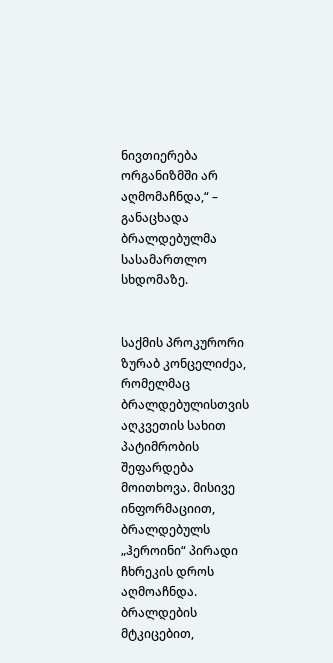ნივთიერება ორგანიზმში არ აღმომაჩნდა,“ – განაცხადა ბრალდებულმა სასამართლო სხდომაზე.


საქმის პროკურორი ზურაბ კონცელიძეა, რომელმაც ბრალდებულისთვის აღკვეთის სახით პატიმრობის შეფარდება მოითხოვა. მისივე ინფორმაციით, ბრალდებულს „ჰეროინი“ პირადი ჩხრეკის დროს აღმოაჩნდა. ბრალდების მტკიცებით,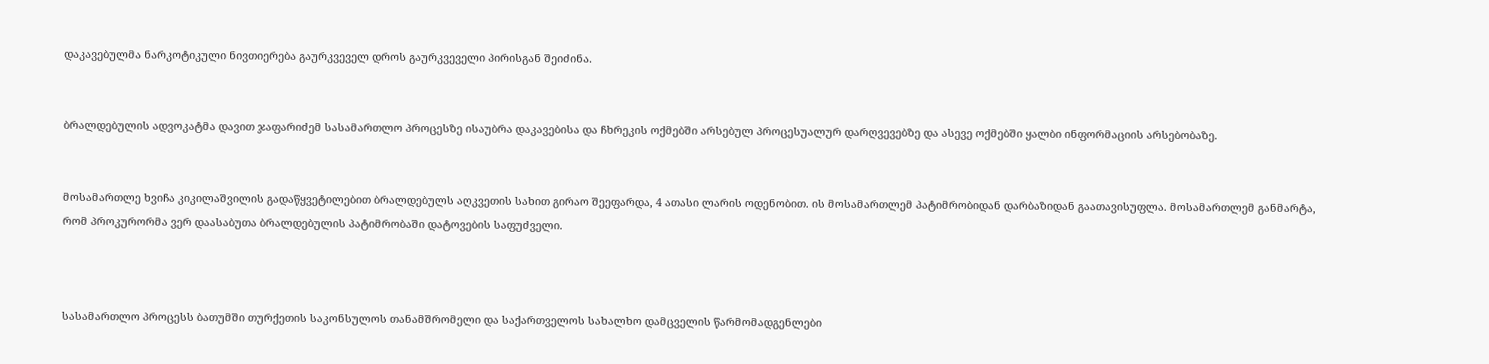დაკავებულმა ნარკოტიკული ნივთიერება გაურკვეველ დროს გაურკვეველი პირისგან შეიძინა.


ბრალდებულის ადვოკატმა დავით ჯაფარიძემ სასამართლო პროცესზე ისაუბრა დაკავებისა და ჩხრეკის ოქმებში არსებულ პროცესუალურ დარღვევებზე და ასევე ოქმებში ყალბი ინფორმაციის არსებობაზე.


მოსამართლე ხვიჩა კიკილაშვილის გადაწყვეტილებით ბრალდებულს აღკვეთის სახით გირაო შეეფარდა, 4 ათასი ლარის ოდენობით. ის მოსამართლემ პატიმრობიდან დარბაზიდან გაათავისუფლა. მოსამართლემ განმარტა, რომ პროკურორმა ვერ დაასაბუთა ბრალდებულის პატიმრობაში დატოვების საფუძველი.



სასამართლო პროცესს ბათუმში თურქეთის საკონსულოს თანამშრომელი და საქართველოს სახალხო დამცველის წარმომადგენლები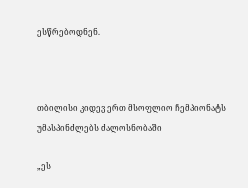ესწრებოდნენ.



თბილისი კიდევ ერთ მსოფლიო ჩემპიონატს უმასპინძლებს ძალოსნობაში

„ეს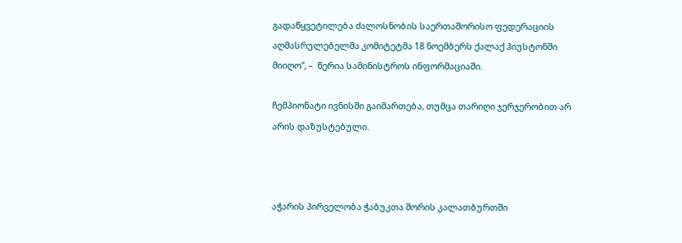გადაწყვეტილება ძალოსნობის საერთაშორისო ფედერაციის აღმასრულებელმა კომიტეტმა 18 ნოემბერს ქალაქ ჰიუსტონში მიიღო“, –  წერია სამინისტროს ინფორმაციაში.

ჩემპიონატი ივნისში გაიმართება, თუმცა თარიღი ჯერჯერობით არ არის დაზუსტებული.



აჭარის პირველობა ჭაბუკთა შორის კალათბურთში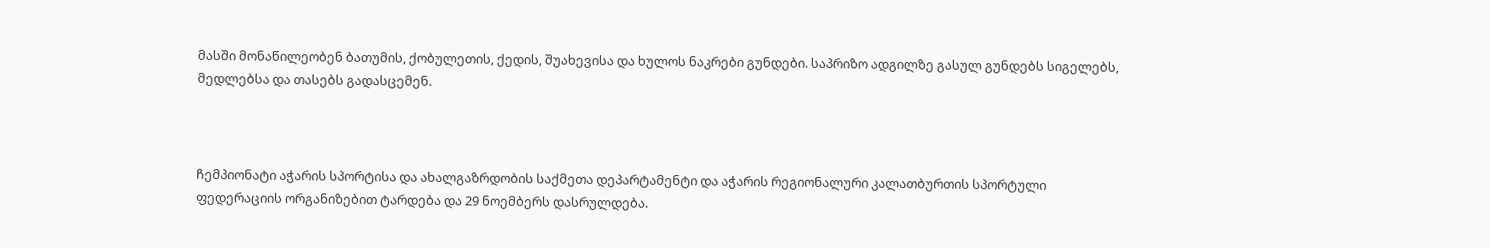მასში მონაწილეობენ ბათუმის, ქობულეთის, ქედის, შუახევისა და ხულოს ნაკრები გუნდები. საპრიზო ადგილზე გასულ გუნდებს სიგელებს, მედლებსა და თასებს გადასცემენ.



ჩემპიონატი აჭარის სპორტისა და ახალგაზრდობის საქმეთა დეპარტამენტი და აჭარის რეგიონალური კალათბურთის სპორტული ფედერაციის ორგანიზებით ტარდება და 29 ნოემბერს დასრულდება.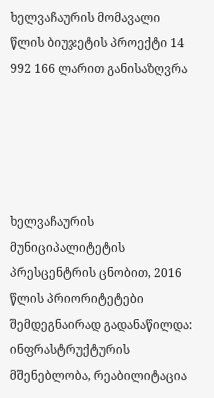ხელვაჩაურის მომავალი წლის ბიუჯეტის პროექტი 14 992 166 ლარით განისაზღვრა





ხელვაჩაურის მუნიციპალიტეტის პრესცენტრის ცნობით, 2016 წლის პრიორიტეტები  შემდეგნაირად გადანაწილდა:  ინფრასტრუქტურის მშენებლობა, რეაბილიტაცია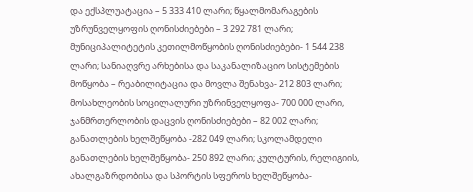და ექსპლუატაცია – 5 333 410 ლარი; წყალმომარაგების უზრუნველყოფის ღონისძიებები – 3 292 781 ლარი; მუნიციპალიტეტის კეთილმოწყობის ღონისძიებები- 1 544 238 ლარი; სანიაღვრე არხებისა და საკანალიზაციო სისტემების მოწყობა – რეაბილიტაცია და მოვლა შენახვა- 212 803 ლარი; მოსახლეობის სოცილალური უზრინველყოფა- 700 000 ლარი, ჯანმრთერლობის დაცვის ღონისძიებები – 82 002 ლარი; განათლების ხელშეწყობა -282 049 ლარი; სკოლამდელი განათლების ხელშეწყობა- 250 892 ლარი; კულტურის, რელიგიის, ახალგაზრდობისა და სპორტის სფეროს ხელშეწყობა-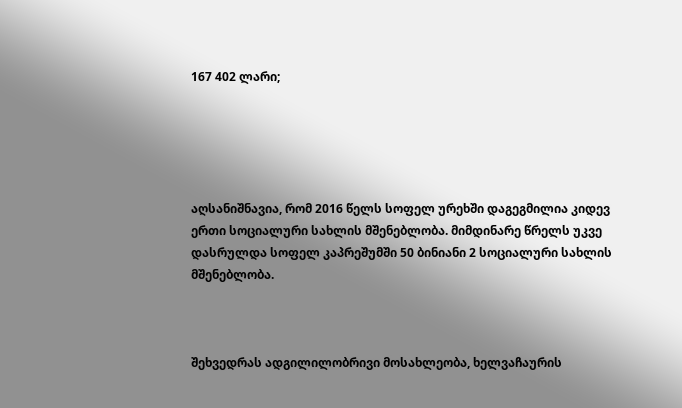167 402 ლარი;





აღსანიშნავია, რომ 2016 წელს სოფელ ურეხში დაგეგმილია კიდევ ერთი სოციალური სახლის მშენებლობა. მიმდინარე წრელს უკვე დასრულდა სოფელ კაპრეშუმში 50 ბინიანი 2 სოციალური სახლის მშენებლობა.



შეხვედრას ადგილილობრივი მოსახლეობა, ხელვაჩაურის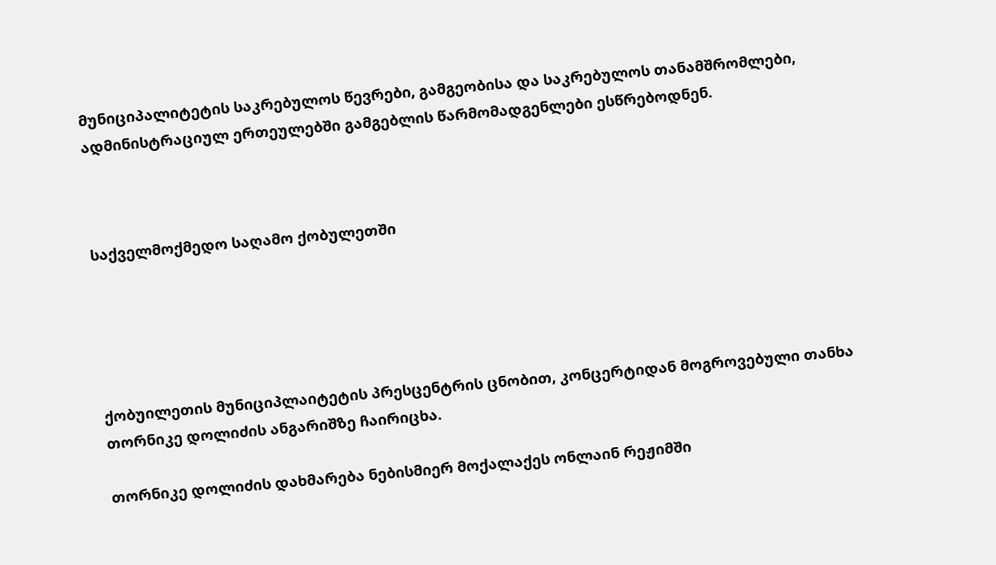მუნიციპალიტეტის საკრებულოს წევრები, გამგეობისა და საკრებულოს თანამშრომლები, ადმინისტრაციულ ერთეულებში გამგებლის წარმომადგენლები ესწრებოდნენ.



საქველმოქმედო საღამო ქობულეთში





ქობუილეთის მუნიციპლაიტეტის პრესცენტრის ცნობით, კონცერტიდან მოგროვებული თანხა თორნიკე დოლიძის ანგარიშზე ჩაირიცხა.

თორნიკე დოლიძის დახმარება ნებისმიერ მოქალაქეს ონლაინ რეჟიმში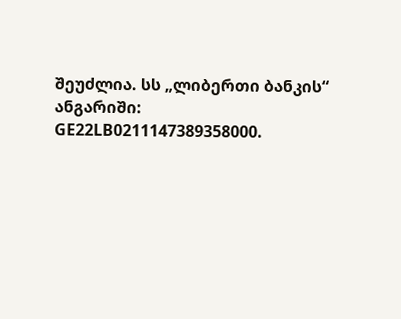შეუძლია. სს „ლიბერთი ბანკის“ ანგარიში: GE22LB0211147389358000.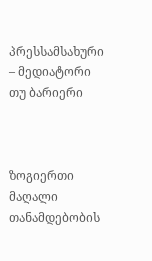პრესსამსახური – მედიატორი თუ ბარიერი



ზოგიერთი მაღალი თანამდებობის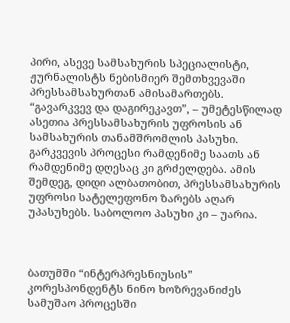პირი, ასევე სამსახურის სპეციალისტი, ჟურნალისტს ნებისმიერ შემთხვევაში პრესსამსახურთან ამისამართებს. “გავარკვევ და დაგირეკავთ”, – უმეტესწილად ასეთია პრესსამსახურის უფროსის ან სამსახურის თანამშრომლის პასუხი. გარკვევის პროცესი რამდენიმე საათს ან რამდენიმე დღესაც კი გრძელდება. ამის შემდეგ, დიდი ალბათობით, პრესსამსახურის უფროსი სატელეფონო ზარებს აღარ უპასუხებს. საბოლოო პასუხი კი – უარია.



ბათუმში “ინტერპრესნიუსის” კორესპონდენტს ნინო ხოზრევანიძეს სამუშაო პროცესში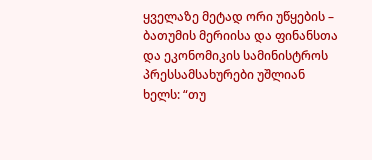ყველაზე მეტად ორი უწყების – ბათუმის მერიისა და ფინანსთა და ეკონომიკის სამინისტროს პრესსამსახურები უშლიან ხელს: “თუ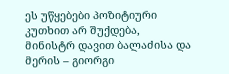ეს უწყებები პოზიტიური კუთხით არ შუქდება, მინისტრ დავით ბალაძისა და მერის – გიორგი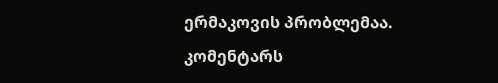ერმაკოვის პრობლემაა. კომენტარს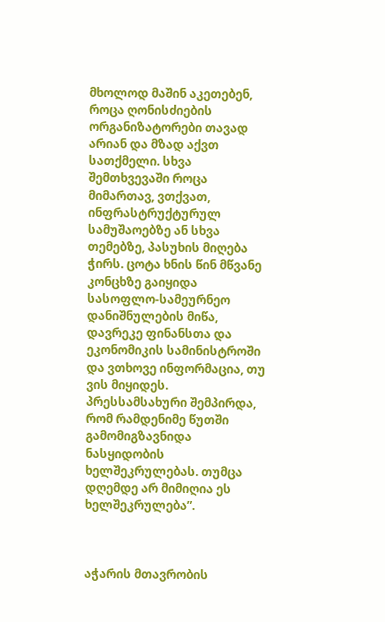მხოლოდ მაშინ აკეთებენ, როცა ღონისძიების ორგანიზატორები თავად არიან და მზად აქვთ სათქმელი. სხვა შემთხვევაში როცა მიმართავ, ვთქვათ, ინფრასტრუქტურულ სამუშაოებზე ან სხვა თემებზე, პასუხის მიღება ჭირს. ცოტა ხნის წინ მწვანე კონცხზე გაიყიდა სასოფლო-სამეურნეო დანიშნულების მიწა, დავრეკე ფინანსთა და ეკონომიკის სამინისტროში და ვთხოვე ინფორმაცია, თუ ვის მიყიდეს. პრესსამსახური შემპირდა, რომ რამდენიმე წუთში გამომიგზავნიდა ნასყიდობის ხელშეკრულებას. თუმცა დღემდე არ მიმიღია ეს ხელშეკრულება”.



აჭარის მთავრობის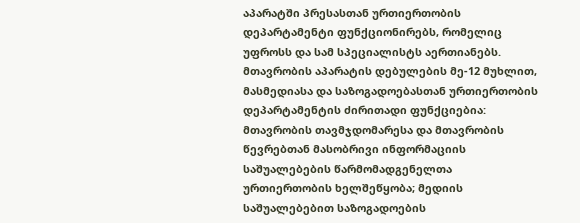აპარატში პრესასთან ურთიერთობის დეპარტამენტი ფუნქციონირებს, რომელიც უფროსს და სამ სპეციალისტს აერთიანებს. მთავრობის აპარატის დებულების მე-12 მუხლით, მასმედიასა და საზოგადოებასთან ურთიერთობის დეპარტამენტის ძირითადი ფუნქციებია: მთავრობის თავმჯდომარესა და მთავრობის წევრებთან მასობრივი ინფორმაციის საშუალებების წარმომადგენელთა ურთიერთობის ხელშეწყობა; მედიის საშუალებებით საზოგადოების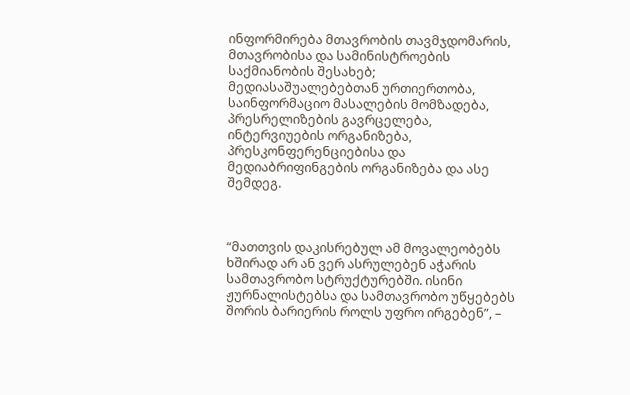ინფორმირება მთავრობის თავმჯდომარის, მთავრობისა და სამინისტროების საქმიანობის შესახებ; მედიასაშუალებებთან ურთიერთობა, საინფორმაციო მასალების მომზადება, პრესრელიზების გავრცელება, ინტერვიუების ორგანიზება, პრესკონფერენციებისა და მედიაბრიფინგების ორგანიზება და ასე შემდეგ.



“მათთვის დაკისრებულ ამ მოვალეობებს ხშირად არ ან ვერ ასრულებენ აჭარის სამთავრობო სტრუქტურებში. ისინი ჟურნალისტებსა და სამთავრობო უწყებებს შორის ბარიერის როლს უფრო ირგებენ”, –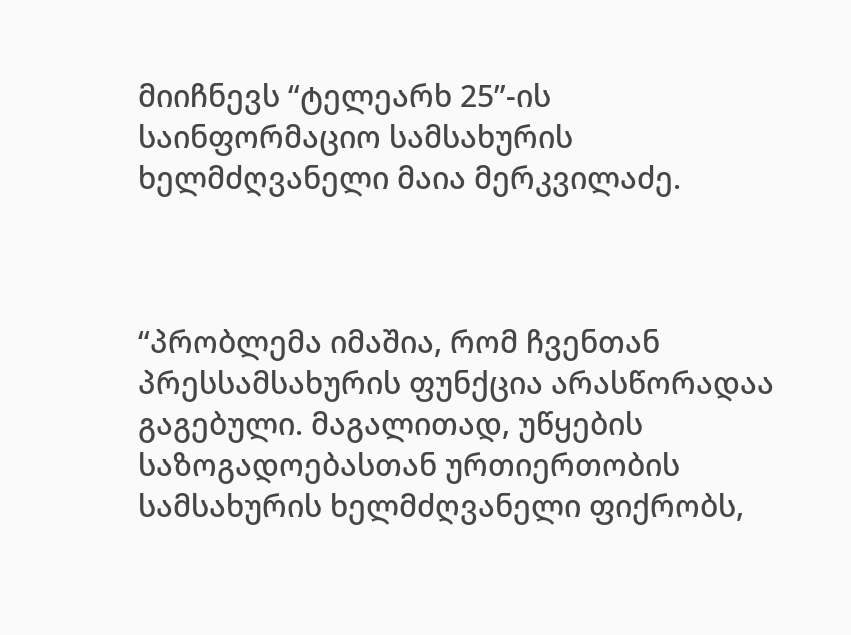მიიჩნევს “ტელეარხ 25”-ის საინფორმაციო სამსახურის ხელმძღვანელი მაია მერკვილაძე.



“პრობლემა იმაშია, რომ ჩვენთან პრესსამსახურის ფუნქცია არასწორადაა გაგებული. მაგალითად, უწყების საზოგადოებასთან ურთიერთობის სამსახურის ხელმძღვანელი ფიქრობს,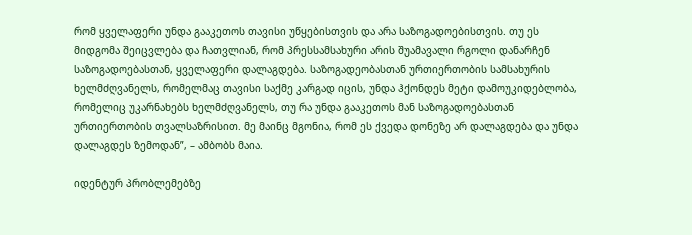რომ ყველაფერი უნდა გააკეთოს თავისი უწყებისთვის და არა საზოგადოებისთვის. თუ ეს მიდგომა შეიცვლება და ჩათვლიან, რომ პრესსამსახური არის შუამავალი რგოლი დანარჩენ საზოგადოებასთან, ყველაფერი დალაგდება. საზოგადეობასთან ურთიერთობის სამსახურის ხელმძღვანელს, რომელმაც თავისი საქმე კარგად იცის, უნდა ჰქონდეს მეტი დამოუკიდებლობა, რომელიც უკარნახებს ხელმძღვანელს, თუ რა უნდა გააკეთოს მან საზოგადოებასთან ურთიერთობის თვალსაზრისით. მე მაინც მგონია, რომ ეს ქვედა დონეზე არ დალაგდება და უნდა დალაგდეს ზემოდან”, – ამბობს მაია.

იდენტურ პრობლემებზე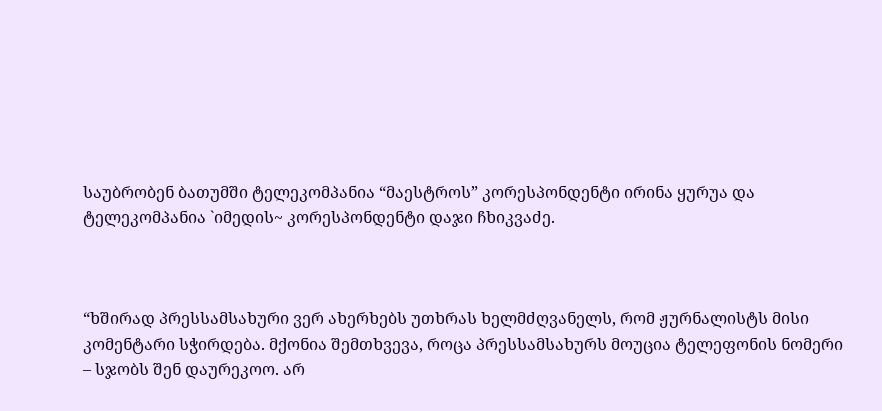საუბრობენ ბათუმში ტელეკომპანია “მაესტროს” კორესპონდენტი ირინა ყურუა და ტელეკომპანია `იმედის~ კორესპონდენტი დაჯი ჩხიკვაძე.



“ხშირად პრესსამსახური ვერ ახერხებს უთხრას ხელმძღვანელს, რომ ჟურნალისტს მისი კომენტარი სჭირდება. მქონია შემთხვევა, როცა პრესსამსახურს მოუცია ტელეფონის ნომერი – სჯობს შენ დაურეკოო. არ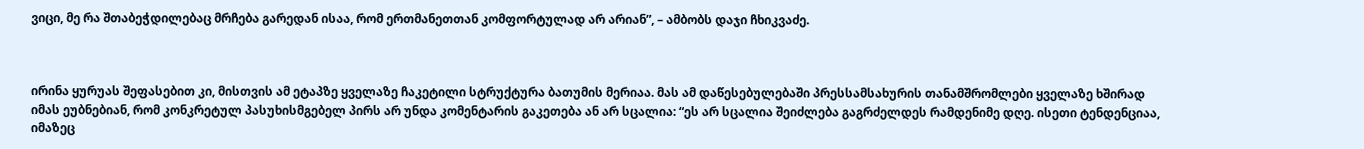ვიცი, მე რა შთაბეჭდილებაც მრჩება გარედან ისაა, რომ ერთმანეთთან კომფორტულად არ არიან”, – ამბობს დაჯი ჩხიკვაძე.



ირინა ყურუას შეფასებით კი, მისთვის ამ ეტაპზე ყველაზე ჩაკეტილი სტრუქტურა ბათუმის მერიაა. მას ამ დაწესებულებაში პრესსამსახურის თანამშრომლები ყველაზე ხშირად იმას ეუბნებიან, რომ კონკრეტულ პასუხისმგებელ პირს არ უნდა კომენტარის გაკეთება ან არ სცალია: “ეს არ სცალია შეიძლება გაგრძელდეს რამდენიმე დღე. ისეთი ტენდენციაა, იმაზეც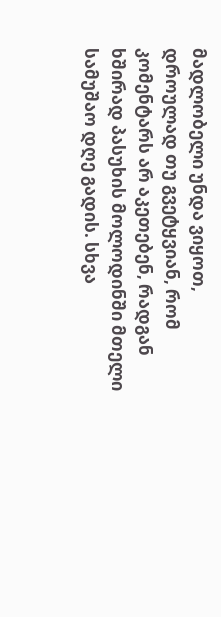მადლობელი უნდა ვიყოთ, დროულად თუ გვეტყვიან, რომ კომენტარს არ აკეთებენ, რადგან ხშირად პასუხის მოლოდინში მთელი სამუშაო დღე გადის. სხვა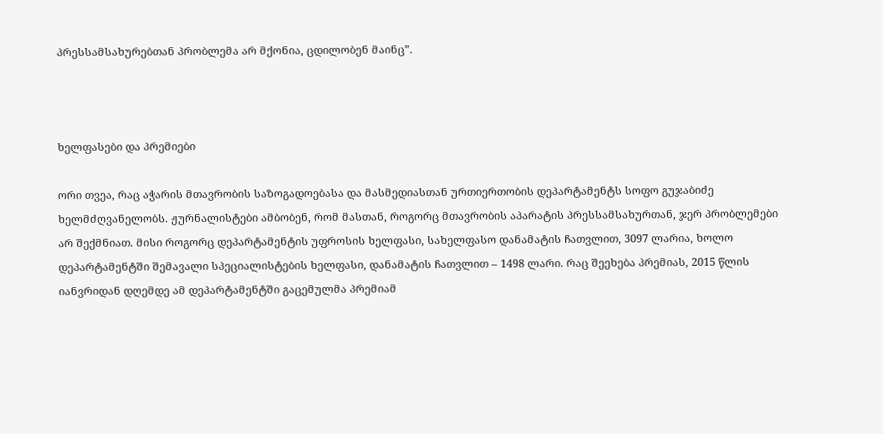პრესსამსახურებთან პრობლემა არ მქონია, ცდილობენ მაინც”.



ხელფასები და პრემიები

ორი თვეა, რაც აჭარის მთავრობის საზოგადოებასა და მასმედიასთან ურთიერთობის დეპარტამენტს სოფო გუჯაბიძე ხელმძღვანელობს. ჟურნალისტები ამბობენ, რომ მასთან, როგორც მთავრობის აპარატის პრესსამსახურთან, ჯერ პრობლემები არ შექმნიათ. მისი როგორც დეპარტამენტის უფროსის ხელფასი, სახელფასო დანამატის ჩათვლით, 3097 ლარია, ხოლო დეპარტამენტში შემავალი სპეციალისტების ხელფასი, დანამატის ჩათვლით – 1498 ლარი. რაც შეეხება პრემიას, 2015 წლის იანვრიდან დღემდე ამ დეპარტამენტში გაცემულმა პრემიამ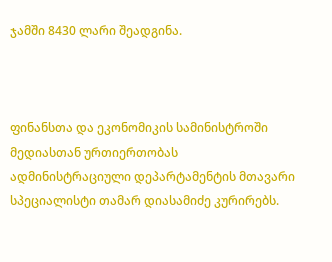ჯამში 8430 ლარი შეადგინა.



ფინანსთა და ეკონომიკის სამინისტროში მედიასთან ურთიერთობას ადმინისტრაციული დეპარტამენტის მთავარი სპეციალისტი თამარ დიასამიძე კურირებს.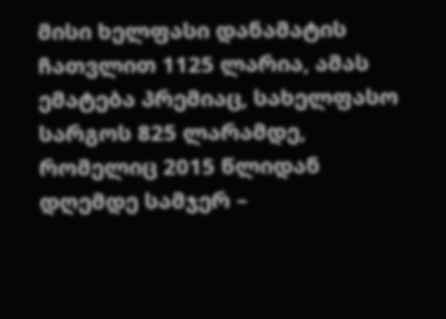მისი ხელფასი დანამატის ჩათვლით 1125 ლარია, ამას ემატება პრემიაც, სახელფასო სარგოს 825 ლარამდე, რომელიც 2015 წლიდან დღემდე სამჯერ –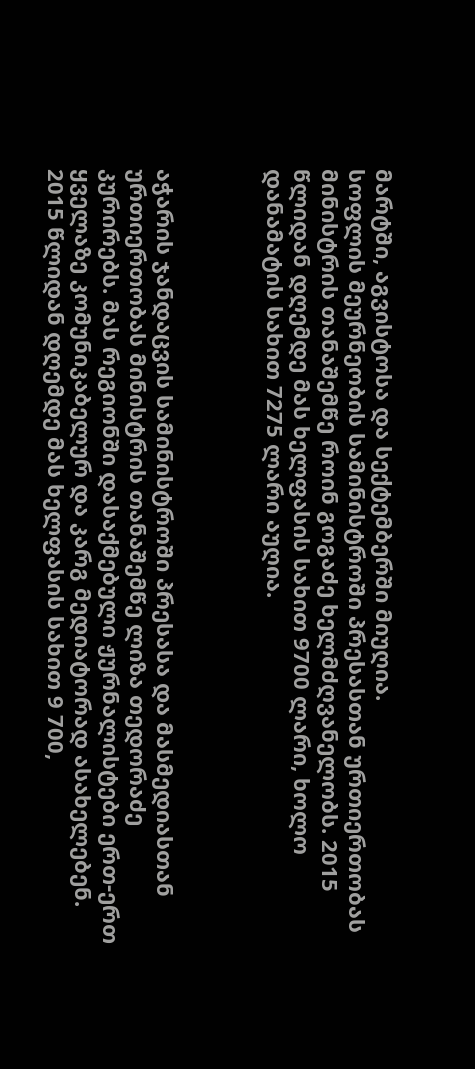მარტში, აგვისტოსა და სექტემბერში მიუღია.
სოფლის მეურნეობის სამინისტროში პრესასთან ურთიერთობას მინისტრის თანაშემწე როინ გოგაძე ხელმძღვანელობს. 2015 წლიდან დღემდე მას ხელფასის სახით 9700 ლარი, ხოლო დანამატის სახით 7275 ლარი აუღია.



აჭარის ჯანდაცვის სამინისტროში პრესასა და მასმედიასთან ურთიერთობას მინისტრის თანაშემწე ლიზა თედორაძე კურირებს. მას რეგიონში დასაქმებული ჟურნალისტები ერთ-ერთ ყველაზე კომუნიკაბელურ და კარგ მედიატორად ასახელებენ. 2015 წლიდან დღემდე მას ხელფასის სახით 9 700,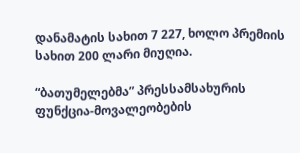დანამატის სახით 7 227, ხოლო პრემიის სახით 200 ლარი მიუღია.

“ბათუმელებმა” პრესსამსახურის ფუნქცია-მოვალეობების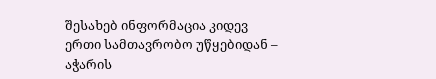შესახებ ინფორმაცია კიდევ ერთი სამთავრობო უწყებიდან – აჭარის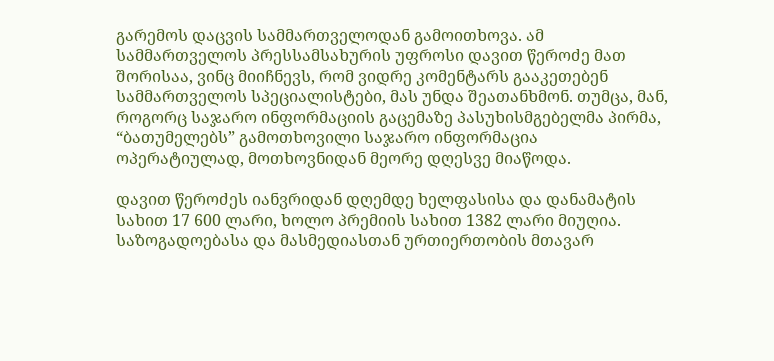გარემოს დაცვის სამმართველოდან გამოითხოვა. ამ სამმართველოს პრესსამსახურის უფროსი დავით წეროძე მათ შორისაა, ვინც მიიჩნევს, რომ ვიდრე კომენტარს გააკეთებენ სამმართველოს სპეციალისტები, მას უნდა შეათანხმონ. თუმცა, მან, როგორც საჯარო ინფორმაციის გაცემაზე პასუხისმგებელმა პირმა, “ბათუმელებს” გამოთხოვილი საჯარო ინფორმაცია ოპერატიულად, მოთხოვნიდან მეორე დღესვე მიაწოდა.

დავით წეროძეს იანვრიდან დღემდე ხელფასისა და დანამატის სახით 17 600 ლარი, ხოლო პრემიის სახით 1382 ლარი მიუღია. საზოგადოებასა და მასმედიასთან ურთიერთობის მთავარ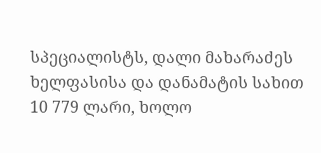სპეციალისტს, დალი მახარაძეს ხელფასისა და დანამატის სახით 10 779 ლარი, ხოლო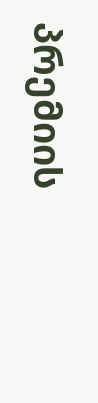პრემიის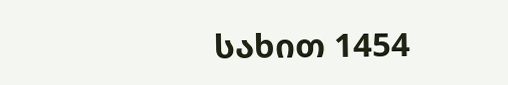სახით 1454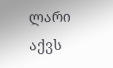ლარი აქვს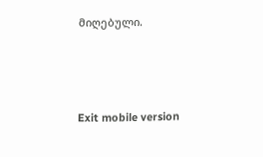მიღებული.



Exit mobile version